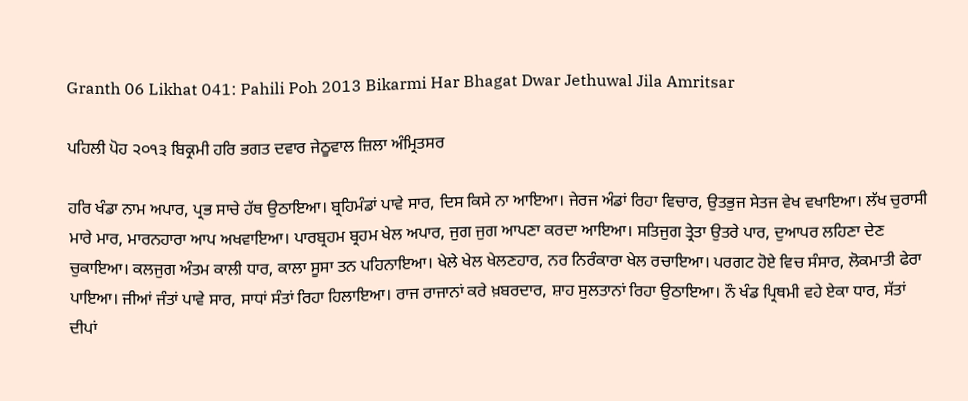Granth 06 Likhat 041: Pahili Poh 2013 Bikarmi Har Bhagat Dwar Jethuwal Jila Amritsar

ਪਹਿਲੀ ਪੋਹ ੨੦੧੩ ਬਿਕ੍ਰਮੀ ਹਰਿ ਭਗਤ ਦਵਾਰ ਜੇਠੂਵਾਲ ਜ਼ਿਲਾ ਅੰਮ੍ਰਿਤਸਰ

ਹਰਿ ਖੰਡਾ ਨਾਮ ਅਪਾਰ, ਪ੍ਰਭ ਸਾਚੇ ਹੱਥ ਉਠਾਇਆ। ਬ੍ਰਹਿਮੰਡਾਂ ਪਾਵੇ ਸਾਰ, ਦਿਸ ਕਿਸੇ ਨਾ ਆਇਆ। ਜੇਰਜ ਅੰਡਾਂ ਰਿਹਾ ਵਿਚਾਰ, ਉਤਭੁਜ ਸੇਤਜ ਵੇਖ ਵਖਾਇਆ। ਲੱਖ ਚੁਰਾਸੀ ਮਾਰੇ ਮਾਰ, ਮਾਰਨਹਾਰਾ ਆਪ ਅਖਵਾਇਆ। ਪਾਰਬ੍ਰਹਮ ਬ੍ਰਹਮ ਖੇਲ ਅਪਾਰ, ਜੁਗ ਜੁਗ ਆਪਣਾ ਕਰਦਾ ਆਇਆ। ਸਤਿਜੁਗ ਤ੍ਰੇਤਾ ਉਤਰੇ ਪਾਰ, ਦੁਆਪਰ ਲਹਿਣਾ ਦੇਣ ਚੁਕਾਇਆ। ਕਲਜੁਗ ਅੰਤਮ ਕਾਲੀ ਧਾਰ, ਕਾਲਾ ਸੂਸਾ ਤਨ ਪਹਿਨਾਇਆ। ਖੇਲੇ ਖੇਲ ਖੇਲਣਹਾਰ, ਨਰ ਨਿਰੰਕਾਰਾ ਖੇਲ ਰਚਾਇਆ। ਪਰਗਟ ਹੋਏ ਵਿਚ ਸੰਸਾਰ, ਲੋਕਮਾਤੀ ਫੇਰਾ ਪਾਇਆ। ਜੀਆਂ ਜੰਤਾਂ ਪਾਵੇ ਸਾਰ, ਸਾਧਾਂ ਸੰਤਾਂ ਰਿਹਾ ਹਿਲਾਇਆ। ਰਾਜ ਰਾਜਾਨਾਂ ਕਰੇ ਖ਼ਬਰਦਾਰ, ਸ਼ਾਹ ਸੁਲਤਾਨਾਂ ਰਿਹਾ ਉਠਾਇਆ। ਨੌ ਖੰਡ ਪ੍ਰਿਥਮੀ ਵਹੇ ਏਕਾ ਧਾਰ, ਸੱਤਾਂ ਦੀਪਾਂ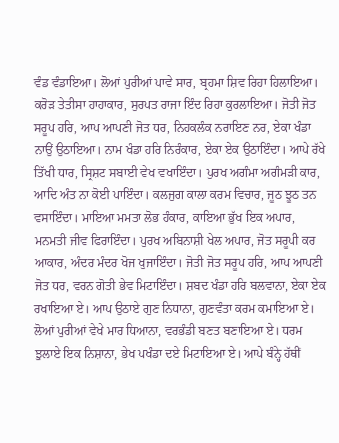ਵੰਡ ਵੰਡਾਇਆ। ਲੋਆਂ ਪੁਰੀਆਂ ਪਾਵੇ ਸਾਰ, ਬ੍ਰਹਮਾ ਸ਼ਿਵ ਰਿਹਾ ਹਿਲਾਇਆ। ਕਰੋੜ ਤੇਤੀਸਾ ਹਾਹਾਕਾਰ, ਸੁਰਪਤ ਰਾਜਾ ਇੰਦ ਰਿਹਾ ਕੁਰਲਾਇਆ। ਜੋਤੀ ਜੋਤ ਸਰੂਪ ਹਰਿ, ਆਪ ਆਪਣੀ ਜੋਤ ਧਰ, ਨਿਹਕਲੰਕ ਨਰਾਇਣ ਨਰ, ਏਕਾ ਖੰਡਾ ਨਾਉਂ ਉਠਾਇਆ। ਨਾਮ ਖੰਡਾ ਹਰਿ ਨਿਰੰਕਾਰ, ਏਕਾ ਏਕ ਉਠਾਇੰਦਾ। ਆਪੇ ਰੱਖੇ ਤਿੱਖੀ ਧਾਰ, ਸ੍ਰਿਸ਼ਟ ਸਬਾਈ ਵੇਖ ਵਖਾਇੰਦਾ। ਪੁਰਖ ਅਗੰਮਾ ਅਗੰਮੜੀ ਕਾਰ, ਆਦਿ ਅੰਤ ਨਾ ਕੋਈ ਪਾਇੰਦਾ। ਕਲਜੁਗ ਕਾਲਾ ਕਰਮ ਵਿਚਾਰ, ਜੂਠ ਝੂਠ ਤਨ ਵਸਾਇੰਦਾ। ਮਾਇਆ ਮਮਤਾ ਲੋਭ ਹੰਕਾਰ, ਕਾਇਆ ਭੁੱਖ ਇਕ ਅਪਾਰ, ਮਨਮਤੀ ਜੀਵ ਫਿਰਾਇੰਦਾ। ਪੁਰਖ ਅਬਿਨਾਸ਼ੀ ਖੇਲ ਅਪਾਰ, ਜੋਤ ਸਰੂਪੀ ਕਰ ਆਕਾਰ, ਅੰਦਰ ਮੰਦਰ ਖੋਜ ਖੁਜਾਇੰਦਾ। ਜੋਤੀ ਜੋਤ ਸਰੂਪ ਹਰਿ, ਆਪ ਆਪਣੀ ਜੋਤ ਧਰ, ਵਰਨ ਗੋਤੀ ਭੇਵ ਮਿਟਾਇੰਦਾ। ਸ਼ਬਦ ਖੰਡਾ ਹਰਿ ਬਲਵਾਨਾ, ਏਕਾ ਏਕ ਰਖਾਇਆ ਏ। ਆਪ ਉਠਾਏ ਗੁਣ ਨਿਧਾਨਾ, ਗੁਣਵੰਤਾ ਕਰਮ ਕਮਾਇਆ ਏ। ਲੋਆਂ ਪੁਰੀਆਂ ਵੇਖੇ ਮਾਰ ਧਿਆਨਾ, ਵਰਭੰਡੀ ਬਣਤ ਬਣਾਇਆ ਏ। ਧਰਮ ਝੁਲਾਏ ਇਕ ਨਿਸ਼ਾਨਾ, ਭੇਖ ਪਖੰਡਾ ਦਏ ਮਿਟਾਇਆ ਏ। ਆਪੇ ਬੰਨ੍ਹੇ ਹੱਥੀਂ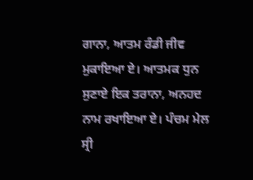ਗਾਨਾ, ਆਤਮ ਰੰਡੀ ਜੀਵ ਮੁਕਾਇਆ ਏ। ਆਤਮਕ ਧੁਨ ਸੁਣਾਏ ਇਕ ਤਰਾਨਾ, ਅਨਹਦ ਨਾਮ ਰਖਾਇਆ ਏ। ਪੰਚਮ ਮੇਲ ਸ੍ਰੀ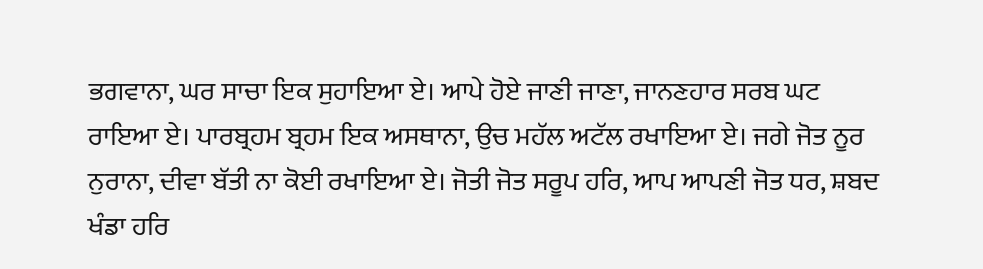ਭਗਵਾਨਾ, ਘਰ ਸਾਚਾ ਇਕ ਸੁਹਾਇਆ ਏ। ਆਪੇ ਹੋਏ ਜਾਣੀ ਜਾਣਾ, ਜਾਨਣਹਾਰ ਸਰਬ ਘਟ ਰਾਇਆ ਏ। ਪਾਰਬ੍ਰਹਮ ਬ੍ਰਹਮ ਇਕ ਅਸਥਾਨਾ, ਉਚ ਮਹੱਲ ਅਟੱਲ ਰਖਾਇਆ ਏ। ਜਗੇ ਜੋਤ ਨੂਰ ਨੁਰਾਨਾ, ਦੀਵਾ ਬੱਤੀ ਨਾ ਕੋਈ ਰਖਾਇਆ ਏ। ਜੋਤੀ ਜੋਤ ਸਰੂਪ ਹਰਿ, ਆਪ ਆਪਣੀ ਜੋਤ ਧਰ, ਸ਼ਬਦ ਖੰਡਾ ਹਰਿ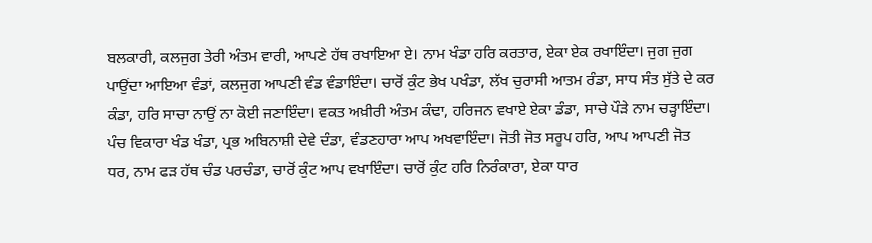ਬਲਕਾਰੀ, ਕਲਜੁਗ ਤੇਰੀ ਅੰਤਮ ਵਾਰੀ, ਆਪਣੇ ਹੱਥ ਰਖਾਇਆ ਏ। ਨਾਮ ਖੰਡਾ ਹਰਿ ਕਰਤਾਰ, ਏਕਾ ਏਕ ਰਖਾਇੰਦਾ। ਜੁਗ ਜੁਗ ਪਾਉਂਦਾ ਆਇਆ ਵੰਡਾਂ, ਕਲਜੁਗ ਆਪਣੀ ਵੰਡ ਵੰਡਾਇੰਦਾ। ਚਾਰੋਂ ਕੁੰਟ ਭੇਖ ਪਖੰਡਾ, ਲੱਖ ਚੁਰਾਸੀ ਆਤਮ ਰੰਡਾ, ਸਾਧ ਸੰਤ ਸੁੱਤੇ ਦੇ ਕਰ ਕੰਡਾ, ਹਰਿ ਸਾਚਾ ਨਾਉਂ ਨਾ ਕੋਈ ਜਣਾਇੰਦਾ। ਵਕਤ ਅਖ਼ੀਰੀ ਅੰਤਮ ਕੰਢਾ, ਹਰਿਜਨ ਵਖਾਏ ਏਕਾ ਡੰਡਾ, ਸਾਚੇ ਪੌੜੇ ਨਾਮ ਚੜ੍ਹਾਇੰਦਾ। ਪੰਚ ਵਿਕਾਰਾ ਖੰਡ ਖੰਡਾ, ਪ੍ਰਭ ਅਬਿਨਾਸ਼ੀ ਦੇਵੇ ਦੰਡਾ, ਵੰਡਣਹਾਰਾ ਆਪ ਅਖਵਾਇੰਦਾ। ਜੋਤੀ ਜੋਤ ਸਰੂਪ ਹਰਿ, ਆਪ ਆਪਣੀ ਜੋਤ ਧਰ, ਨਾਮ ਫੜ ਹੱਥ ਚੰਡ ਪਰਚੰਡਾ, ਚਾਰੋਂ ਕੁੰਟ ਆਪ ਵਖਾਇੰਦਾ। ਚਾਰੋਂ ਕੁੰਟ ਹਰਿ ਨਿਰੰਕਾਰਾ, ਏਕਾ ਧਾਰ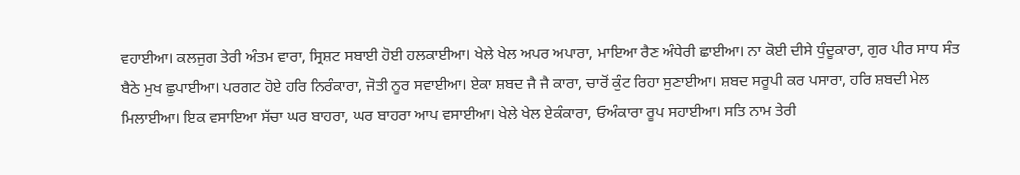ਵਹਾਈਆ। ਕਲਜੁਗ ਤੇਰੀ ਅੰਤਮ ਵਾਰਾ, ਸ੍ਰਿਸ਼ਟ ਸਬਾਈ ਹੋਈ ਹਲਕਾਈਆ। ਖੇਲੇ ਖੇਲ ਅਪਰ ਅਪਾਰਾ, ਮਾਇਆ ਰੈਣ ਅੰਧੇਰੀ ਛਾਈਆ। ਨਾ ਕੋਈ ਦੀਸੇ ਧੁੰਦੂਕਾਰਾ, ਗੁਰ ਪੀਰ ਸਾਧ ਸੰਤ ਬੈਠੇ ਮੁਖ ਛੁਪਾਈਆ। ਪਰਗਟ ਹੋਏ ਹਰਿ ਨਿਰੰਕਾਰਾ, ਜੋਤੀ ਨੂਰ ਸਵਾਈਆ। ਏਕਾ ਸ਼ਬਦ ਜੈ ਜੈ ਕਾਰਾ, ਚਾਰੋਂ ਕੁੰਟ ਰਿਹਾ ਸੁਣਾਈਆ। ਸ਼ਬਦ ਸਰੂਪੀ ਕਰ ਪਸਾਰਾ, ਹਰਿ ਸ਼ਬਦੀ ਮੇਲ ਮਿਲਾਈਆ। ਇਕ ਵਸਾਇਆ ਸੱਚਾ ਘਰ ਬਾਹਰਾ, ਘਰ ਬਾਹਰਾ ਆਪ ਵਸਾਈਆ। ਖੇਲੇ ਖੇਲ ਏਕੰਕਾਰਾ, ਓਅੰਕਾਰਾ ਰੂਪ ਸਹਾਈਆ। ਸਤਿ ਨਾਮ ਤੇਰੀ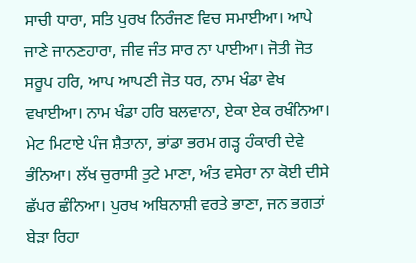ਸਾਚੀ ਧਾਰਾ, ਸਤਿ ਪੁਰਖ ਨਿਰੰਜਣ ਵਿਚ ਸਮਾਈਆ। ਆਪੇ ਜਾਣੇ ਜਾਨਣਹਾਰਾ, ਜੀਵ ਜੰਤ ਸਾਰ ਨਾ ਪਾਈਆ। ਜੋਤੀ ਜੋਤ ਸਰੂਪ ਹਰਿ, ਆਪ ਆਪਣੀ ਜੋਤ ਧਰ, ਨਾਮ ਖੰਡਾ ਵੇਖ ਵਖਾਈਆ। ਨਾਮ ਖੰਡਾ ਹਰਿ ਬਲਵਾਨਾ, ਏਕਾ ਏਕ ਰਖੰਨਿਆ। ਮੇਟ ਮਿਟਾਏ ਪੰਜ ਸ਼ੈਤਾਨਾ, ਭਾਂਡਾ ਭਰਮ ਗੜ੍ਹ ਹੰਕਾਰੀ ਦੇਵੇ ਭੰਨਿਆ। ਲੱਖ ਚੁਰਾਸੀ ਤੁਟੇ ਮਾਣਾ, ਅੰਤ ਵਸੇਰਾ ਨਾ ਕੋਈ ਦੀਸੇ ਛੱਪਰ ਛੰਨਿਆ। ਪੁਰਖ ਅਬਿਨਾਸ਼ੀ ਵਰਤੇ ਭਾਣਾ, ਜਨ ਭਗਤਾਂ ਬੇੜਾ ਰਿਹਾ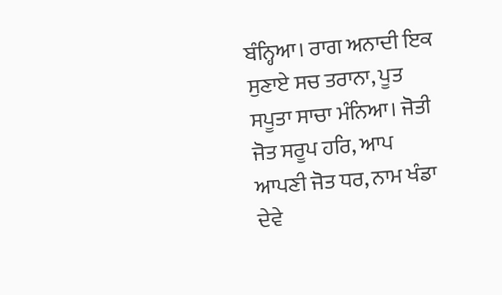ਬੰਨ੍ਹਿਆ। ਰਾਗ ਅਨਾਦੀ ਇਕ ਸੁਣਾਏ ਸਚ ਤਰਾਨਾ, ਪੂਤ ਸਪੂਤਾ ਸਾਚਾ ਮੰਨਿਆ। ਜੋਤੀ ਜੋਤ ਸਰੂਪ ਹਰਿ, ਆਪ ਆਪਣੀ ਜੋਤ ਧਰ, ਨਾਮ ਖੰਡਾ ਦੇਵੇ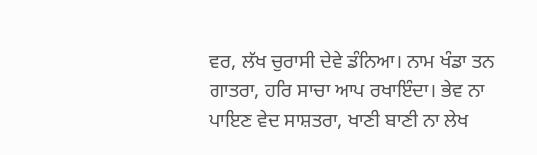ਵਰ, ਲੱਖ ਚੁਰਾਸੀ ਦੇਵੇ ਡੰਨਿਆ। ਨਾਮ ਖੰਡਾ ਤਨ ਗਾਤਰਾ, ਹਰਿ ਸਾਚਾ ਆਪ ਰਖਾਇੰਦਾ। ਭੇਵ ਨਾ ਪਾਇਣ ਵੇਦ ਸਾਸ਼ਤਰਾ, ਖਾਣੀ ਬਾਣੀ ਨਾ ਲੇਖ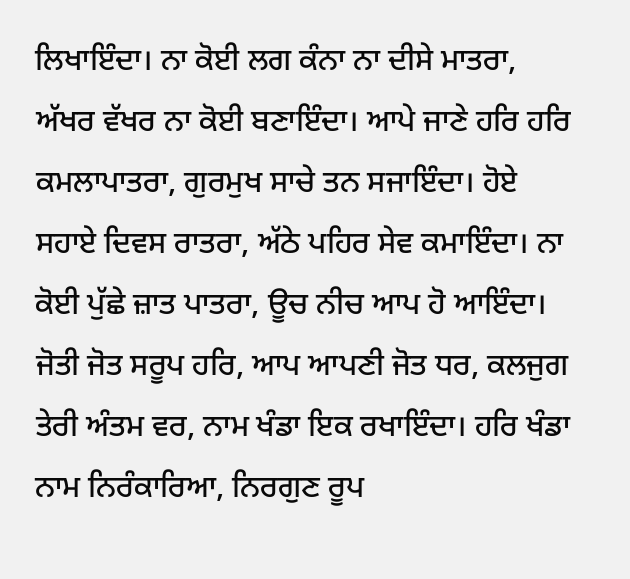ਲਿਖਾਇੰਦਾ। ਨਾ ਕੋਈ ਲਗ ਕੰਨਾ ਨਾ ਦੀਸੇ ਮਾਤਰਾ, ਅੱਖਰ ਵੱਖਰ ਨਾ ਕੋਈ ਬਣਾਇੰਦਾ। ਆਪੇ ਜਾਣੇ ਹਰਿ ਹਰਿ ਕਮਲਾਪਾਤਰਾ, ਗੁਰਮੁਖ ਸਾਚੇ ਤਨ ਸਜਾਇੰਦਾ। ਹੋਏ ਸਹਾਏ ਦਿਵਸ ਰਾਤਰਾ, ਅੱਠੇ ਪਹਿਰ ਸੇਵ ਕਮਾਇੰਦਾ। ਨਾ ਕੋਈ ਪੁੱਛੇ ਜ਼ਾਤ ਪਾਤਰਾ, ਊਚ ਨੀਚ ਆਪ ਹੋ ਆਇੰਦਾ। ਜੋਤੀ ਜੋਤ ਸਰੂਪ ਹਰਿ, ਆਪ ਆਪਣੀ ਜੋਤ ਧਰ, ਕਲਜੁਗ ਤੇਰੀ ਅੰਤਮ ਵਰ, ਨਾਮ ਖੰਡਾ ਇਕ ਰਖਾਇੰਦਾ। ਹਰਿ ਖੰਡਾ ਨਾਮ ਨਿਰੰਕਾਰਿਆ, ਨਿਰਗੁਣ ਰੂਪ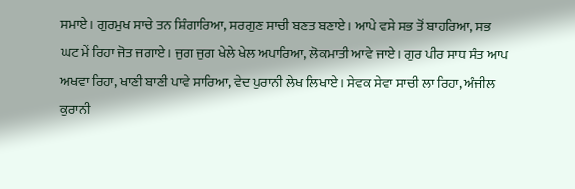ਸਮਾਏ। ਗੁਰਮੁਖ ਸਾਚੇ ਤਨ ਸ਼ਿੰਗਾਰਿਆ, ਸਰਗੁਣ ਸਾਚੀ ਬਣਤ ਬਣਾਏ। ਆਪੇ ਵਸੇ ਸਭ ਤੋਂ ਬਾਹਰਿਆ, ਸਭ ਘਟ ਮੇਂ ਰਿਹਾ ਜੋਤ ਜਗਾਏ। ਜੁਗ ਜੁਗ ਖੇਲੇ ਖੇਲ ਅਪਾਰਿਆ, ਲੋਕਮਾਤੀ ਆਵੇ ਜਾਏ। ਗੁਰ ਪੀਰ ਸਾਧ ਸੰਤ ਆਪ ਅਖਵਾ ਰਿਹਾ, ਖਾਣੀ ਬਾਣੀ ਪਾਵੇ ਸਾਰਿਆ, ਵੇਦ ਪੁਰਾਨੀ ਲੇਖ ਲਿਖਾਏ। ਸੇਵਕ ਸੇਵਾ ਸਾਚੀ ਲਾ ਰਿਹਾ, ਅੰਜੀਲ ਕੁਰਾਨੀ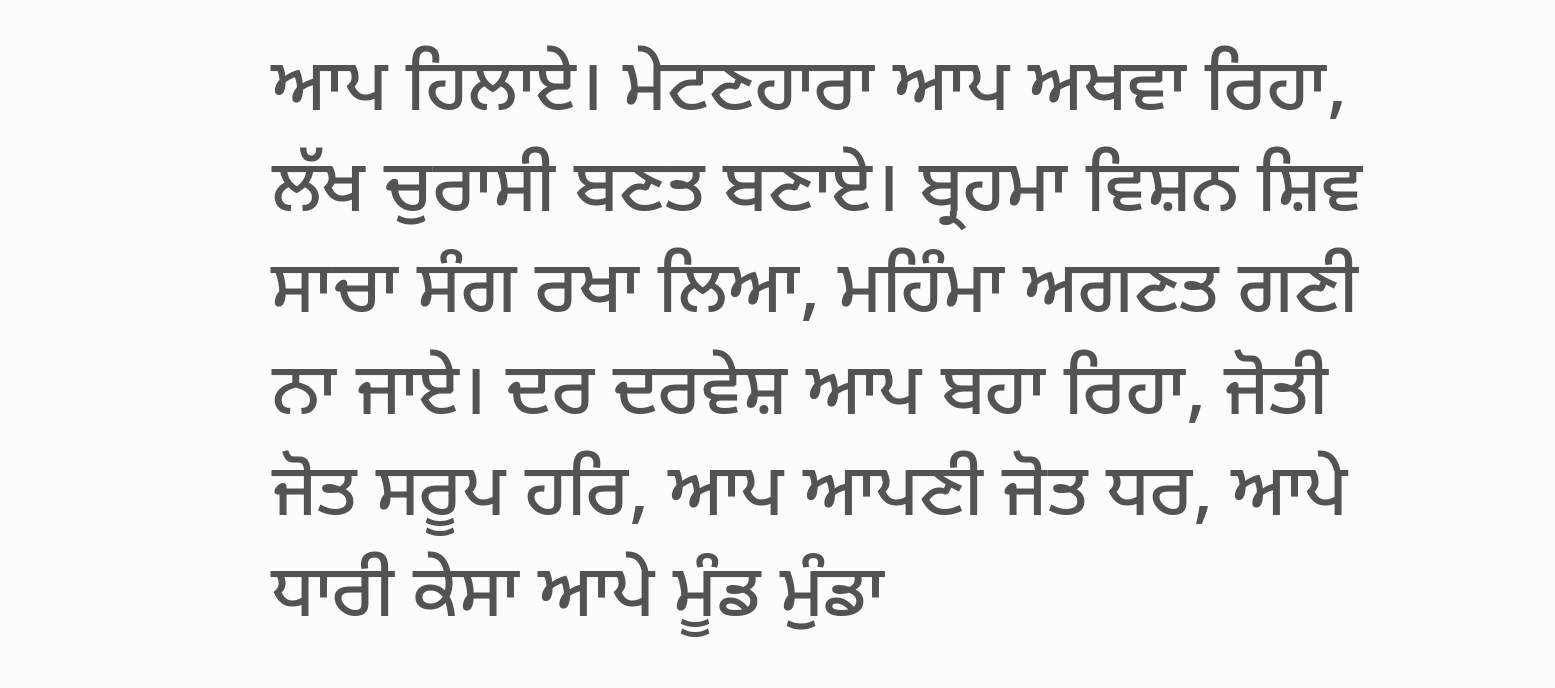ਆਪ ਹਿਲਾਏ। ਮੇਟਣਹਾਰਾ ਆਪ ਅਖਵਾ ਰਿਹਾ, ਲੱਖ ਚੁਰਾਸੀ ਬਣਤ ਬਣਾਏ। ਬ੍ਰਹਮਾ ਵਿਸ਼ਨ ਸ਼ਿਵ ਸਾਚਾ ਸੰਗ ਰਖਾ ਲਿਆ, ਮਹਿੰਮਾ ਅਗਣਤ ਗਣੀ ਨਾ ਜਾਏ। ਦਰ ਦਰਵੇਸ਼ ਆਪ ਬਹਾ ਰਿਹਾ, ਜੋਤੀ ਜੋਤ ਸਰੂਪ ਹਰਿ, ਆਪ ਆਪਣੀ ਜੋਤ ਧਰ, ਆਪੇ ਧਾਰੀ ਕੇਸਾ ਆਪੇ ਮੂੰਡ ਮੁੰਡਾ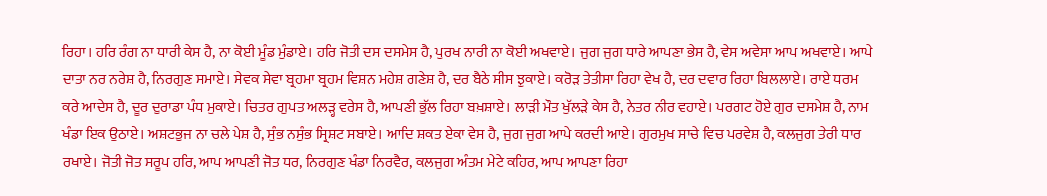ਰਿਹਾ। ਹਰਿ ਰੰਗ ਨਾ ਧਾਰੀ ਕੇਸ ਹੈ, ਨਾ ਕੋਈ ਮੂੰਡ ਮੁੰਡਾਏ। ਹਰਿ ਜੋਤੀ ਦਸ ਦਸਮੇਸ ਹੈ, ਪੁਰਖ ਨਾਰੀ ਨਾ ਕੋਈ ਅਖਵਾਏ। ਜੁਗ ਜੁਗ ਧਾਰੇ ਆਪਣਾ ਭੇਸ ਹੈ, ਵੇਸ ਅਵੇਸਾ ਆਪ ਅਖਵਾਏ। ਆਪੇ ਦਾਤਾ ਨਰ ਨਰੇਸ਼ ਹੈ, ਨਿਰਗੁਣ ਸਮਾਏ। ਸੇਵਕ ਸੇਵਾ ਬ੍ਰਹਮਾ ਬ੍ਰਹਮ ਵਿਸ਼ਨ ਮਹੇਸ਼ ਗਣੇਸ਼ ਹੈ, ਦਰ ਬੈਠੇ ਸੀਸ ਝੁਕਾਏ। ਕਰੋੜ ਤੇਤੀਸਾ ਰਿਹਾ ਵੇਖ ਹੈ, ਦਰ ਦਵਾਰ ਰਿਹਾ ਬਿਲਲਾਏ। ਰਾਏ ਧਰਮ ਕਰੇ ਆਦੇਸ ਹੈ, ਦੂਰ ਦੁਰਾਡਾ ਪੰਧ ਮੁਕਾਏ। ਚਿਤਰ ਗੁਪਤ ਅਲੜ੍ਹ ਵਰੇਸ ਹੈ, ਆਪਣੀ ਭੁੱਲ ਰਿਹਾ ਬਖ਼ਸ਼ਾਏ। ਲਾੜੀ ਮੌਤ ਖੁੱਲੜੇ ਕੇਸ ਹੈ, ਨੇਤਰ ਨੀਰ ਵਹਾਏ। ਪਰਗਟ ਹੋਏ ਗੁਰ ਦਸਮੇਸ਼ ਹੈ, ਨਾਮ ਖੰਡਾ ਇਕ ਉਠਾਏ। ਅਸ਼ਟਭੁਜ ਨਾ ਚਲੇ ਪੇਸ਼ ਹੈ, ਸੁੰਭ ਨਸੁੰਭ ਸ੍ਰਿਸ਼ਟ ਸਬਾਏ। ਆਦਿ ਸ਼ਕਤ ਏਕਾ ਵੇਸ ਹੈ, ਜੁਗ ਜੁਗ ਆਪੇ ਕਰਦੀ ਆਏ। ਗੁਰਮੁਖ ਸਾਚੇ ਵਿਚ ਪਰਵੇਸ਼ ਹੈ, ਕਲਜੁਗ ਤੇਰੀ ਧਾਰ ਰਖਾਏ। ਜੋਤੀ ਜੋਤ ਸਰੂਪ ਹਰਿ, ਆਪ ਆਪਣੀ ਜੋਤ ਧਰ, ਨਿਰਗੁਣ ਖੰਡਾ ਨਿਰਵੈਰ, ਕਲਜੁਗ ਅੰਤਮ ਮੇਟੇ ਕਹਿਰ, ਆਪ ਆਪਣਾ ਰਿਹਾ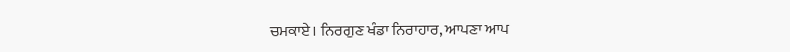ਚਮਕਾਏ। ਨਿਰਗੁਣ ਖੰਡਾ ਨਿਰਾਹਾਰ, ਆਪਣਾ ਆਪ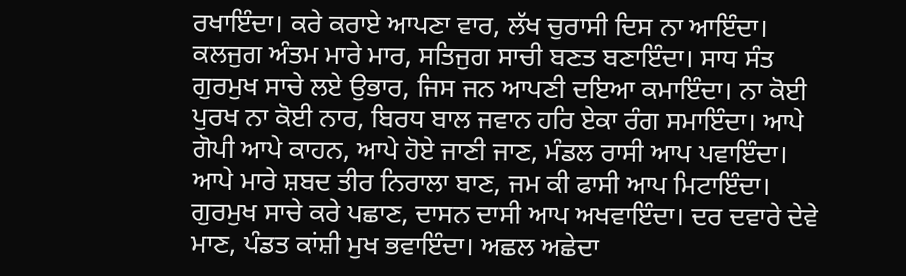ਰਖਾਇੰਦਾ। ਕਰੇ ਕਰਾਏ ਆਪਣਾ ਵਾਰ, ਲੱਖ ਚੁਰਾਸੀ ਦਿਸ ਨਾ ਆਇੰਦਾ। ਕਲਜੁਗ ਅੰਤਮ ਮਾਰੇ ਮਾਰ, ਸਤਿਜੁਗ ਸਾਚੀ ਬਣਤ ਬਣਾਇੰਦਾ। ਸਾਧ ਸੰਤ ਗੁਰਮੁਖ ਸਾਚੇ ਲਏ ਉਭਾਰ, ਜਿਸ ਜਨ ਆਪਣੀ ਦਇਆ ਕਮਾਇੰਦਾ। ਨਾ ਕੋਈ ਪੁਰਖ ਨਾ ਕੋਈ ਨਾਰ, ਬਿਰਧ ਬਾਲ ਜਵਾਨ ਹਰਿ ਏਕਾ ਰੰਗ ਸਮਾਇੰਦਾ। ਆਪੇ ਗੋਪੀ ਆਪੇ ਕਾਹਨ, ਆਪੇ ਹੋਏ ਜਾਣੀ ਜਾਣ, ਮੰਡਲ ਰਾਸੀ ਆਪ ਪਵਾਇੰਦਾ। ਆਪੇ ਮਾਰੇ ਸ਼ਬਦ ਤੀਰ ਨਿਰਾਲਾ ਬਾਣ, ਜਮ ਕੀ ਫਾਸੀ ਆਪ ਮਿਟਾਇੰਦਾ। ਗੁਰਮੁਖ ਸਾਚੇ ਕਰੇ ਪਛਾਣ, ਦਾਸਨ ਦਾਸੀ ਆਪ ਅਖਵਾਇੰਦਾ। ਦਰ ਦਵਾਰੇ ਦੇਵੇ ਮਾਣ, ਪੰਡਤ ਕਾਂਸ਼ੀ ਮੁਖ ਭਵਾਇੰਦਾ। ਅਛਲ ਅਛੇਦਾ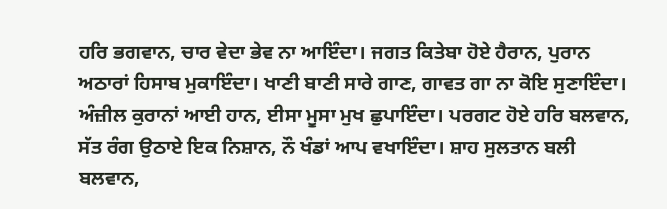ਹਰਿ ਭਗਵਾਨ, ਚਾਰ ਵੇਦਾ ਭੇਵ ਨਾ ਆਇੰਦਾ। ਜਗਤ ਕਿਤੇਬਾ ਹੋਏ ਹੈਰਾਨ, ਪੁਰਾਨ ਅਠਾਰਾਂ ਹਿਸਾਬ ਮੁਕਾਇੰਦਾ। ਖਾਣੀ ਬਾਣੀ ਸਾਰੇ ਗਾਣ, ਗਾਵਤ ਗਾ ਨਾ ਕੋਇ ਸੁਣਾਇੰਦਾ। ਅੰਜ਼ੀਲ ਕੁਰਾਨਾਂ ਆਈ ਹਾਨ, ਈਸਾ ਮੂਸਾ ਮੁਖ ਛੁਪਾਇੰਦਾ। ਪਰਗਟ ਹੋਏ ਹਰਿ ਬਲਵਾਨ, ਸੱਤ ਰੰਗ ਉਠਾਏ ਇਕ ਨਿਸ਼ਾਨ, ਨੌ ਖੰਡਾਂ ਆਪ ਵਖਾਇੰਦਾ। ਸ਼ਾਹ ਸੁਲਤਾਨ ਬਲੀ ਬਲਵਾਨ,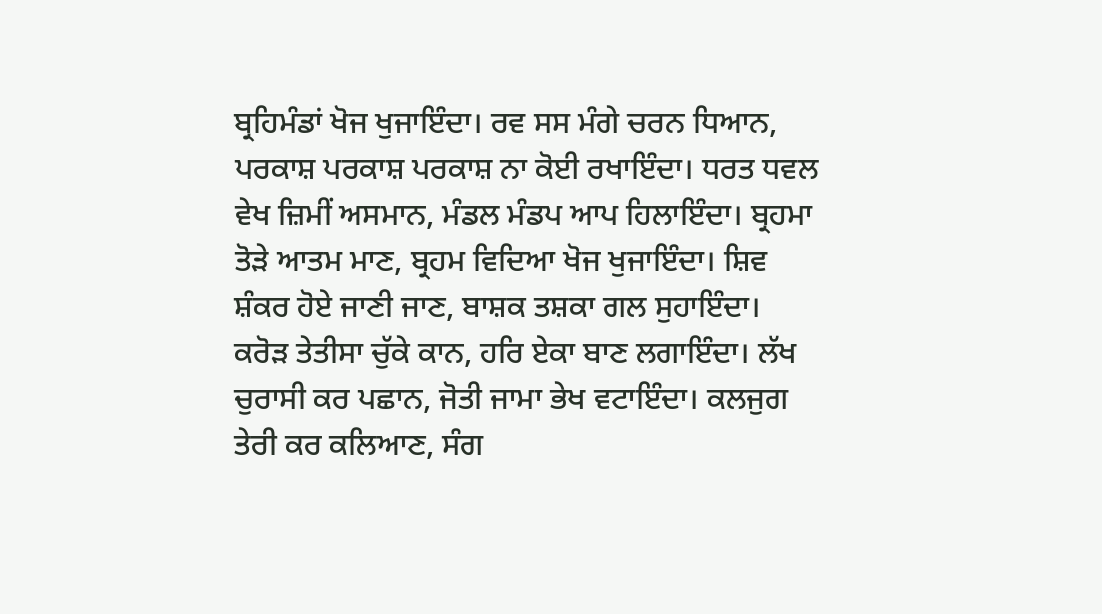ਬ੍ਰਹਿਮੰਡਾਂ ਖੋਜ ਖੁਜਾਇੰਦਾ। ਰਵ ਸਸ ਮੰਗੇ ਚਰਨ ਧਿਆਨ, ਪਰਕਾਸ਼ ਪਰਕਾਸ਼ ਪਰਕਾਸ਼ ਨਾ ਕੋਈ ਰਖਾਇੰਦਾ। ਧਰਤ ਧਵਲ ਵੇਖ ਜ਼ਿਮੀਂ ਅਸਮਾਨ, ਮੰਡਲ ਮੰਡਪ ਆਪ ਹਿਲਾਇੰਦਾ। ਬ੍ਰਹਮਾ ਤੋੜੇ ਆਤਮ ਮਾਣ, ਬ੍ਰਹਮ ਵਿਦਿਆ ਖੋਜ ਖੁਜਾਇੰਦਾ। ਸ਼ਿਵ ਸ਼ੰਕਰ ਹੋਏ ਜਾਣੀ ਜਾਣ, ਬਾਸ਼ਕ ਤਸ਼ਕਾ ਗਲ ਸੁਹਾਇੰਦਾ। ਕਰੋੜ ਤੇਤੀਸਾ ਚੁੱਕੇ ਕਾਨ, ਹਰਿ ਏਕਾ ਬਾਣ ਲਗਾਇੰਦਾ। ਲੱਖ ਚੁਰਾਸੀ ਕਰ ਪਛਾਨ, ਜੋਤੀ ਜਾਮਾ ਭੇਖ ਵਟਾਇੰਦਾ। ਕਲਜੁਗ ਤੇਰੀ ਕਰ ਕਲਿਆਣ, ਸੰਗ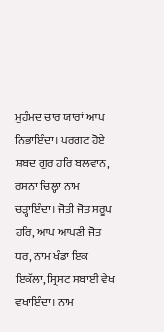ਮੁਹੰਮਦ ਚਾਰ ਯਾਰਾਂ ਆਪ ਨਿਭਾਇੰਦਾ। ਪਰਗਟ ਹੋਏ ਸ਼ਬਦ ਗੁਰ ਹਰਿ ਬਲਵਾਨ, ਰਸਨਾ ਚਿਲ੍ਹਾ ਨਾਮ ਚੜ੍ਹਾਇੰਦਾ। ਜੋਤੀ ਜੋਤ ਸਰੂਪ ਹਰਿ, ਆਪ ਆਪਣੀ ਜੋਤ ਧਰ, ਨਾਮ ਖੰਡਾ ਇਕ ਇਕੱਲਾ, ਸ੍ਰਿਸਟ ਸਬਾਈ ਵੇਖ ਵਖਾਇੰਦਾ। ਨਾਮ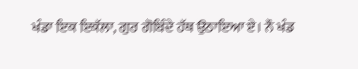ਖੰਡਾ ਇਕ ਇਕੱਲਾ, ਗੁਰ ਗੋਬਿੰਦੇ ਹੱਥ ਉਠਾਇਆ ਏ। ਨੌ ਖੰਡ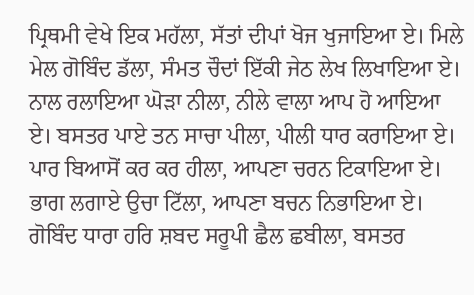ਪ੍ਰਿਥਮੀ ਵੇਖੇ ਇਕ ਮਹੱਲਾ, ਸੱਤਾਂ ਦੀਪਾਂ ਖੋਜ ਖੁਜਾਇਆ ਏ। ਮਿਲੇ ਮੇਲ ਗੋਬਿੰਦ ਡੱਲਾ, ਸੰਮਤ ਚੌਦਾਂ ਇੱਕੀ ਜੇਠ ਲੇਖ ਲਿਖਾਇਆ ਏ। ਨਾਲ ਰਲਾਇਆ ਘੋੜਾ ਨੀਲਾ, ਨੀਲੇ ਵਾਲਾ ਆਪ ਹੋ ਆਇਆ ਏ। ਬਸਤਰ ਪਾਏ ਤਨ ਸਾਚਾ ਪੀਲਾ, ਪੀਲੀ ਧਾਰ ਕਰਾਇਆ ਏ। ਪਾਰ ਬਿਆਸੋਂ ਕਰ ਕਰ ਹੀਲਾ, ਆਪਣਾ ਚਰਨ ਟਿਕਾਇਆ ਏ। ਭਾਗ ਲਗਾਏ ਉਚਾ ਟਿੱਲਾ, ਆਪਣਾ ਬਚਨ ਨਿਭਾਇਆ ਏ। ਗੋਬਿੰਦ ਧਾਰਾ ਹਰਿ ਸ਼ਬਦ ਸਰੂਪੀ ਛੈਲ ਛਬੀਲਾ, ਬਸਤਰ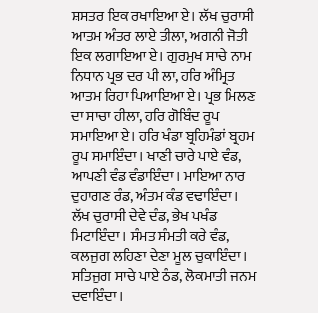ਸ਼ਸਤਰ ਇਕ ਰਖਾਇਆ ਏ। ਲੱਖ ਚੁਰਾਸੀ ਆਤਮ ਅੰਤਰ ਲਾਏ ਤੀਲਾ, ਅਗਨੀ ਜੋਤੀ ਇਕ ਲਗਾਇਆ ਏ। ਗੁਰਮੁਖ ਸਾਚੇ ਨਾਮ ਨਿਧਾਨ ਪ੍ਰਭ ਦਰ ਪੀ ਲਾ, ਹਰਿ ਅੰਮ੍ਰਿਤ ਆਤਮ ਰਿਹਾ ਪਿਆਇਆ ਏ। ਪ੍ਰਭ ਮਿਲਣ ਦਾ ਸਾਚਾ ਹੀਲਾ, ਹਰਿ ਗੋਬਿੰਦ ਰੂਪ ਸਮਾਇਆ ਏ। ਹਰਿ ਖੰਡਾ ਬ੍ਰਹਿਮੰਡਾਂ ਬ੍ਰਹਮ ਰੂਪ ਸਮਾਇੰਦਾ। ਖਾਣੀ ਚਾਰੇ ਪਾਏ ਵੰਡ, ਆਪਣੀ ਵੰਡ ਵੰਡਾਇੰਦਾ। ਮਾਇਆ ਨਾਰ ਦੁਹਾਗਣ ਰੰਡ, ਅੰਤਮ ਕੰਡ ਵਢਾਇੰਦਾ। ਲੱਖ ਚੁਰਾਸੀ ਦੇਵੇ ਦੰਡ, ਭੇਖ ਪਖੰਡ ਮਿਟਾਇੰਦਾ। ਸੰਮਤ ਸੰਮਤੀ ਕਰੇ ਵੰਡ, ਕਲਜੁਗ ਲਹਿਣਾ ਦੇਣਾ ਮੂਲ ਚੁਕਾਇੰਦਾ। ਸਤਿਜੁਗ ਸਾਚੇ ਪਾਏ ਠੰਡ, ਲੋਕਮਾਤੀ ਜਨਮ ਦਵਾਇੰਦਾ।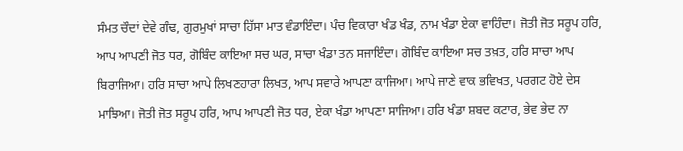ਸੰਮਤ ਚੌਦਾਂ ਦੇਵੇ ਗੰਢ, ਗੁਰਮੁਖਾਂ ਸਾਚਾ ਹਿੱਸਾ ਮਾਤ ਵੰਡਾਇੰਦਾ। ਪੰਚ ਵਿਕਾਰਾ ਖੰਡ ਖੰਡ, ਨਾਮ ਖੰਡਾ ਏਕਾ ਵਾਹਿੰਦਾ। ਜੋਤੀ ਜੋਤ ਸਰੂਪ ਹਰਿ, ਆਪ ਆਪਣੀ ਜੋਤ ਧਰ, ਗੋਬਿੰਦ ਕਾਇਆ ਸਚ ਘਰ, ਸਾਚਾ ਖੰਡਾ ਤਨ ਸਜਾਇੰਦਾ। ਗੋਬਿੰਦ ਕਾਇਆ ਸਚ ਤਖ਼ਤ, ਹਰਿ ਸਾਚਾ ਆਪ ਬਿਰਾਜਿਆ। ਹਰਿ ਸਾਚਾ ਆਪੇ ਲਿਖਣਹਾਰਾ ਲਿਖਤ, ਆਪ ਸਵਾਰੇ ਆਪਣਾ ਕਾਜਿਆ। ਆਪੇ ਜਾਣੇ ਵਾਕ ਭਵਿਖਤ, ਪਰਗਟ ਹੋਏ ਦੇਸ ਮਾਝਿਆ। ਜੋਤੀ ਜੋਤ ਸਰੂਪ ਹਰਿ, ਆਪ ਆਪਣੀ ਜੋਤ ਧਰ, ਏਕਾ ਖੰਡਾ ਆਪਣਾ ਸਾਜਿਆ। ਹਰਿ ਖੰਡਾ ਸ਼ਬਦ ਕਟਾਰ, ਭੇਵ ਭੇਦ ਨਾ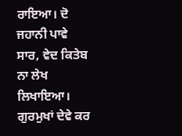ਰਾਇਆ। ਦੋ ਜਹਾਨੀ ਪਾਵੇ ਸਾਰ, ਵੇਦ ਕਿਤੇਬ ਨਾ ਲੇਖ ਲਿਖਾਇਆ। ਗੁਰਮੁਖਾਂ ਦੇਵੇ ਕਰ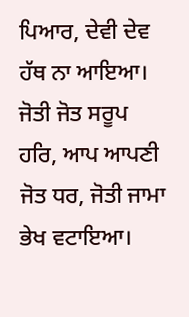ਪਿਆਰ, ਦੇਵੀ ਦੇਵ ਹੱਥ ਨਾ ਆਇਆ। ਜੋਤੀ ਜੋਤ ਸਰੂਪ ਹਰਿ, ਆਪ ਆਪਣੀ ਜੋਤ ਧਰ, ਜੋਤੀ ਜਾਮਾ ਭੇਖ ਵਟਾਇਆ।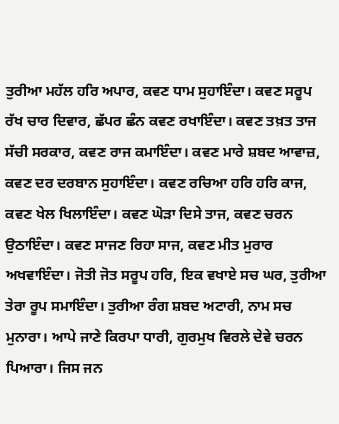ਤੁਰੀਆ ਮਹੱਲ ਹਰਿ ਅਪਾਰ, ਕਵਣ ਧਾਮ ਸੁਹਾਇੰਦਾ। ਕਵਣ ਸਰੂਪ ਰੱਖ ਚਾਰ ਦਿਵਾਰ, ਛੱਪਰ ਛੰਨ ਕਵਣ ਰਖਾਇੰਦਾ। ਕਵਣ ਤਖ਼ਤ ਤਾਜ ਸੱਚੀ ਸਰਕਾਰ, ਕਵਣ ਰਾਜ ਕਮਾਇੰਦਾ। ਕਵਣ ਮਾਰੇ ਸ਼ਬਦ ਆਵਾਜ਼, ਕਵਣ ਦਰ ਦਰਬਾਨ ਸੁਹਾਇੰਦਾ। ਕਵਣ ਰਚਿਆ ਹਰਿ ਹਰਿ ਕਾਜ, ਕਵਣ ਖੇਲ ਖਿਲਾਇੰਦਾ। ਕਵਣ ਘੋੜਾ ਦਿਸੇ ਤਾਜ, ਕਵਣ ਚਰਨ ਉਠਾਇੰਦਾ। ਕਵਣ ਸਾਜਣ ਰਿਹਾ ਸਾਜ, ਕਵਣ ਮੀਤ ਮੁਰਾਰ ਅਖਵਾਇੰਦਾ। ਜੋਤੀ ਜੋਤ ਸਰੂਪ ਹਰਿ, ਇਕ ਵਖਾਏ ਸਚ ਘਰ, ਤੁਰੀਆ ਤੇਰਾ ਰੂਪ ਸਮਾਇੰਦਾ। ਤੁਰੀਆ ਰੰਗ ਸ਼ਬਦ ਅਟਾਰੀ, ਨਾਮ ਸਚ ਮੁਨਾਰਾ। ਆਪੇ ਜਾਣੇ ਕਿਰਪਾ ਧਾਰੀ, ਗੁਰਮੁਖ ਵਿਰਲੇ ਦੇਵੇ ਚਰਨ ਪਿਆਰਾ। ਜਿਸ ਜਨ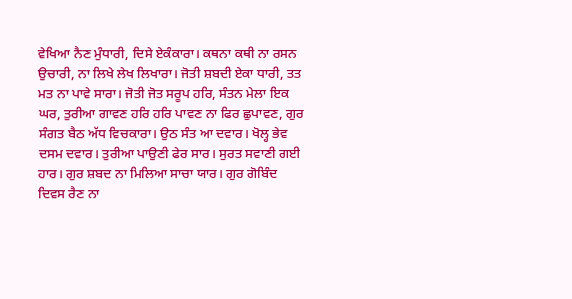ਵੇਖਿਆ ਨੈਣ ਮੁੰਧਾਰੀ, ਦਿਸੇ ਏਕੰਕਾਰਾ। ਕਥਨਾ ਕਥੀ ਨਾ ਰਸਨ ਉਚਾਰੀ, ਨਾ ਲਿਖੇ ਲੇਖ ਲਿਖਾਰਾ। ਜੋਤੀ ਸ਼ਬਦੀ ਏਕਾ ਧਾਰੀ, ਤਤ ਮਤ ਨਾ ਪਾਵੇ ਸਾਰਾ। ਜੋਤੀ ਜੋਤ ਸਰੂਪ ਹਰਿ, ਸੰਤਨ ਮੇਲਾ ਇਕ ਘਰ, ਤੁਰੀਆ ਗਾਵਣ ਹਰਿ ਹਰਿ ਪਾਵਣ ਨਾ ਫਿਰ ਛੁਪਾਵਣ, ਗੁਰ ਸੰਗਤ ਬੈਠ ਅੱਧ ਵਿਚਕਾਰਾ। ਉਠ ਸੰਤ ਆ ਦਵਾਰ। ਖੋਲ੍ਹ ਭੇਵ ਦਸਮ ਦਵਾਰ। ਤੁਰੀਆ ਪਾਉਣੀ ਫੇਰ ਸਾਰ। ਸੁਰਤ ਸਵਾਣੀ ਗਈ ਹਾਰ। ਗੁਰ ਸ਼ਬਦ ਨਾ ਮਿਲਿਆ ਸਾਚਾ ਯਾਰ। ਗੁਰ ਗੋਬਿੰਦ ਦਿਵਸ ਰੈਣ ਨਾ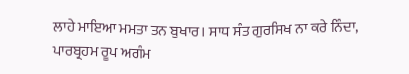ਲਾਹੇ ਮਾਇਆ ਮਮਤਾ ਤਨ ਬੁਖਾਰ। ਸਾਧ ਸੰਤ ਗੁਰਸਿਖ ਨਾ ਕਰੇ ਨਿੰਦਾ, ਪਾਰਬ੍ਰਹਮ ਰੂਪ ਅਗੰਮ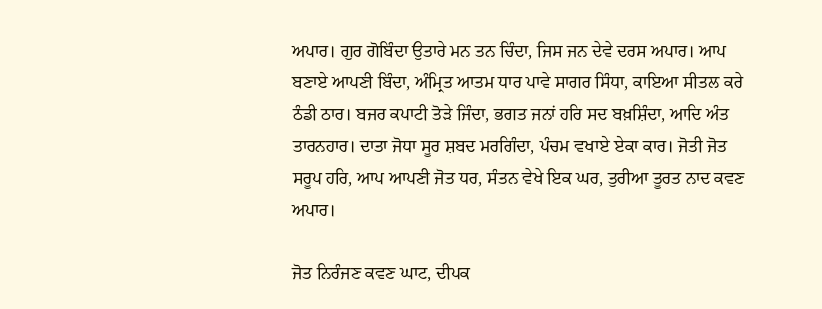ਅਪਾਰ। ਗੁਰ ਗੋਬਿੰਦਾ ਉਤਾਰੇ ਮਨ ਤਨ ਚਿੰਦਾ, ਜਿਸ ਜਨ ਦੇਵੇ ਦਰਸ ਅਪਾਰ। ਆਪ ਬਣਾਏ ਆਪਣੀ ਬਿੰਦਾ, ਅੰਮ੍ਰਿਤ ਆਤਮ ਧਾਰ ਪਾਵੇ ਸਾਗਰ ਸਿੰਧਾ, ਕਾਇਆ ਸੀਤਲ ਕਰੇ ਠੰਡੀ ਠਾਰ। ਬਜਰ ਕਪਾਟੀ ਤੋੜੇ ਜਿੰਦਾ, ਭਗਤ ਜਨਾਂ ਹਰਿ ਸਦ ਬਖ਼ਸ਼ਿੰਦਾ, ਆਦਿ ਅੰਤ ਤਾਰਨਹਾਰ। ਦਾਤਾ ਜੋਧਾ ਸੂਰ ਸ਼ਬਦ ਮਰਗਿੰਦਾ, ਪੰਚਮ ਵਖਾਏ ਏਕਾ ਕਾਰ। ਜੋਤੀ ਜੋਤ ਸਰੂਪ ਹਰਿ, ਆਪ ਆਪਣੀ ਜੋਤ ਧਰ, ਸੰਤਨ ਵੇਖੇ ਇਕ ਘਰ, ਤੁਰੀਆ ਤੂਰਤ ਨਾਦ ਕਵਣ ਅਪਾਰ।

ਜੋਤ ਨਿਰੰਜਣ ਕਵਣ ਘਾਟ, ਦੀਪਕ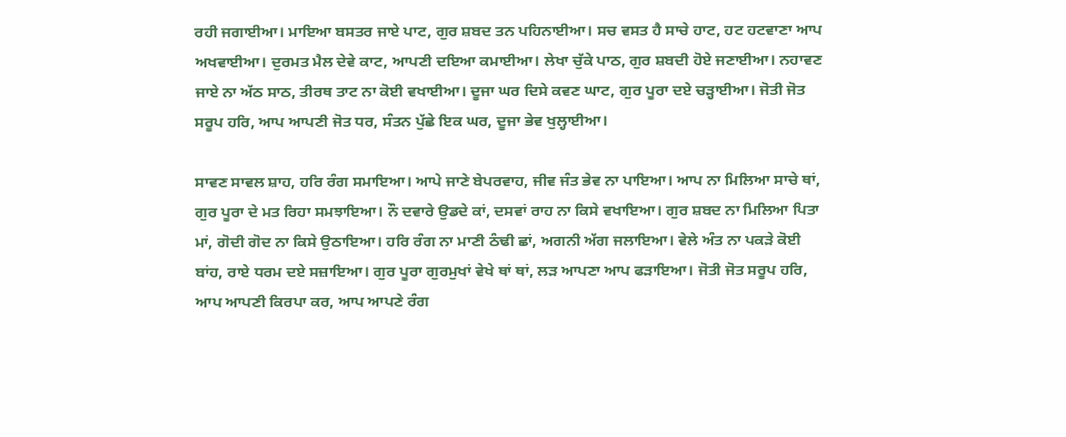ਰਹੀ ਜਗਾਈਆ। ਮਾਇਆ ਬਸਤਰ ਜਾਏ ਪਾਟ, ਗੁਰ ਸ਼ਬਦ ਤਨ ਪਹਿਨਾਈਆ। ਸਚ ਵਸਤ ਹੈ ਸਾਚੇ ਹਾਟ, ਹਟ ਹਟਵਾਣਾ ਆਪ ਅਖਵਾਈਆ। ਦੁਰਮਤ ਮੈਲ ਦੇਵੇ ਕਾਟ, ਆਪਣੀ ਦਇਆ ਕਮਾਈਆ। ਲੇਖਾ ਚੁੱਕੇ ਪਾਠ, ਗੁਰ ਸ਼ਬਦੀ ਹੋਏ ਜਣਾਈਆ। ਨਹਾਵਣ ਜਾਏ ਨਾ ਅੱਠ ਸਾਠ, ਤੀਰਥ ਤਾਟ ਨਾ ਕੋਈ ਵਖਾਈਆ। ਦੂਜਾ ਘਰ ਦਿਸੇ ਕਵਣ ਘਾਟ, ਗੁਰ ਪੂਰਾ ਦਏ ਚੜ੍ਹਾਈਆ। ਜੋਤੀ ਜੋਤ ਸਰੂਪ ਹਰਿ, ਆਪ ਆਪਣੀ ਜੋਤ ਧਰ, ਸੰਤਨ ਪੁੱਛੇ ਇਕ ਘਰ, ਦੂਜਾ ਭੇਵ ਖੁਲ੍ਹਾਈਆ।

ਸਾਵਣ ਸਾਵਲ ਸ਼ਾਹ, ਹਰਿ ਰੰਗ ਸਮਾਇਆ। ਆਪੇ ਜਾਣੇ ਬੇਪਰਵਾਹ, ਜੀਵ ਜੰਤ ਭੇਵ ਨਾ ਪਾਇਆ। ਆਪ ਨਾ ਮਿਲਿਆ ਸਾਚੇ ਥਾਂ, ਗੁਰ ਪੂਰਾ ਦੇ ਮਤ ਰਿਹਾ ਸਮਝਾਇਆ। ਨੌ ਦਵਾਰੇ ਉਡਦੇ ਕਾਂ, ਦਸਵਾਂ ਰਾਹ ਨਾ ਕਿਸੇ ਵਖਾਇਆ। ਗੁਰ ਸ਼ਬਦ ਨਾ ਮਿਲਿਆ ਪਿਤਾ ਮਾਂ, ਗੋਦੀ ਗੋਦ ਨਾ ਕਿਸੇ ਉਠਾਇਆ। ਹਰਿ ਰੰਗ ਨਾ ਮਾਣੀ ਠੰਢੀ ਛਾਂ, ਅਗਨੀ ਅੱਗ ਜਲਾਇਆ। ਵੇਲੇ ਅੰਤ ਨਾ ਪਕੜੇ ਕੋਈ ਬਾਂਹ, ਰਾਏ ਧਰਮ ਦਏ ਸਜ਼ਾਇਆ। ਗੁਰ ਪੂਰਾ ਗੁਰਮੁਖਾਂ ਵੇਖੇ ਥਾਂ ਥਾਂ, ਲੜ ਆਪਣਾ ਆਪ ਫੜਾਇਆ। ਜੋਤੀ ਜੋਤ ਸਰੂਪ ਹਰਿ, ਆਪ ਆਪਣੀ ਕਿਰਪਾ ਕਰ, ਆਪ ਆਪਣੇ ਰੰਗ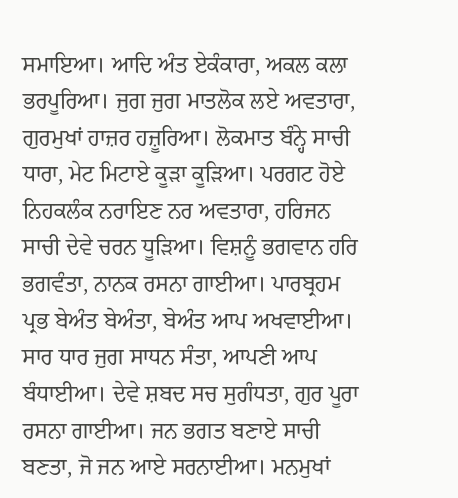ਸਮਾਇਆ। ਆਦਿ ਅੰਤ ਏਕੰਕਾਰਾ, ਅਕਲ ਕਲਾ ਭਰਪੂਰਿਆ। ਜੁਗ ਜੁਗ ਮਾਤਲੋਕ ਲਏ ਅਵਤਾਰਾ, ਗੁਰਮੁਖਾਂ ਹਾਜ਼ਰ ਹਜ਼ੂਰਿਆ। ਲੋਕਮਾਤ ਬੰਨ੍ਹੇ ਸਾਚੀ ਧਾਰਾ, ਮੇਟ ਮਿਟਾਏ ਕੂੜਾ ਕੂੜਿਆ। ਪਰਗਟ ਹੋਏ ਨਿਹਕਲੰਕ ਨਰਾਇਣ ਨਰ ਅਵਤਾਰਾ, ਹਰਿਜਨ ਸਾਚੀ ਦੇਵੇ ਚਰਨ ਧੂੜਿਆ। ਵਿਸ਼ਨੂੰ ਭਗਵਾਨ ਹਰਿ ਭਗਵੰਤਾ, ਨਾਨਕ ਰਸਨਾ ਗਾਈਆ। ਪਾਰਬ੍ਰਹਮ ਪ੍ਰਭ ਬੇਅੰਤ ਬੇਅੰਤਾ, ਬੇਅੰਤ ਆਪ ਅਖਵਾਈਆ। ਸਾਰ ਧਾਰ ਜੁਗ ਸਾਧਨ ਸੰਤਾ, ਆਪਣੀ ਆਪ ਬੰਧਾਈਆ। ਦੇਵੇ ਸ਼ਬਦ ਸਚ ਸੁਗੰਧਤਾ, ਗੁਰ ਪੂਰਾ ਰਸਨਾ ਗਾਈਆ। ਜਨ ਭਗਤ ਬਣਾਏ ਸਾਚੀ ਬਣਤਾ, ਜੋ ਜਨ ਆਏ ਸਰਨਾਈਆ। ਮਨਮੁਖਾਂ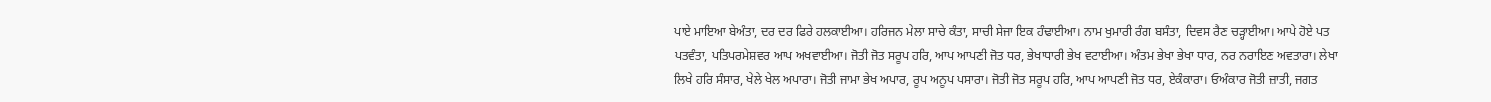ਪਾਏ ਮਾਇਆ ਬੇਅੰਤਾ, ਦਰ ਦਰ ਫਿਰੇ ਹਲਕਾਈਆ। ਹਰਿਜਨ ਮੇਲਾ ਸਾਚੇ ਕੰਤਾ, ਸਾਚੀ ਸੇਜਾ ਇਕ ਹੰਢਾਈਆ। ਨਾਮ ਖੁਮਾਰੀ ਰੰਗ ਬਸੰਤਾ, ਦਿਵਸ ਰੈਣ ਚੜ੍ਹਾਈਆ। ਆਪੇ ਹੋਏ ਪਤ ਪਤਵੰਤਾ, ਪਤਿਪਰਮੇਸ਼ਵਰ ਆਪ ਅਖਵਾਈਆ। ਜੋਤੀ ਜੋਤ ਸਰੂਪ ਹਰਿ, ਆਪ ਆਪਣੀ ਜੋਤ ਧਰ, ਭੇਖਾਧਾਰੀ ਭੇਖ ਵਟਾਈਆ। ਅੰਤਮ ਭੇਖਾ ਭੇਖਾ ਧਾਰ, ਨਰ ਨਰਾਇਣ ਅਵਤਾਰਾ। ਲੇਖਾ ਲਿਖੇ ਹਰਿ ਸੰਸਾਰ, ਖੇਲੇ ਖੇਲ ਅਪਾਰਾ। ਜੋਤੀ ਜਾਮਾ ਭੇਖ ਅਪਾਰ, ਰੂਪ ਅਨੂਪ ਪਸਾਰਾ। ਜੋਤੀ ਜੋਤ ਸਰੂਪ ਹਰਿ, ਆਪ ਆਪਣੀ ਜੋਤ ਧਰ, ਏਕੰਕਾਰਾ। ਓਅੰਕਾਰ ਜੋਤੀ ਜ਼ਾਤੀ, ਜਗਤ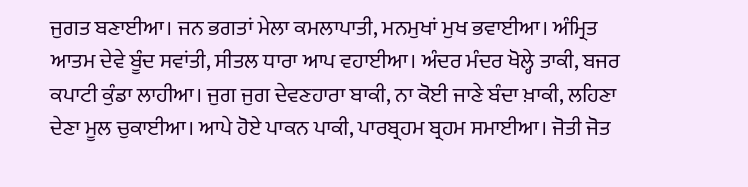ਜੁਗਤ ਬਣਾਈਆ। ਜਨ ਭਗਤਾਂ ਮੇਲਾ ਕਮਲਾਪਾਤੀ, ਮਨਮੁਖਾਂ ਮੁਖ ਭਵਾਈਆ। ਅੰਮ੍ਰਿਤ ਆਤਮ ਦੇਵੇ ਬੂੰਦ ਸਵਾਂਤੀ, ਸੀਤਲ ਧਾਰਾ ਆਪ ਵਹਾਈਆ। ਅੰਦਰ ਮੰਦਰ ਖੋਲ੍ਹੇ ਤਾਕੀ, ਬਜਰ ਕਪਾਟੀ ਕੁੰਡਾ ਲਾਹੀਆ। ਜੁਗ ਜੁਗ ਦੇਵਣਹਾਰਾ ਬਾਕੀ, ਨਾ ਕੋਈ ਜਾਣੇ ਬੰਦਾ ਖ਼ਾਕੀ, ਲਹਿਣਾ ਦੇਣਾ ਮੂਲ ਚੁਕਾਈਆ। ਆਪੇ ਹੋਏ ਪਾਕਨ ਪਾਕੀ, ਪਾਰਬ੍ਰਹਮ ਬ੍ਰਹਮ ਸਮਾਈਆ। ਜੋਤੀ ਜੋਤ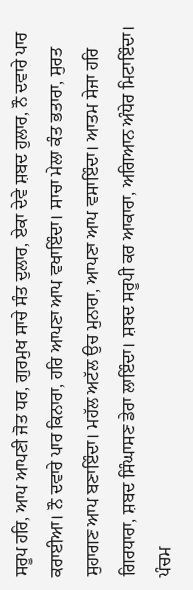ਸਰੂਪ ਹਰਿ, ਆਪ ਆਪਣੀ ਜੋਤ ਧਰ, ਗੁਰਮੁਖ ਸਾਚੇ ਸੰਤ ਦੁਲਾਰ, ਏਕਾ ਦੇਵੇ ਸ਼ਬਦ ਹੁਲਾਰ, ਨੌ ਦਵਾਰੇ ਪਾਰ ਕਰਾਈਆ। ਨੌ ਦਵਾਰੇ ਪਾਰ ਕਿਨਾਰਾ, ਹਰਿ ਆਪਣਾ ਆਪ ਵਖਾਇੰਦਾ। ਸਾਚਾ ਮੇਲਾ ਕੰਤ ਭਤਾਰਾ, ਸੁਰਤ ਸੁਹਾਗਣ ਆਪ ਬਣਾਇੰਦਾ। ਮਹੱਲ ਅਟੱਲ ਉਚ ਮੁਨਾਰਾ, ਆਪਣਾ ਆਪ ਵਸਾਇੰਦਾ। ਆਤਮ ਸੇਜਾ ਹਰਿ ਗਿਰਧਾਰਾ, ਸ਼ਬਦ ਸਿੰਘਾਸਣ ਡੇਰਾ ਲਾਇੰਦਾ। ਸ਼ਬਦ ਸਰੂਪੀ ਕਰ ਆਕਾਰਾ, ਅਗਿਆਨ ਅੰਧੇਰ ਮਿਟਾਇੰਦਾ। ਪੰਚਮ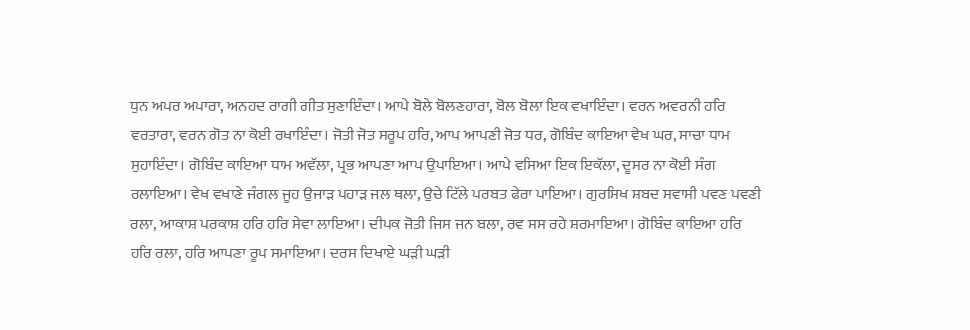ਧੁਨ ਅਪਰ ਅਪਾਰਾ, ਅਨਹਦ ਰਾਗੀ ਗੀਤ ਸੁਣਾਇੰਦਾ। ਆਪੇ ਬੋਲੇ ਬੋਲਣਹਾਰਾ, ਬੋਲ ਬੋਲਾ ਇਕ ਵਖਾਇੰਦਾ। ਵਰਨ ਅਵਰਨੀ ਹਰਿ ਵਰਤਾਰਾ, ਵਰਨ ਗੋਤ ਨਾ ਕੋਈ ਰਖਾਇੰਦਾ। ਜੋਤੀ ਜੋਤ ਸਰੂਪ ਹਰਿ, ਆਪ ਆਪਣੀ ਜੋਤ ਧਰ, ਗੋਬਿੰਦ ਕਾਇਆ ਵੇਖ ਘਰ, ਸਾਚਾ ਧਾਮ ਸੁਹਾਇੰਦਾ। ਗੋਬਿੰਦ ਕਾਇਆ ਧਾਮ ਅਵੱਲਾ, ਪ੍ਰਭ ਆਪਣਾ ਆਪ ਉਪਾਇਆ। ਆਪੇ ਵਸਿਆ ਇਕ ਇਕੱਲਾ, ਦੂਸਰ ਨਾ ਕੋਈ ਸੰਗ ਰਲਾਇਆ। ਵੇਖ ਵਖਾਣੇ ਜੰਗਲ ਜੂਹ ਉਜਾੜ ਪਹਾੜ ਜਲ ਥਲਾ, ਉਚੇ ਟਿੱਲੇ ਪਰਬਤ ਫੇਰਾ ਪਾਇਆ। ਗੁਰਸਿਖ ਸ਼ਬਦ ਸਵਾਸੀ ਪਵਣ ਪਵਣੀ ਰਲਾ, ਆਕਾਸ਼ ਪਰਕਾਸ਼ ਹਰਿ ਹਰਿ ਸੇਵਾ ਲਾਇਆ। ਦੀਪਕ ਜੋਤੀ ਜਿਸ ਜਨ ਬਲਾ, ਰਵ ਸਸ ਰਹੇ ਸ਼ਰਮਾਇਆ। ਗੋਬਿੰਦ ਕਾਇਆ ਹਰਿ ਹਰਿ ਰਲਾ, ਹਰਿ ਆਪਣਾ ਰੂਪ ਸਮਾਇਆ। ਦਰਸ ਦਿਖਾਏ ਘੜੀ ਘੜੀ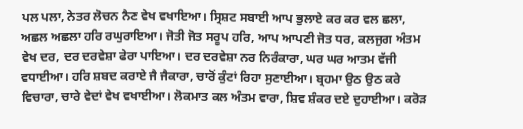ਪਲ ਪਲਾ, ਨੇਤਰ ਲੋਚਨ ਨੈਣ ਵੇਖ ਵਖਾਇਆ। ਸ੍ਰਿਸ਼ਟ ਸਬਾਈ ਆਪ ਭੁਲਾਏ ਕਰ ਕਰ ਵਲ ਛਲਾ, ਅਛਲ ਅਛਲਾ ਹਰਿ ਰਘੁਰਾਇਆ। ਜੋਤੀ ਜੋਤ ਸਰੂਪ ਹਰਿ, ਆਪ ਆਪਣੀ ਜੋਤ ਧਰ, ਕਲਜੁਗ ਅੰਤਮ ਵੇਖ ਦਰ, ਦਰ ਦਰਵੇਸ਼ਾ ਫੇਰਾ ਪਾਇਆ। ਦਰ ਦਰਵੇਸ਼ਾ ਨਰ ਨਿਰੰਕਾਰਾ, ਘਰ ਘਰ ਆਤਮ ਵੱਜੀ ਵਧਾਈਆ। ਹਰਿ ਸ਼ਬਦ ਕਰਾਏ ਜੈ ਜੈਕਾਰਾ, ਚਾਰੋਂ ਕੁੰਟਾਂ ਰਿਹਾ ਸੁਣਾਈਆ। ਬ੍ਰਹਮਾ ਉਠ ਉਠ ਕਰੇ ਵਿਚਾਰਾ, ਚਾਰੇ ਵੇਦਾਂ ਵੇਖ ਵਖਾਈਆ। ਲੋਕਮਾਤ ਕਲ ਅੰਤਮ ਵਾਰਾ, ਸ਼ਿਵ ਸ਼ੰਕਰ ਦਏ ਦੁਹਾਈਆ। ਕਰੋੜ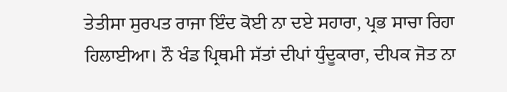ਤੇਤੀਸਾ ਸੁਰਪਤ ਰਾਜਾ ਇੰਦ ਕੋਈ ਨਾ ਦਏ ਸਹਾਰਾ, ਪ੍ਰਭ ਸਾਚਾ ਰਿਹਾ ਹਿਲਾਈਆ। ਨੌ ਖੰਡ ਪ੍ਰਿਥਮੀ ਸੱਤਾਂ ਦੀਪਾਂ ਧੁੰਦੂਕਾਰਾ, ਦੀਪਕ ਜੋਤ ਨਾ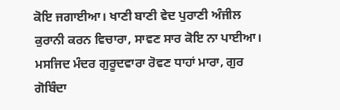ਕੋਇ ਜਗਾਈਆ। ਖਾਣੀ ਬਾਣੀ ਵੇਦ ਪੁਰਾਣੀ ਅੰਜੀਲ ਕੁਰਾਨੀ ਕਰਨ ਵਿਚਾਰਾ, ਸਾਵਣ ਸਾਰ ਕੋਇ ਨਾ ਪਾਈਆ। ਮਸਜਿਦ ਮੰਦਰ ਗੁਰੂਦਵਾਰਾ ਰੋਵਣ ਧਾਹਾਂ ਮਾਰਾ, ਗੁਰ ਗੋਬਿੰਦਾ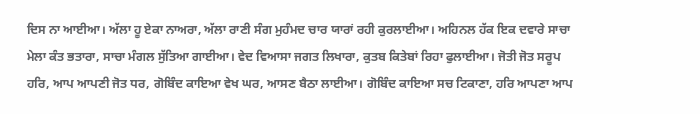ਦਿਸ ਨਾ ਆਈਆ। ਅੱਲਾ ਹੂ ਏਕਾ ਨਾਅਰਾ, ਅੱਲਾ ਰਾਣੀ ਸੰਗ ਮੁਹੰਮਦ ਚਾਰ ਯਾਰਾਂ ਰਹੀ ਕੁਰਲਾਈਆ। ਅਹਿਨਲ ਹੱਕ ਇਕ ਦਵਾਰੇ ਸਾਚਾ ਮੇਲਾ ਕੰਤ ਭਤਾਰਾ, ਸਾਚਾ ਮੰਗਲ ਸੁੱਤਿਆ ਗਾਈਆ। ਵੇਦ ਵਿਆਸਾ ਜਗਤ ਲਿਖਾਰਾ, ਕੁਤਬ ਕਿਤੇਬਾਂ ਰਿਹਾ ਫੁਲਾਈਆ। ਜੋਤੀ ਜੋਤ ਸਰੂਪ ਹਰਿ, ਆਪ ਆਪਣੀ ਜੋਤ ਧਰ, ਗੋਬਿੰਦ ਕਾਇਆ ਵੇਖ ਘਰ, ਆਸਣ ਬੈਠਾ ਲਾਈਆ। ਗੋਬਿੰਦ ਕਾਇਆ ਸਚ ਟਿਕਾਣਾ, ਹਰਿ ਆਪਣਾ ਆਪ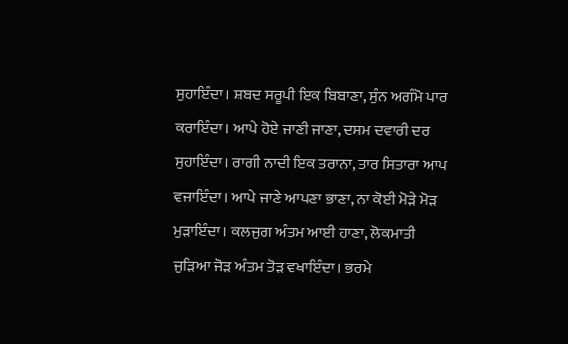ਸੁਹਾਇੰਦਾ। ਸ਼ਬਦ ਸਰੂਪੀ ਇਕ ਬਿਬਾਣਾ, ਸੁੰਨ ਅਗੰਮੋ ਪਾਰ ਕਰਾਇੰਦਾ। ਆਪੇ ਹੋਏ ਜਾਣੀ ਜਾਣਾ, ਦਸਮ ਦਵਾਰੀ ਦਰ ਸੁਹਾਇੰਦਾ। ਰਾਗੀ ਨਾਦੀ ਇਕ ਤਰਾਨਾ, ਤਾਰ ਸਿਤਾਰਾ ਆਪ ਵਜਾਇੰਦਾ। ਆਪੇ ਜਾਣੇ ਆਪਣਾ ਭਾਣਾ, ਨਾ ਕੋਈ ਮੋੜੇ ਮੋੜ ਮੁੜਾਇੰਦਾ। ਕਲਜੁਗ ਅੰਤਮ ਆਈ ਹਾਣਾ, ਲੋਕਮਾਤੀ ਜੁੜਿਆ ਜੋੜ ਅੰਤਮ ਤੋੜ ਵਖਾਇੰਦਾ। ਭਰਮੇ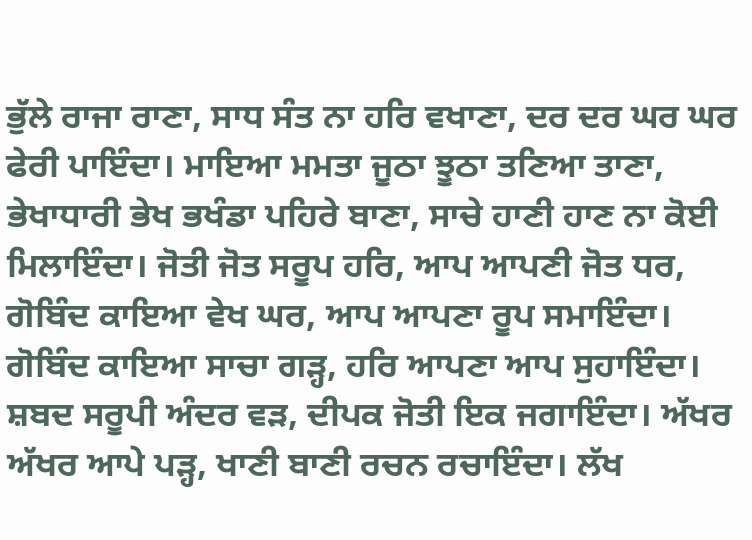ਭੁੱਲੇ ਰਾਜਾ ਰਾਣਾ, ਸਾਧ ਸੰਤ ਨਾ ਹਰਿ ਵਖਾਣਾ, ਦਰ ਦਰ ਘਰ ਘਰ ਫੇਰੀ ਪਾਇੰਦਾ। ਮਾਇਆ ਮਮਤਾ ਜੂਠਾ ਝੂਠਾ ਤਣਿਆ ਤਾਣਾ, ਭੇਖਾਧਾਰੀ ਭੇਖ ਭਖੰਡਾ ਪਹਿਰੇ ਬਾਣਾ, ਸਾਚੇ ਹਾਣੀ ਹਾਣ ਨਾ ਕੋਈ ਮਿਲਾਇੰਦਾ। ਜੋਤੀ ਜੋਤ ਸਰੂਪ ਹਰਿ, ਆਪ ਆਪਣੀ ਜੋਤ ਧਰ, ਗੋਬਿੰਦ ਕਾਇਆ ਵੇਖ ਘਰ, ਆਪ ਆਪਣਾ ਰੂਪ ਸਮਾਇੰਦਾ। ਗੋਬਿੰਦ ਕਾਇਆ ਸਾਚਾ ਗੜ੍ਹ, ਹਰਿ ਆਪਣਾ ਆਪ ਸੁਹਾਇੰਦਾ। ਸ਼ਬਦ ਸਰੂਪੀ ਅੰਦਰ ਵੜ, ਦੀਪਕ ਜੋਤੀ ਇਕ ਜਗਾਇੰਦਾ। ਅੱਖਰ ਅੱਖਰ ਆਪੇ ਪੜ੍ਹ, ਖਾਣੀ ਬਾਣੀ ਰਚਨ ਰਚਾਇੰਦਾ। ਲੱਖ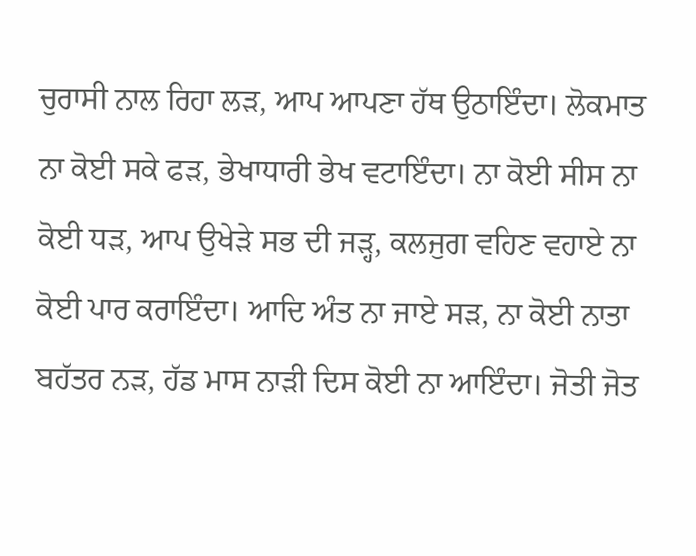ਚੁਰਾਸੀ ਨਾਲ ਰਿਹਾ ਲੜ, ਆਪ ਆਪਣਾ ਹੱਥ ਉਠਾਇੰਦਾ। ਲੋਕਮਾਤ ਨਾ ਕੋਈ ਸਕੇ ਫੜ, ਭੇਖਾਧਾਰੀ ਭੇਖ ਵਟਾਇੰਦਾ। ਨਾ ਕੋਈ ਸੀਸ ਨਾ ਕੋਈ ਧੜ, ਆਪ ਉਖੇੜੇ ਸਭ ਦੀ ਜੜ੍ਹ, ਕਲਜੁਗ ਵਹਿਣ ਵਹਾਏ ਨਾ ਕੋਈ ਪਾਰ ਕਰਾਇੰਦਾ। ਆਦਿ ਅੰਤ ਨਾ ਜਾਏ ਸੜ, ਨਾ ਕੋਈ ਨਾਤਾ ਬਹੱਤਰ ਨੜ, ਹੱਡ ਮਾਸ ਨਾੜੀ ਦਿਸ ਕੋਈ ਨਾ ਆਇੰਦਾ। ਜੋਤੀ ਜੋਤ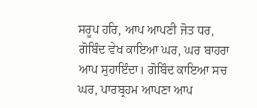ਸਰੂਪ ਹਰਿ, ਆਪ ਆਪਣੀ ਜੋਤ ਧਰ, ਗੋਬਿੰਦ ਵੇਖ ਕਾਇਆ ਘਰ, ਘਰ ਬਾਹਰਾ ਆਪ ਸੁਹਾਇੰਦਾ। ਗੋਬਿੰਦ ਕਾਇਆ ਸਚ ਘਰ, ਪਾਰਬ੍ਰਹਮ ਆਪਣਾ ਆਪ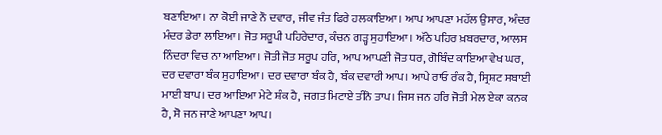ਬਣਾਇਆ। ਨਾ ਕੋਈ ਜਾਣੇ ਨੌ ਦਵਾਰ, ਜੀਵ ਜੰਤ ਫਿਰੇ ਹਲਕਾਇਆ। ਆਪ ਆਪਣਾ ਮਹੱਲ ਉਸਾਰ, ਅੰਦਰ ਮੰਦਰ ਡੇਰਾ ਲਾਇਆ। ਜੋਤ ਸਰੂਪੀ ਪਹਿਰੇਦਾਰ, ਕੰਚਨ ਗੜ੍ਹ ਸੁਹਾਇਆ। ਅੱਠੇ ਪਹਿਰ ਖ਼ਬਰਦਾਰ, ਆਲਸ ਨਿੰਦਰਾ ਵਿਚ ਨਾ ਆਇਆ। ਜੋਤੀ ਜੋਤ ਸਰੂਪ ਹਰਿ, ਆਪ ਆਪਣੀ ਜੋਤ ਧਰ, ਗੋਬਿੰਦ ਕਾਇਆ ਵੇਖ ਘਰ, ਦਰ ਦਵਾਰਾ ਬੰਕ ਸੁਹਾਇਆ। ਦਰ ਦਵਾਰਾ ਬੰਕ ਹੈ, ਬੰਕ ਦਵਾਰੀ ਆਪ। ਆਪੇ ਰਾਓ ਰੰਕ ਹੈ, ਸ੍ਰਿਸ਼ਟ ਸਬਾਈ ਮਾਈ ਬਾਪ। ਦਰ ਆਇਆ ਮੇਟੇ ਸ਼ੰਕ ਹੈ, ਜਗਤ ਮਿਟਾਏ ਤੀਨੋ ਤਾਪ। ਜਿਸ ਜਨ ਹਰਿ ਜੋਤੀ ਮੇਲ ਏਕਾ ਕਨਕ ਹੈ, ਸੋ ਜਨ ਜਾਣੇ ਆਪਣਾ ਆਪ।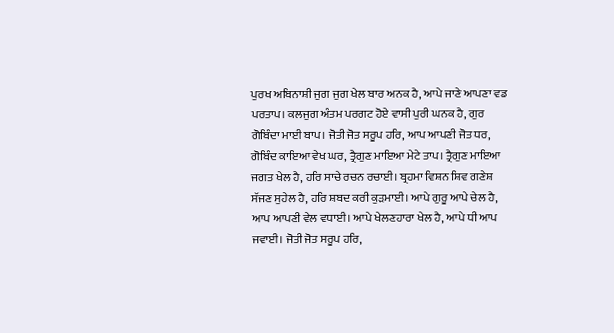ਪੁਰਖ ਅਬਿਨਾਸ਼ੀ ਜੁਗ ਜੁਗ ਖੇਲ ਬਾਰ ਅਨਕ ਹੈ, ਆਪੇ ਜਾਣੇ ਆਪਣਾ ਵਡ ਪਰਤਾਪ। ਕਲਜੁਗ ਅੰਤਮ ਪਰਗਟ ਹੋਏ ਵਾਸੀ ਪੁਰੀ ਘਨਕ ਹੈ, ਗੁਰ ਗੋਬਿੰਦਾ ਮਾਈ ਬਾਪ। ਜੋਤੀ ਜੋਤ ਸਰੂਪ ਹਰਿ, ਆਪ ਆਪਣੀ ਜੋਤ ਧਰ, ਗੋਬਿੰਦ ਕਾਇਆ ਵੇਖ ਘਰ, ਤ੍ਰੈਗੁਣ ਮਾਇਆ ਮੇਟੇ ਤਾਪ। ਤ੍ਰੈਗੁਣ ਮਾਇਆ ਜਗਤ ਖੇਲ ਹੈ, ਹਰਿ ਸਾਚੇ ਰਚਨ ਰਚਾਈ। ਬ੍ਰਹਮਾ ਵਿਸ਼ਨ ਸ਼ਿਵ ਗਣੇਸ਼ ਸੱਜਣ ਸੁਹੇਲ ਹੈ, ਹਰਿ ਸ਼ਬਦ ਕਰੀ ਕੁੜਮਾਈ। ਆਪੇ ਗੁਰੂ ਆਪੇ ਚੇਲ ਹੈ, ਆਪ ਆਪਣੀ ਵੇਲ ਵਧਾਈ। ਆਪੇ ਖੇਲਣਹਾਰਾ ਖੇਲ ਹੈ, ਆਪੇ ਧੀ ਆਪ ਜਵਾਈ। ਜੋਤੀ ਜੋਤ ਸਰੂਪ ਹਰਿ,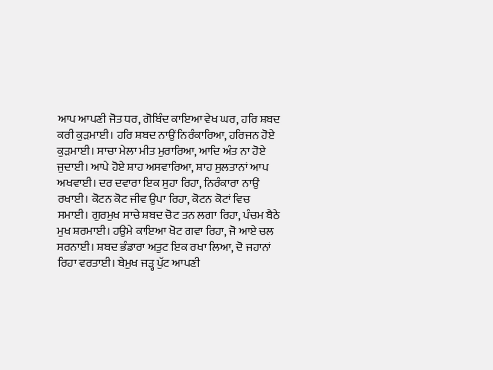ਆਪ ਆਪਣੀ ਜੋਤ ਧਰ, ਗੋਬਿੰਦ ਕਾਇਆ ਵੇਖ ਘਰ, ਹਰਿ ਸ਼ਬਦ ਕਰੀ ਕੁੜਮਾਈ। ਹਰਿ ਸ਼ਬਦ ਨਾਉਂ ਨਿਰੰਕਾਰਿਆ, ਹਰਿਜਨ ਹੋਏ ਕੁੜਮਾਈ। ਸਾਚਾ ਮੇਲਾ ਮੀਤ ਮੁਰਾਰਿਆ, ਆਦਿ ਅੰਤ ਨਾ ਹੋਏ ਜੁਦਾਈ। ਆਪੇ ਹੋਏ ਸ਼ਾਹ ਅਸਵਾਰਿਆ, ਸ਼ਾਹ ਸੁਲਤਾਨਾਂ ਆਪ ਅਖਵਾਈ। ਦਰ ਦਵਾਰਾ ਇਕ ਸੁਹਾ ਰਿਹਾ, ਨਿਰੰਕਾਰਾ ਨਾਉਂ ਰਖਾਈ। ਕੋਟਨ ਕੋਟ ਜੀਵ ਉਪਾ ਰਿਹਾ, ਕੋਟਨ ਕੋਟਾਂ ਵਿਚ ਸਮਾਈ। ਗੁਰਮੁਖ ਸਾਚੇ ਸ਼ਬਦ ਚੋਟ ਤਨ ਲਗਾ ਰਿਹਾ, ਪੰਚਮ ਬੈਠੇ ਮੁਖ ਸ਼ਰਮਾਈ। ਹਉਮੇ ਕਾਇਆ ਖੋਟ ਗਵਾ ਰਿਹਾ, ਜੋ ਆਏ ਚਲ ਸਰਨਾਈ। ਸ਼ਬਦ ਭੰਡਾਰਾ ਅਤੁਟ ਇਕ ਰਖਾ ਲਿਆ, ਦੋ ਜਹਾਨਾਂ ਰਿਹਾ ਵਰਤਾਈ। ਬੇਮੁਖ ਜੜ੍ਹ ਪੁੱਟ ਆਪਣੀ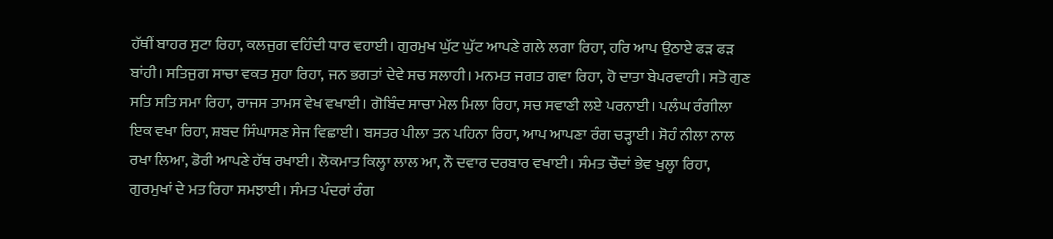ਹੱਥੀਂ ਬਾਹਰ ਸੁਟਾ ਰਿਹਾ, ਕਲਜੁਗ ਵਹਿੰਦੀ ਧਾਰ ਵਹਾਈ। ਗੁਰਮੁਖ ਘੁੱਟ ਘੁੱਟ ਆਪਣੇ ਗਲੇ ਲਗਾ ਰਿਹਾ, ਹਰਿ ਆਪ ਉਠਾਏ ਫੜ ਫੜ ਬਾਂਹੀ। ਸਤਿਜੁਗ ਸਾਚਾ ਵਕਤ ਸੁਹਾ ਰਿਹਾ, ਜਨ ਭਗਤਾਂ ਦੇਵੇ ਸਚ ਸਲਾਹੀ। ਮਨਮਤ ਜਗਤ ਗਵਾ ਰਿਹਾ, ਹੋ ਦਾਤਾ ਬੇਪਰਵਾਹੀ। ਸਤੋ ਗੁਣ ਸਤਿ ਸਤਿ ਸਮਾ ਰਿਹਾ, ਰਾਜਸ ਤਾਮਸ ਵੇਖ ਵਖਾਈ। ਗੋਬਿੰਦ ਸਾਚਾ ਮੇਲ ਮਿਲਾ ਰਿਹਾ, ਸਚ ਸਵਾਣੀ ਲਏ ਪਰਨਾਈ। ਪਲੰਘ ਰੰਗੀਲਾ ਇਕ ਵਖਾ ਰਿਹਾ, ਸ਼ਬਦ ਸਿੰਘਾਸਣ ਸੇਜ ਵਿਛਾਈ। ਬਸਤਰ ਪੀਲਾ ਤਨ ਪਹਿਨਾ ਰਿਹਾ, ਆਪ ਆਪਣਾ ਰੰਗ ਚੜ੍ਹਾਈ। ਸੋਹੰ ਨੀਲਾ ਨਾਲ ਰਖਾ ਲਿਆ, ਡੋਰੀ ਆਪਣੇ ਹੱਥ ਰਖਾਈ। ਲੋਕਮਾਤ ਕਿਲ੍ਹਾ ਲਾਲ ਆ, ਨੌ ਦਵਾਰ ਦਰਬਾਰ ਵਖਾਈ। ਸੰਮਤ ਚੌਦਾਂ ਭੇਵ ਖੁਲ੍ਹਾ ਰਿਹਾ, ਗੁਰਮੁਖਾਂ ਦੇ ਮਤ ਰਿਹਾ ਸਮਝਾਈ। ਸੰਮਤ ਪੰਦਰਾਂ ਰੰਗ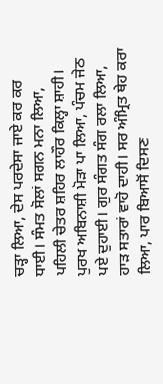ਚੜ੍ਹਾ ਲਿਆ, ਦੇਸ ਪਰਦੇਸਾ ਜਾਏ ਕਰ ਕਰ ਧਾਈ। ਸੰਮਤ ਸੋਲਾਂ ਸਗਨ ਮਨਾ ਲਿਆ, ਪਹਿਲੀ ਚੇਤਰ ਸ਼ਹਿਰ ਲਾਹੌਰ ਕਿਲ੍ਹਾ ਸ਼ਾਹੀ। ਪੁਰਖ ਅਬਿਨਾਸ਼ੀ ਮੋੜਾ ਪਾ ਲਿਆ, ਪੰਚਮ ਜੇਠ ਪਏ ਦੁਹਾਈ। ਗੁਰ ਸੰਗਤ ਸੰਗ ਰਲਾ ਲਿਆ, ਹਾੜ ਸਤਾਰਾਂ ਵਾਹੋ ਦਾਹੀ। ਸਰ ਅੰਮ੍ਰਿਤ ਥੇਹ ਕਰਾ ਲਿਆ, ਪਾਰ ਬਿਆਸੋਂ ਦਿਸਣ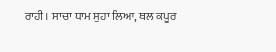ਰਾਹੀ। ਸਾਚਾ ਧਾਮ ਸੁਹਾ ਲਿਆ, ਥਲ ਕਪੂਰ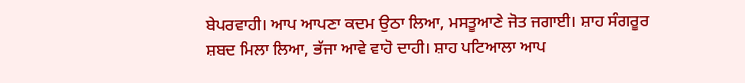ਬੇਪਰਵਾਹੀ। ਆਪ ਆਪਣਾ ਕਦਮ ਉਠਾ ਲਿਆ, ਮਸਤੂਆਣੇ ਜੋਤ ਜਗਾਈ। ਸ਼ਾਹ ਸੰਗਰੂਰ ਸ਼ਬਦ ਮਿਲਾ ਲਿਆ, ਭੱਜਾ ਆਵੇ ਵਾਹੋ ਦਾਹੀ। ਸ਼ਾਹ ਪਟਿਆਲਾ ਆਪ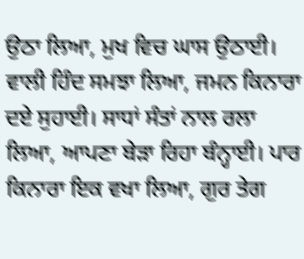ਉਠਾ ਲਿਆ, ਮੁਖ ਵਿਚ ਘਾਸ ਉਠਾਈ। ਵਾਲੀ ਹਿੰਦ ਸਮਝਾ ਲਿਆ, ਜਮਨ ਕਿਨਾਰਾ ਦਏ ਸੁਹਾਈ। ਸਾਧਾਂ ਸੰਤਾਂ ਨਾਲ ਰਲਾ ਲਿਆ, ਆਪਣਾ ਬੇੜਾ ਰਿਹਾ ਬੰਨ੍ਹਾਈ। ਪਾਰ ਕਿਨਾਰਾ ਇਕ ਵਖਾ ਲਿਆ, ਗੁਰ ਤੇਗ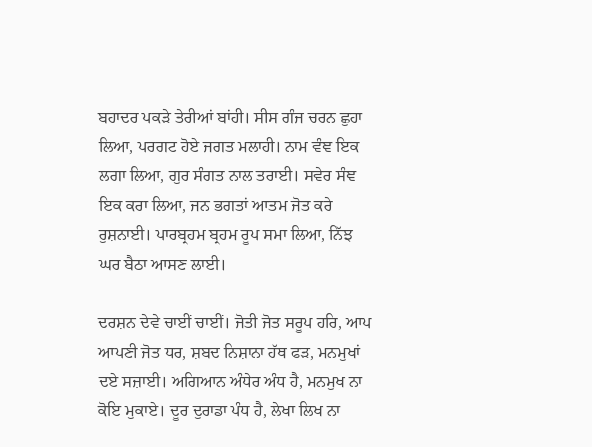ਬਹਾਦਰ ਪਕੜੇ ਤੇਰੀਆਂ ਬਾਂਹੀ। ਸੀਸ ਗੰਜ ਚਰਨ ਛੁਹਾ ਲਿਆ, ਪਰਗਟ ਹੋਏ ਜਗਤ ਮਲਾਹੀ। ਨਾਮ ਵੰਞ ਇਕ ਲਗਾ ਲਿਆ, ਗੁਰ ਸੰਗਤ ਨਾਲ ਤਰਾਈ। ਸਵੇਰ ਸੰਞ ਇਕ ਕਰਾ ਲਿਆ, ਜਨ ਭਗਤਾਂ ਆਤਮ ਜੋਤ ਕਰੇ ਰੁਸ਼ਨਾਈ। ਪਾਰਬ੍ਰਹਮ ਬ੍ਰਹਮ ਰੂਪ ਸਮਾ ਲਿਆ, ਨਿੱਝ ਘਰ ਬੈਠਾ ਆਸਣ ਲਾਈ।

ਦਰਸ਼ਨ ਦੇਵੇ ਚਾਈਂ ਚਾਈਂ। ਜੋਤੀ ਜੋਤ ਸਰੂਪ ਹਰਿ, ਆਪ ਆਪਣੀ ਜੋਤ ਧਰ, ਸ਼ਬਦ ਨਿਸ਼ਾਨਾ ਹੱਥ ਫੜ, ਮਨਮੁਖਾਂ ਦਏ ਸਜ਼ਾਈ। ਅਗਿਆਨ ਅੰਧੇਰ ਅੰਧ ਹੈ, ਮਨਮੁਖ ਨਾ ਕੋਇ ਮੁਕਾਏ। ਦੂਰ ਦੁਰਾਡਾ ਪੰਧ ਹੈ, ਲੇਖਾ ਲਿਖ ਨਾ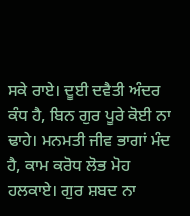ਸਕੇ ਰਾਏ। ਦੂਈ ਦਵੈਤੀ ਅੰਦਰ ਕੰਧ ਹੈ, ਬਿਨ ਗੁਰ ਪੂਰੇ ਕੋਈ ਨਾ ਢਾਹੇ। ਮਨਮਤੀ ਜੀਵ ਭਾਗਾਂ ਮੰਦ ਹੈ, ਕਾਮ ਕਰੋਧ ਲੋਭ ਮੋਹ ਹਲਕਾਏ। ਗੁਰ ਸ਼ਬਦ ਨਾ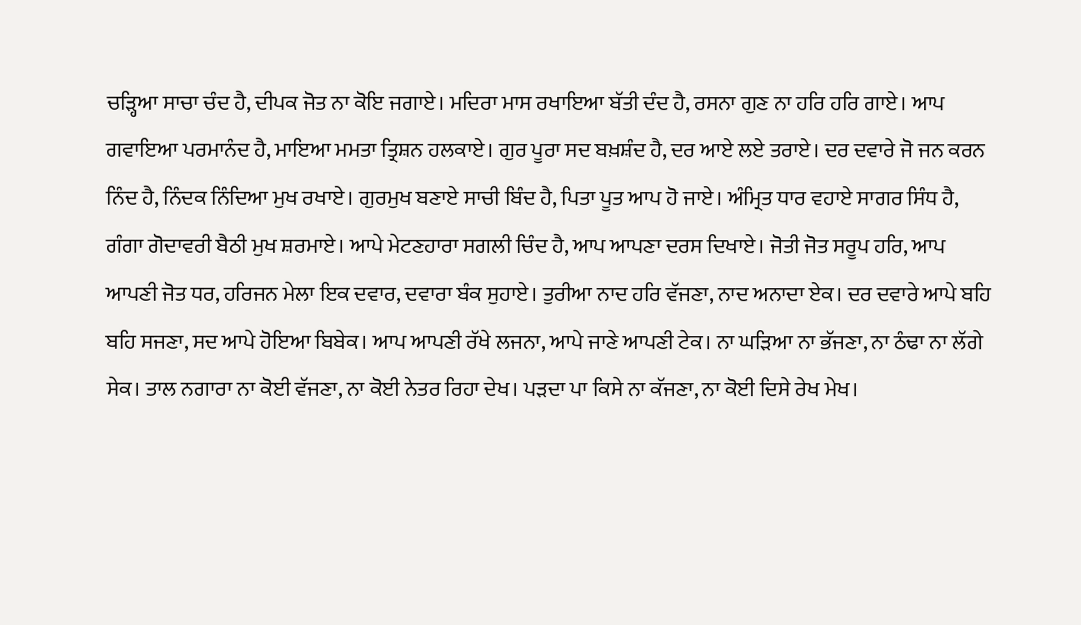ਚੜ੍ਹਿਆ ਸਾਚਾ ਚੰਦ ਹੈ, ਦੀਪਕ ਜੋਤ ਨਾ ਕੋਇ ਜਗਾਏ। ਮਦਿਰਾ ਮਾਸ ਰਖਾਇਆ ਬੱਤੀ ਦੰਦ ਹੈ, ਰਸਨਾ ਗੁਣ ਨਾ ਹਰਿ ਹਰਿ ਗਾਏ। ਆਪ ਗਵਾਇਆ ਪਰਮਾਨੰਦ ਹੈ, ਮਾਇਆ ਮਮਤਾ ਤ੍ਰਿਸ਼ਨ ਹਲਕਾਏ। ਗੁਰ ਪੂਰਾ ਸਦ ਬਖ਼ਸ਼ੰਦ ਹੈ, ਦਰ ਆਏ ਲਏ ਤਰਾਏ। ਦਰ ਦਵਾਰੇ ਜੋ ਜਨ ਕਰਨ ਨਿੰਦ ਹੈ, ਨਿੰਦਕ ਨਿੰਦਿਆ ਮੁਖ ਰਖਾਏ। ਗੁਰਮੁਖ ਬਣਾਏ ਸਾਚੀ ਬਿੰਦ ਹੈ, ਪਿਤਾ ਪੂਤ ਆਪ ਹੋ ਜਾਏ। ਅੰਮ੍ਰਿਤ ਧਾਰ ਵਹਾਏ ਸਾਗਰ ਸਿੰਧ ਹੈ, ਗੰਗਾ ਗੋਦਾਵਰੀ ਬੈਠੀ ਮੁਖ ਸ਼ਰਮਾਏ। ਆਪੇ ਮੇਟਣਹਾਰਾ ਸਗਲੀ ਚਿੰਦ ਹੈ, ਆਪ ਆਪਣਾ ਦਰਸ ਦਿਖਾਏ। ਜੋਤੀ ਜੋਤ ਸਰੂਪ ਹਰਿ, ਆਪ ਆਪਣੀ ਜੋਤ ਧਰ, ਹਰਿਜਨ ਮੇਲਾ ਇਕ ਦਵਾਰ, ਦਵਾਰਾ ਬੰਕ ਸੁਹਾਏ। ਤੁਰੀਆ ਨਾਦ ਹਰਿ ਵੱਜਣਾ, ਨਾਦ ਅਨਾਦਾ ਏਕ। ਦਰ ਦਵਾਰੇ ਆਪੇ ਬਹਿ ਬਹਿ ਸਜਣਾ, ਸਦ ਆਪੇ ਹੋਇਆ ਬਿਬੇਕ। ਆਪ ਆਪਣੀ ਰੱਖੇ ਲਜਨਾ, ਆਪੇ ਜਾਣੇ ਆਪਣੀ ਟੇਕ। ਨਾ ਘੜਿਆ ਨਾ ਭੱਜਣਾ, ਨਾ ਠੰਢਾ ਨਾ ਲੱਗੇ ਸੇਕ। ਤਾਲ ਨਗਾਰਾ ਨਾ ਕੋਈ ਵੱਜਣਾ, ਨਾ ਕੋਈ ਨੇਤਰ ਰਿਹਾ ਦੇਖ। ਪੜਦਾ ਪਾ ਕਿਸੇ ਨਾ ਕੱਜਣਾ, ਨਾ ਕੋਈ ਦਿਸੇ ਰੇਖ ਮੇਖ।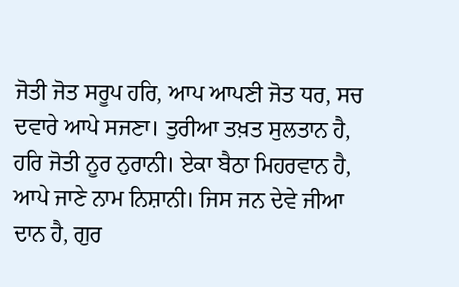ਜੋਤੀ ਜੋਤ ਸਰੂਪ ਹਰਿ, ਆਪ ਆਪਣੀ ਜੋਤ ਧਰ, ਸਚ ਦਵਾਰੇ ਆਪੇ ਸਜਣਾ। ਤੁਰੀਆ ਤਖ਼ਤ ਸੁਲਤਾਨ ਹੈ, ਹਰਿ ਜੋਤੀ ਨੂਰ ਨੁਰਾਨੀ। ਏਕਾ ਬੈਠਾ ਮਿਹਰਵਾਨ ਹੈ, ਆਪੇ ਜਾਣੇ ਨਾਮ ਨਿਸ਼ਾਨੀ। ਜਿਸ ਜਨ ਦੇਵੇ ਜੀਆ ਦਾਨ ਹੈ, ਗੁਰ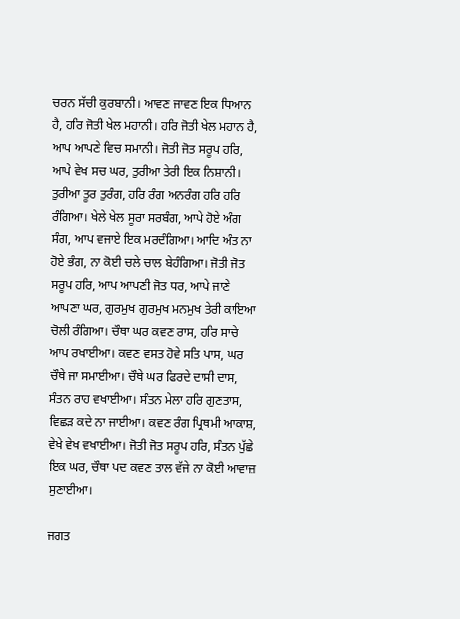ਚਰਨ ਸੱਚੀ ਕੁਰਬਾਨੀ। ਆਵਣ ਜਾਵਣ ਇਕ ਧਿਆਨ ਹੈ, ਹਰਿ ਜੋਤੀ ਖੇਲ ਮਹਾਨੀ। ਹਰਿ ਜੋਤੀ ਖੇਲ ਮਹਾਨ ਹੈ, ਆਪ ਆਪਣੇ ਵਿਚ ਸਮਾਨੀ। ਜੋਤੀ ਜੋਤ ਸਰੂਪ ਹਰਿ, ਆਪੇ ਵੇਖ ਸਚ ਘਰ, ਤੁਰੀਆ ਤੇਰੀ ਇਕ ਨਿਸ਼ਾਨੀ। ਤੁਰੀਆ ਤੂਰ ਤੁਰੰਗ, ਹਰਿ ਰੰਗ ਅਨਰੰਗ ਹਰਿ ਹਰਿ ਰੰਗਿਆ। ਖੇਲੇ ਖੇਲ ਸੂਰਾ ਸਰਬੰਗ, ਆਪੇ ਹੋਏ ਅੰਗ ਸੰਗ, ਆਪ ਵਜਾਏ ਇਕ ਮਰਦੰਗਿਆ। ਆਦਿ ਅੰਤ ਨਾ ਹੋਏ ਭੰਗ, ਨਾ ਕੋਈ ਚਲੇ ਚਾਲ ਬੇਹੰਗਿਆ। ਜੋਤੀ ਜੋਤ ਸਰੂਪ ਹਰਿ, ਆਪ ਆਪਣੀ ਜੋਤ ਧਰ, ਆਪੇ ਜਾਣੇ ਆਪਣਾ ਘਰ, ਗੁਰਮੁਖ ਗੁਰਮੁਖ ਮਨਮੁਖ ਤੇਰੀ ਕਾਇਆ ਚੋਲੀ ਰੰਗਿਆ। ਚੌਥਾ ਘਰ ਕਵਣ ਰਾਸ, ਹਰਿ ਸਾਚੇ ਆਪ ਰਖਾਈਆ। ਕਵਣ ਵਸਤ ਹੋਵੇ ਸਤਿ ਪਾਸ, ਘਰ ਚੌਥੇ ਜਾ ਸਮਾਈਆ। ਚੌਥੇ ਘਰ ਫਿਰਦੇ ਦਾਸੀ ਦਾਸ, ਸੰਤਨ ਰਾਹ ਵਖਾਈਆ। ਸੰਤਨ ਮੇਲਾ ਹਰਿ ਗੁਣਤਾਸ, ਵਿਛੜ ਕਦੇ ਨਾ ਜਾਈਆ। ਕਵਣ ਰੰਗ ਪ੍ਰਿਥਮੀ ਆਕਾਸ਼, ਵੇਖੇ ਵੇਖ ਵਖਾਈਆ। ਜੋਤੀ ਜੋਤ ਸਰੂਪ ਹਰਿ, ਸੰਤਨ ਪੁੱਛੇ ਇਕ ਘਰ, ਚੌਥਾ ਪਦ ਕਵਣ ਤਾਲ ਵੱਜੇ ਨਾ ਕੋਈ ਆਵਾਜ਼ ਸੁਣਾਈਆ।

ਜਗਤ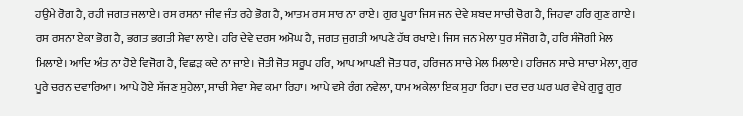ਹਉਮੇ ਰੋਗ ਹੈ, ਰਹੀ ਜਗਤ ਜਲਾਏ। ਰਸ ਰਸਨਾ ਜੀਵ ਜੰਤ ਰਹੇ ਭੋਗ ਹੈ, ਆਤਮ ਰਸ ਸਾਰ ਨਾ ਰਾਏ। ਗੁਰ ਪੂਰਾ ਜਿਸ ਜਨ ਦੇਵੇ ਸ਼ਬਦ ਸਾਚੀ ਚੋਗ ਹੈ, ਜਿਹਵਾ ਹਰਿ ਗੁਣ ਗਾਏ। ਰਸ ਰਸਨਾ ਏਕਾ ਭੋਗ ਹੈ, ਭਗਤ ਭਗਤੀ ਸੇਵਾ ਲਾਏ। ਹਰਿ ਦੇਵੇ ਦਰਸ ਅਮੋਘ ਹੈ, ਜਗਤ ਜੁਗਤੀ ਆਪਣੇ ਹੱਥ ਰਖਾਏ। ਜਿਸ ਜਨ ਮੇਲਾ ਧੁਰ ਸੰਜੋਗ ਹੈ, ਹਰਿ ਸੰਜੋਗੀ ਮੇਲ ਮਿਲਾਏ। ਆਦਿ ਅੰਤ ਨਾ ਹੋਏ ਵਿਜੋਗ ਹੈ, ਵਿਛੜ ਕਦੇ ਨਾ ਜਾਏ। ਜੋਤੀ ਜੋਤ ਸਰੂਪ ਹਰਿ, ਆਪ ਆਪਣੀ ਜੋਤ ਧਰ, ਹਰਿਜਨ ਸਾਚੇ ਮੇਲ ਮਿਲਾਏ। ਹਰਿਜਨ ਸਾਚੇ ਸਾਚਾ ਮੇਲਾ, ਗੁਰ ਪੂਰੇ ਚਰਨ ਦਵਾਰਿਆ। ਆਪੇ ਹੋਏ ਸੱਜਣ ਸੁਹੇਲਾ, ਸਾਚੀ ਸੇਵਾ ਸੇਵ ਕਮਾ ਰਿਹਾ। ਆਪੇ ਵਸੇ ਰੰਗ ਨਵੇਲਾ, ਧਾਮ ਅਕੇਲਾ ਇਕ ਸੁਹਾ ਰਿਹਾ। ਦਰ ਦਰ ਘਰ ਘਰ ਵੇਖੇ ਗੁਰੂ ਗੁਰ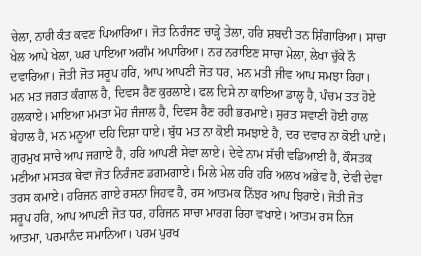ਚੇਲਾ, ਨਾਰੀ ਕੰਤ ਕਵਣ ਪਿਆਰਿਆ। ਜੋਤ ਨਿਰੰਜਣ ਚਾੜ੍ਹੇ ਤੇਲਾ, ਹਰਿ ਸ਼ਬਦੀ ਤਨ ਸ਼ਿੰਗਾਰਿਆ। ਸਾਚਾ ਖੇਲ ਆਪੇ ਖੇਲਾ, ਘਰ ਪਾਇਆ ਅਗੰਮ ਅਪਾਰਿਆ। ਨਰ ਨਰਾਇਣ ਸਾਚਾ ਮੇਲਾ, ਲੇਖਾ ਚੁੱਕੇ ਨੌ ਦਵਾਰਿਆ। ਜੋਤੀ ਜੋਤ ਸਰੂਪ ਹਰਿ, ਆਪ ਆਪਣੀ ਜੋਤ ਧਰ, ਮਨ ਮਤੀ ਜੀਵ ਆਪ ਸਮਝਾ ਰਿਹਾ। ਮਨ ਮਤ ਜਗਤ ਕੰਗਾਲ ਹੈ, ਦਿਵਸ ਰੈਣ ਕੁਰਲਾਏ। ਫਲ ਦਿਸੇ ਨਾ ਕਾਇਆ ਡਾਲ੍ਹ ਹੈ, ਪੰਚਮ ਤਤ ਹੋਏ ਹਲਕਾਏ। ਮਾਇਆ ਮਮਤਾ ਮੋਹ ਜੰਜਾਲ ਹੈ, ਦਿਵਸ ਰੈਣ ਰਹੀ ਭਰਮਾਏ। ਸੁਰਤ ਸਵਾਣੀ ਹੋਈ ਹਾਲ ਬੇਹਾਲ ਹੈ, ਮਨ ਮਨੂਆ ਦਹਿ ਦਿਸ਼ਾ ਧਾਏ। ਬੁੱਧ ਮਤ ਨਾ ਕੋਈ ਸਮਝਾਏ ਹੈ, ਦਰ ਦਵਾਰ ਨਾ ਕੋਈ ਪਾਏ। ਗੁਰਮੁਖ ਸਾਚੇ ਆਪ ਜਗਾਏ ਹੈ, ਹਰਿ ਆਪਣੀ ਸੇਵਾ ਲਾਏ। ਦੇਵੇ ਨਾਮ ਸੱਚੀ ਵਡਿਆਈ ਹੈ, ਕੌਸਤਕ ਮਣੀਆ ਮਸਤਕ ਥੇਵਾ ਜੋਤ ਨਿਰੰਜਣ ਡਗਮਗਾਏ। ਮਿਲੇ ਮੇਲ ਹਰਿ ਹਰਿ ਅਲਖ ਅਭੇਵ ਹੈ, ਦੇਵੀ ਦੇਵਾ ਤਰਸ ਕਮਾਏ। ਹਰਿਜਨ ਗਾਏ ਰਸਨਾ ਜਿਹਵ ਹੈ, ਰਸ ਆਤਮਕ ਨਿੱਝਰ ਆਪ ਝਿਰਾਏ। ਜੋਤੀ ਜੋਤ ਸਰੂਪ ਹਰਿ, ਆਪ ਆਪਣੀ ਜੋਤ ਧਰ, ਹਰਿਜਨ ਸਾਚਾ ਮਾਰਗ ਰਿਹਾ ਵਖਾਏ। ਆਤਮ ਰਸ ਨਿਜ ਆਤਮਾ, ਪਰਮਾਨੰਦ ਸਮਾਨਿਆ। ਪਰਮ ਪੁਰਖ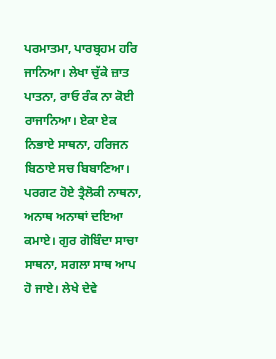ਪਰਮਾਤਮਾ, ਪਾਰਬ੍ਰਹਮ ਹਰਿ ਜਾਨਿਆ। ਲੇਖਾ ਚੁੱਕੇ ਜ਼ਾਤ ਪਾਤਨਾ, ਰਾਓ ਰੰਕ ਨਾ ਕੋਈ ਰਾਜਾਨਿਆ। ਏਕਾ ਏਕ ਨਿਭਾਏ ਸਾਥਨਾ, ਹਰਿਜਨ ਬਿਠਾਏ ਸਚ ਬਿਬਾਣਿਆ। ਪਰਗਟ ਹੋਏ ਤ੍ਰੈਲੋਕੀ ਨਾਥਨਾ, ਅਨਾਥ ਅਨਾਥਾਂ ਦਇਆ ਕਮਾਏ। ਗੁਰ ਗੋਬਿੰਦਾ ਸਾਚਾ ਸਾਥਨਾ, ਸਗਲਾ ਸਾਥ ਆਪ ਹੋ ਜਾਏ। ਲੇਖੇ ਦੇਵੇ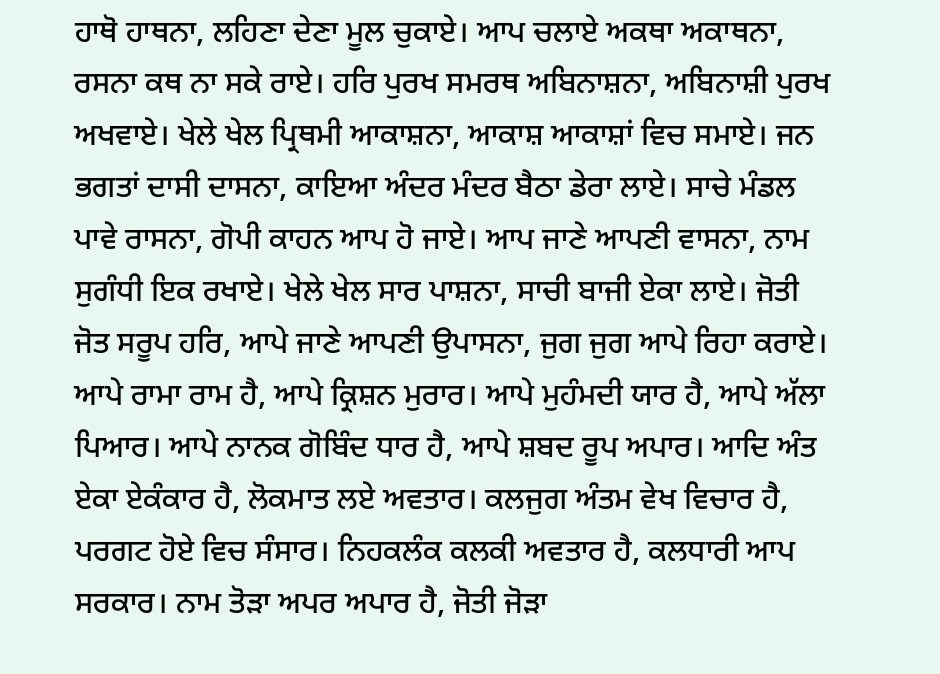ਹਾਥੋ ਹਾਥਨਾ, ਲਹਿਣਾ ਦੇਣਾ ਮੂਲ ਚੁਕਾਏ। ਆਪ ਚਲਾਏ ਅਕਥਾ ਅਕਾਥਨਾ, ਰਸਨਾ ਕਥ ਨਾ ਸਕੇ ਰਾਏ। ਹਰਿ ਪੁਰਖ ਸਮਰਥ ਅਬਿਨਾਸ਼ਨਾ, ਅਬਿਨਾਸ਼ੀ ਪੁਰਖ ਅਖਵਾਏ। ਖੇਲੇ ਖੇਲ ਪ੍ਰਿਥਮੀ ਆਕਾਸ਼ਨਾ, ਆਕਾਸ਼ ਆਕਾਸ਼ਾਂ ਵਿਚ ਸਮਾਏ। ਜਨ ਭਗਤਾਂ ਦਾਸੀ ਦਾਸਨਾ, ਕਾਇਆ ਅੰਦਰ ਮੰਦਰ ਬੈਠਾ ਡੇਰਾ ਲਾਏ। ਸਾਚੇ ਮੰਡਲ ਪਾਵੇ ਰਾਸਨਾ, ਗੋਪੀ ਕਾਹਨ ਆਪ ਹੋ ਜਾਏ। ਆਪ ਜਾਣੇ ਆਪਣੀ ਵਾਸਨਾ, ਨਾਮ ਸੁਗੰਧੀ ਇਕ ਰਖਾਏ। ਖੇਲੇ ਖੇਲ ਸਾਰ ਪਾਸ਼ਨਾ, ਸਾਚੀ ਬਾਜੀ ਏਕਾ ਲਾਏ। ਜੋਤੀ ਜੋਤ ਸਰੂਪ ਹਰਿ, ਆਪੇ ਜਾਣੇ ਆਪਣੀ ਉਪਾਸਨਾ, ਜੁਗ ਜੁਗ ਆਪੇ ਰਿਹਾ ਕਰਾਏ। ਆਪੇ ਰਾਮਾ ਰਾਮ ਹੈ, ਆਪੇ ਕ੍ਰਿਸ਼ਨ ਮੁਰਾਰ। ਆਪੇ ਮੁਹੰਮਦੀ ਯਾਰ ਹੈ, ਆਪੇ ਅੱਲਾ ਪਿਆਰ। ਆਪੇ ਨਾਨਕ ਗੋਬਿੰਦ ਧਾਰ ਹੈ, ਆਪੇ ਸ਼ਬਦ ਰੂਪ ਅਪਾਰ। ਆਦਿ ਅੰਤ ਏਕਾ ਏਕੰਕਾਰ ਹੈ, ਲੋਕਮਾਤ ਲਏ ਅਵਤਾਰ। ਕਲਜੁਗ ਅੰਤਮ ਵੇਖ ਵਿਚਾਰ ਹੈ, ਪਰਗਟ ਹੋਏ ਵਿਚ ਸੰਸਾਰ। ਨਿਹਕਲੰਕ ਕਲਕੀ ਅਵਤਾਰ ਹੈ, ਕਲਧਾਰੀ ਆਪ ਸਰਕਾਰ। ਨਾਮ ਤੋੜਾ ਅਪਰ ਅਪਾਰ ਹੈ, ਜੋਤੀ ਜੋੜਾ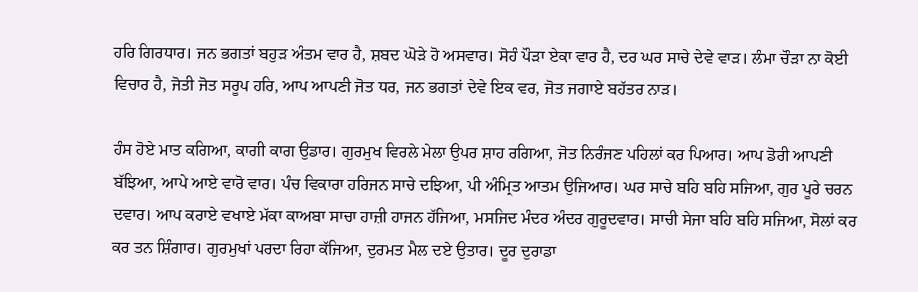ਹਰਿ ਗਿਰਧਾਰ। ਜਨ ਭਗਤਾਂ ਬਹੁੜ ਅੰਤਮ ਵਾਰ ਹੈ, ਸ਼ਬਦ ਘੋੜੇ ਹੋ ਅਸਵਾਰ। ਸੋਹੰ ਪੌੜਾ ਏਕਾ ਵਾਰ ਹੈ, ਦਰ ਘਰ ਸਾਚੇ ਦੇਵੇ ਵਾੜ। ਲੰਮਾ ਚੌੜਾ ਨਾ ਕੋਈ ਵਿਚਾਰ ਹੈ, ਜੋਤੀ ਜੋਤ ਸਰੂਪ ਹਰਿ, ਆਪ ਆਪਣੀ ਜੋਤ ਧਰ, ਜਨ ਭਗਤਾਂ ਦੇਵੇ ਇਕ ਵਰ, ਜੋਤ ਜਗਾਏ ਬਹੱਤਰ ਨਾੜ।

ਹੰਸ ਹੋਏ ਮਾਤ ਕਗਿਆ, ਕਾਗੀ ਕਾਗ ਉਡਾਰ। ਗੁਰਮੁਖ ਵਿਰਲੇ ਮੇਲਾ ਉਪਰ ਸ਼ਾਹ ਰਗਿਆ, ਜੋਤ ਨਿਰੰਜਣ ਪਹਿਲਾਂ ਕਰ ਪਿਆਰ। ਆਪ ਡੋਰੀ ਆਪਣੀ ਬੱਝਿਆ, ਆਪੇ ਆਏ ਵਾਰੋ ਵਾਰ। ਪੰਚ ਵਿਕਾਰਾ ਹਰਿਜਨ ਸਾਚੇ ਦਝਿਆ, ਪੀ ਅੰਮ੍ਰਿਤ ਆਤਮ ਉਜਿਆਰ। ਘਰ ਸਾਚੇ ਬਹਿ ਬਹਿ ਸਜਿਆ, ਗੁਰ ਪੂਰੇ ਚਰਨ ਦਵਾਰ। ਆਪ ਕਰਾਏ ਵਖਾਏ ਮੱਕਾ ਕਾਅਬਾ ਸਾਚਾ ਹਾਜ਼ੀ ਹਾਜਨ ਹੱਜਿਆ, ਮਸਜਿਦ ਮੰਦਰ ਅੰਦਰ ਗੁਰੂਦਵਾਰ। ਸਾਚੀ ਸੇਜਾ ਬਹਿ ਬਹਿ ਸਜਿਆ, ਸੋਲਾਂ ਕਰ ਕਰ ਤਨ ਸ਼ਿੰਗਾਰ। ਗੁਰਮੁਖਾਂ ਪਰਦਾ ਰਿਹਾ ਕੱਜਿਆ, ਦੁਰਮਤ ਮੈਲ ਦਏ ਉਤਾਰ। ਦੂਰ ਦੁਰਾਡਾ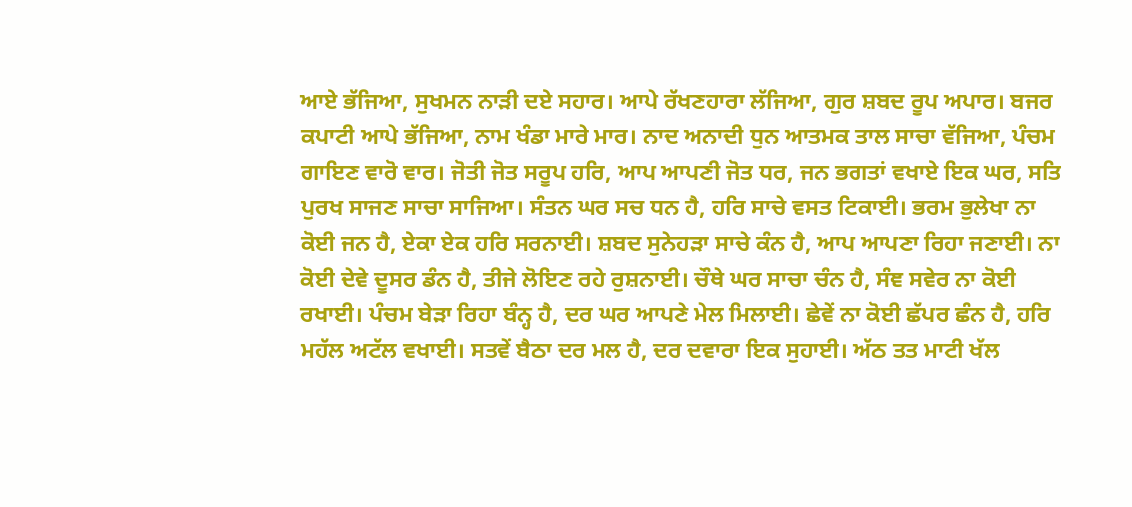ਆਏ ਭੱਜਿਆ, ਸੁਖਮਨ ਨਾੜੀ ਦਏ ਸਹਾਰ। ਆਪੇ ਰੱਖਣਹਾਰਾ ਲੱਜਿਆ, ਗੁਰ ਸ਼ਬਦ ਰੂਪ ਅਪਾਰ। ਬਜਰ ਕਪਾਟੀ ਆਪੇ ਭੱਜਿਆ, ਨਾਮ ਖੰਡਾ ਮਾਰੇ ਮਾਰ। ਨਾਦ ਅਨਾਦੀ ਧੁਨ ਆਤਮਕ ਤਾਲ ਸਾਚਾ ਵੱਜਿਆ, ਪੰਚਮ ਗਾਇਣ ਵਾਰੋ ਵਾਰ। ਜੋਤੀ ਜੋਤ ਸਰੂਪ ਹਰਿ, ਆਪ ਆਪਣੀ ਜੋਤ ਧਰ, ਜਨ ਭਗਤਾਂ ਵਖਾਏ ਇਕ ਘਰ, ਸਤਿ ਪੁਰਖ ਸਾਜਣ ਸਾਚਾ ਸਾਜਿਆ। ਸੰਤਨ ਘਰ ਸਚ ਧਨ ਹੈ, ਹਰਿ ਸਾਚੇ ਵਸਤ ਟਿਕਾਈ। ਭਰਮ ਭੁਲੇਖਾ ਨਾ ਕੋਈ ਜਨ ਹੈ, ਏਕਾ ਏਕ ਹਰਿ ਸਰਨਾਈ। ਸ਼ਬਦ ਸੁਨੇਹੜਾ ਸਾਚੇ ਕੰਨ ਹੈ, ਆਪ ਆਪਣਾ ਰਿਹਾ ਜਣਾਈ। ਨਾ ਕੋਈ ਦੇਵੇ ਦੂਸਰ ਡੰਨ ਹੈ, ਤੀਜੇ ਲੋਇਣ ਰਹੇ ਰੁਸ਼ਨਾਈ। ਚੌਥੇ ਘਰ ਸਾਚਾ ਚੰਨ ਹੈ, ਸੰਞ ਸਵੇਰ ਨਾ ਕੋਈ ਰਖਾਈ। ਪੰਚਮ ਬੇੜਾ ਰਿਹਾ ਬੰਨ੍ਹ ਹੈ, ਦਰ ਘਰ ਆਪਣੇ ਮੇਲ ਮਿਲਾਈ। ਛੇਵੇਂ ਨਾ ਕੋਈ ਛੱਪਰ ਛੰਨ ਹੈ, ਹਰਿ ਮਹੱਲ ਅਟੱਲ ਵਖਾਈ। ਸਤਵੇਂ ਬੈਠਾ ਦਰ ਮਲ ਹੈ, ਦਰ ਦਵਾਰਾ ਇਕ ਸੁਹਾਈ। ਅੱਠ ਤਤ ਮਾਟੀ ਖੱਲ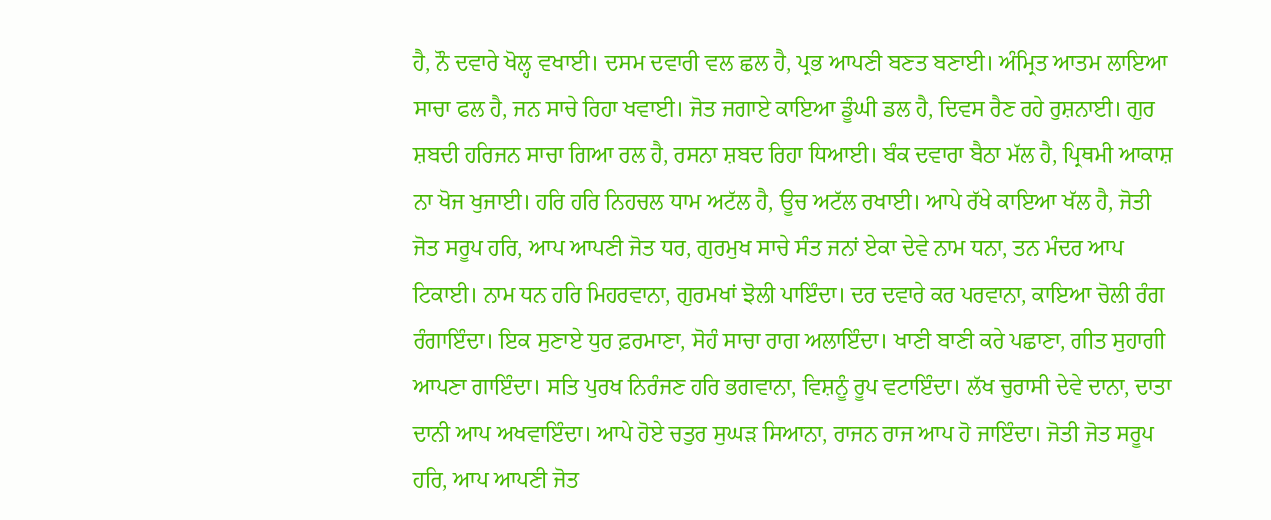ਹੈ, ਨੌ ਦਵਾਰੇ ਖੋਲ੍ਹ ਵਖਾਈ। ਦਸਮ ਦਵਾਰੀ ਵਲ ਛਲ ਹੈ, ਪ੍ਰਭ ਆਪਣੀ ਬਣਤ ਬਣਾਈ। ਅੰਮ੍ਰਿਤ ਆਤਮ ਲਾਇਆ ਸਾਚਾ ਫਲ ਹੈ, ਜਨ ਸਾਚੇ ਰਿਹਾ ਖਵਾਈ। ਜੋਤ ਜਗਾਏ ਕਾਇਆ ਡੂੰਘੀ ਡਲ ਹੈ, ਦਿਵਸ ਰੈਣ ਰਹੇ ਰੁਸ਼ਨਾਈ। ਗੁਰ ਸ਼ਬਦੀ ਹਰਿਜਨ ਸਾਚਾ ਗਿਆ ਰਲ ਹੈ, ਰਸਨਾ ਸ਼ਬਦ ਰਿਹਾ ਧਿਆਈ। ਬੰਕ ਦਵਾਰਾ ਬੈਠਾ ਮੱਲ ਹੈ, ਪ੍ਰਿਥਮੀ ਆਕਾਸ਼ ਨਾ ਖੋਜ ਖੁਜਾਈ। ਹਰਿ ਹਰਿ ਨਿਹਚਲ ਧਾਮ ਅਟੱਲ ਹੈ, ਊਚ ਅਟੱਲ ਰਖਾਈ। ਆਪੇ ਰੱਖੇ ਕਾਇਆ ਖੱਲ ਹੈ, ਜੋਤੀ ਜੋਤ ਸਰੂਪ ਹਰਿ, ਆਪ ਆਪਣੀ ਜੋਤ ਧਰ, ਗੁਰਮੁਖ ਸਾਚੇ ਸੰਤ ਜਨਾਂ ਏਕਾ ਦੇਵੇ ਨਾਮ ਧਨਾ, ਤਨ ਮੰਦਰ ਆਪ ਟਿਕਾਈ। ਨਾਮ ਧਨ ਹਰਿ ਮਿਹਰਵਾਨਾ, ਗੁਰਮਖਾਂ ਝੋਲੀ ਪਾਇੰਦਾ। ਦਰ ਦਵਾਰੇ ਕਰ ਪਰਵਾਨਾ, ਕਾਇਆ ਚੋਲੀ ਰੰਗ ਰੰਗਾਇੰਦਾ। ਇਕ ਸੁਣਾਏ ਧੁਰ ਫ਼ਰਮਾਣਾ, ਸੋਹੰ ਸਾਚਾ ਰਾਗ ਅਲਾਇੰਦਾ। ਖਾਣੀ ਬਾਣੀ ਕਰੇ ਪਛਾਣਾ, ਗੀਤ ਸੁਹਾਗੀ ਆਪਣਾ ਗਾਇੰਦਾ। ਸਤਿ ਪੁਰਖ ਨਿਰੰਜਣ ਹਰਿ ਭਗਵਾਨਾ, ਵਿਸ਼ਨੂੰ ਰੂਪ ਵਟਾਇੰਦਾ। ਲੱਖ ਚੁਰਾਸੀ ਦੇਵੇ ਦਾਨਾ, ਦਾਤਾ ਦਾਨੀ ਆਪ ਅਖਵਾਇੰਦਾ। ਆਪੇ ਹੋਏ ਚਤੁਰ ਸੁਘੜ ਸਿਆਨਾ, ਰਾਜਨ ਰਾਜ ਆਪ ਹੋ ਜਾਇੰਦਾ। ਜੋਤੀ ਜੋਤ ਸਰੂਪ ਹਰਿ, ਆਪ ਆਪਣੀ ਜੋਤ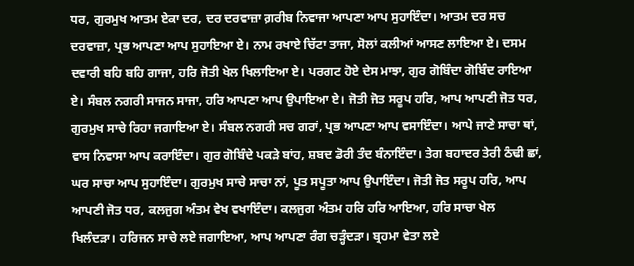ਧਰ, ਗੁਰਮੁਖ ਆਤਮ ਏਕਾ ਦਰ, ਦਰ ਦਰਵਾਜ਼ਾ ਗ਼ਰੀਬ ਨਿਵਾਜਾ ਆਪਣਾ ਆਪ ਸੁਹਾਇੰਦਾ। ਆਤਮ ਦਰ ਸਚ ਦਰਵਾਜ਼ਾ, ਪ੍ਰਭ ਆਪਣਾ ਆਪ ਸੁਹਾਇਆ ਏ। ਨਾਮ ਰਖਾਏ ਚਿੱਟਾ ਤਾਜਾ, ਸੋਲਾਂ ਕਲੀਆਂ ਆਸਣ ਲਾਇਆ ਏ। ਦਸਮ ਦਵਾਰੀ ਬਹਿ ਬਹਿ ਗਾਜਾ, ਹਰਿ ਜੋਤੀ ਖੇਲ ਖਿਲਾਇਆ ਏ। ਪਰਗਟ ਹੋਏ ਦੇਸ ਮਾਝਾ, ਗੁਰ ਗੋਬਿੰਦਾ ਗੋਬਿੰਦ ਰਾਇਆ ਏ। ਸੰਬਲ ਨਗਰੀ ਸਾਜਨ ਸਾਜਾ, ਹਰਿ ਆਪਣਾ ਆਪ ਉਪਾਇਆ ਏ। ਜੋਤੀ ਜੋਤ ਸਰੂਪ ਹਰਿ, ਆਪ ਆਪਣੀ ਜੋਤ ਧਰ, ਗੁਰਮੁਖ ਸਾਚੇ ਰਿਹਾ ਜਗਾਇਆ ਏ। ਸੰਬਲ ਨਗਰੀ ਸਚ ਗਰਾਂ, ਪ੍ਰਭ ਆਪਣਾ ਆਪ ਵਸਾਇੰਦਾ। ਆਪੇ ਜਾਣੇ ਸਾਚਾ ਥਾਂ, ਵਾਸ ਨਿਵਾਸਾ ਆਪ ਕਰਾਇੰਦਾ। ਗੁਰ ਗੋਬਿੰਦੇ ਪਕੜੇ ਬਾਂਹ, ਸ਼ਬਦ ਡੋਰੀ ਤੰਦ ਬੰਨਾਇੰਦਾ। ਤੇਗ ਬਹਾਦਰ ਤੇਰੀ ਠੰਢੀ ਛਾਂ, ਘਰ ਸਾਚਾ ਆਪ ਸੁਹਾਇੰਦਾ। ਗੁਰਮੁਖ ਸਾਚੇ ਸਾਚਾ ਨਾਂ, ਪੂਤ ਸਪੂਤਾ ਆਪ ਉਪਾਇੰਦਾ। ਜੋਤੀ ਜੋਤ ਸਰੂਪ ਹਰਿ, ਆਪ ਆਪਣੀ ਜੋਤ ਧਰ, ਕਲਜੁਗ ਅੰਤਮ ਵੇਖ ਵਖਾਇੰਦਾ। ਕਲਜੁਗ ਅੰਤਮ ਹਰਿ ਹਰਿ ਆਇਆ, ਹਰਿ ਸਾਚਾ ਖੇਲ ਖਿਲੰਦੜਾ। ਹਰਿਜਨ ਸਾਚੇ ਲਏ ਜਗਾਇਆ, ਆਪ ਆਪਣਾ ਰੰਗ ਚੜ੍ਹੰਦੜਾ। ਬ੍ਰਹਮਾ ਵੇਤਾ ਲਏ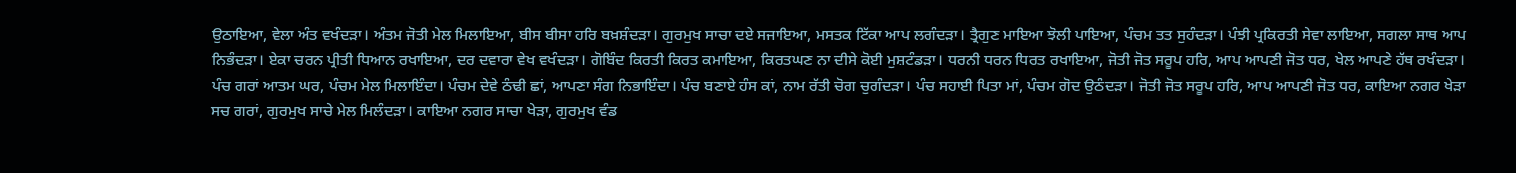ਉਠਾਇਆ, ਵੇਲਾ ਅੰਤ ਵਖੰਦੜਾ। ਅੰਤਮ ਜੋਤੀ ਮੇਲ ਮਿਲਾਇਆ, ਬੀਸ ਬੀਸਾ ਹਰਿ ਬਖ਼ਸ਼ੰਦੜਾ। ਗੁਰਮੁਖ ਸਾਚਾ ਦਏ ਸਜਾਇਆ, ਮਸਤਕ ਟਿੱਕਾ ਆਪ ਲਗੰਦੜਾ। ਤ੍ਰੈਗੁਣ ਮਾਇਆ ਝੋਲੀ ਪਾਇਆ, ਪੰਚਮ ਤਤ ਸੁਹੰਦੜਾ। ਪੰਝੀ ਪ੍ਰਕਿਰਤੀ ਸੇਵਾ ਲਾਇਆ, ਸਗਲਾ ਸਾਥ ਆਪ ਨਿਭੰਦੜਾ। ਏਕਾ ਚਰਨ ਪ੍ਰੀਤੀ ਧਿਆਨ ਰਖਾਇਆ, ਦਰ ਦਵਾਰਾ ਵੇਖ ਵਖੰਦੜਾ। ਗੋਬਿੰਦ ਕਿਰਤੀ ਕਿਰਤ ਕਮਾਇਆ, ਕਿਰਤਘਣ ਨਾ ਦੀਸੇ ਕੋਈ ਮੁਸ਼ਟੰਡੜਾ। ਧਰਨੀ ਧਰਨ ਧਿਰਤ ਰਖਾਇਆ, ਜੋਤੀ ਜੋਤ ਸਰੂਪ ਹਰਿ, ਆਪ ਆਪਣੀ ਜੋਤ ਧਰ, ਖੇਲ ਆਪਣੇ ਹੱਥ ਰਖੰਦੜਾ। ਪੰਚ ਗਰਾਂ ਆਤਮ ਘਰ, ਪੰਚਮ ਮੇਲ ਮਿਲਾਇੰਦਾ। ਪੰਚਮ ਦੇਵੇ ਠੰਢੀ ਛਾਂ, ਆਪਣਾ ਸੰਗ ਨਿਭਾਇੰਦਾ। ਪੰਚ ਬਣਾਏ ਹੰਸ ਕਾਂ, ਨਾਮ ਰੱਤੀ ਚੋਗ ਚੁਗੰਦੜਾ। ਪੰਚ ਸਹਾਈ ਪਿਤਾ ਮਾਂ, ਪੰਚਮ ਗੋਦ ਉਠੰਦੜਾ। ਜੋਤੀ ਜੋਤ ਸਰੂਪ ਹਰਿ, ਆਪ ਆਪਣੀ ਜੋਤ ਧਰ, ਕਾਇਆ ਨਗਰ ਖੇੜਾ ਸਚ ਗਰਾਂ, ਗੁਰਮੁਖ ਸਾਚੇ ਮੇਲ ਮਿਲੰਦੜਾ। ਕਾਇਆ ਨਗਰ ਸਾਚਾ ਖੇੜਾ, ਗੁਰਮੁਖ ਵੰਡ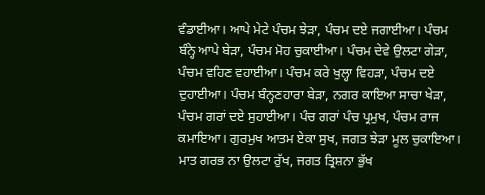ਵੰਡਾਈਆ। ਆਪੇ ਮੇਟੇ ਪੰਚਮ ਝੇੜਾ, ਪੰਚਮ ਦਏ ਜਗਾਈਆ। ਪੰਚਮ ਬੰਨ੍ਹੇ ਆਪੇ ਬੇੜਾ, ਪੰਚਮ ਮੋਹ ਚੁਕਾਈਆ। ਪੰਚਮ ਦੇਵੇ ਉਲਟਾ ਗੇੜਾ, ਪੰਚਮ ਵਹਿਣ ਵਹਾਈਆ। ਪੰਚਮ ਕਰੇ ਖੁਲ੍ਹਾ ਵਿਹੜਾ, ਪੰਚਮ ਦਏ ਦੁਹਾਈਆ। ਪੰਚਮ ਬੰਨ੍ਹਣਹਾਰਾ ਬੇੜਾ, ਨਗਰ ਕਾਇਆ ਸਾਚਾ ਖੇੜਾ, ਪੰਚਮ ਗਰਾਂ ਦਏ ਸੁਹਾਈਆ। ਪੰਚ ਗਰਾਂ ਪੰਚ ਪ੍ਰਮੁਖ, ਪੰਚਮ ਰਾਜ ਕਮਾਇਆ। ਗੁਰਮੁਖ ਆਤਮ ਏਕਾ ਸੁਖ, ਜਗਤ ਝੇੜਾ ਮੂਲ ਚੁਕਾਇਆ। ਮਾਤ ਗਰਭ ਨਾ ਉਲਟਾ ਰੁੱਖ, ਜਗਤ ਤ੍ਰਿਸ਼ਨਾ ਭੁੱਖ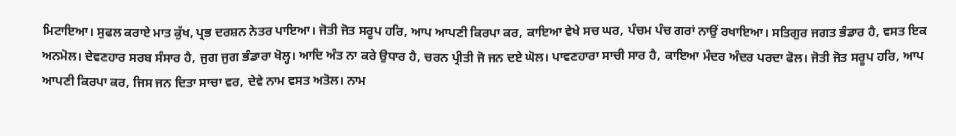ਮਿਟਾਇਆ। ਸੁਫਲ ਕਰਾਏ ਮਾਤ ਕੁੱਖ, ਪ੍ਰਭ ਦਰਸ਼ਨ ਨੇਤਰ ਪਾਇਆ। ਜੋਤੀ ਜੋਤ ਸਰੂਪ ਹਰਿ, ਆਪ ਆਪਣੀ ਕਿਰਪਾ ਕਰ, ਕਾਇਆ ਵੇਖੇ ਸਚ ਘਰ, ਪੰਚਮ ਪੰਚ ਗਰਾਂ ਨਾਉਂ ਰਖਾਇਆ। ਸਤਿਗੁਰ ਜਗਤ ਭੰਡਾਰ ਹੈ, ਵਸਤ ਇਕ ਅਨਮੋਲ। ਦੇਵਣਹਾਰ ਸਰਬ ਸੰਸਾਰ ਹੈ, ਜੁਗ ਜੁਗ ਭੰਡਾਰਾ ਖੋਲ੍ਹ। ਆਦਿ ਅੰਤ ਨਾ ਕਰੇ ਉਧਾਰ ਹੈ, ਚਰਨ ਪ੍ਰੀਤੀ ਜੋ ਜਨ ਦਏ ਘੋਲ। ਪਾਵਣਹਾਰਾ ਸਾਚੀ ਸਾਰ ਹੈ, ਕਾਇਆ ਮੰਦਰ ਅੰਦਰ ਪਰਦਾ ਫੋਲ। ਜੋਤੀ ਜੋਤ ਸਰੂਪ ਹਰਿ, ਆਪ ਆਪਣੀ ਕਿਰਪਾ ਕਰ, ਜਿਸ ਜਨ ਦਿਤਾ ਸਾਚਾ ਵਰ, ਦੇਵੇ ਨਾਮ ਵਸਤ ਅਤੋਲ। ਨਾਮ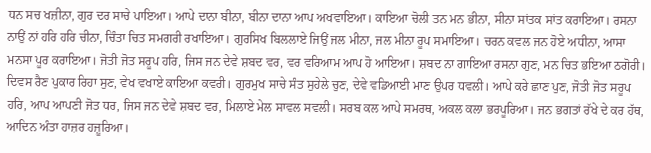ਧਨ ਸਚ ਖਜ਼ੀਨਾ, ਗੁਰ ਦਰ ਸਾਚੇ ਪਾਇਆ। ਆਪੇ ਦਾਨਾ ਬੀਨਾ, ਬੀਨਾ ਦਾਨਾ ਆਪ ਅਖਵਾਇਆ। ਕਾਇਆ ਚੋਲੀ ਤਨ ਮਨ ਭੀਨਾ, ਸੀਨਾ ਸਾਂਤਕ ਸਾਂਤ ਕਰਾਇਆ। ਰਸਨਾ ਨਾਉਂ ਨਾਂ ਹਰਿ ਹਰਿ ਚੀਨਾ, ਚਿੰਤਾ ਚਿਤ ਸਮਗਰੀ ਰਖਾਇਆ। ਗੁਰਸਿਖ ਬਿਲਲਾਏ ਜਿਉਂ ਜਲ ਮੀਨਾ, ਜਲ ਮੀਨਾ ਰੂਪ ਸਮਾਇਆ। ਚਰਨ ਕਵਲ ਜਨ ਹੋਏ ਅਧੀਨਾ, ਆਸਾ ਮਨਸਾ ਪੂਰ ਕਰਾਇਆ। ਜੋਤੀ ਜੋਤ ਸਰੂਪ ਹਰਿ, ਜਿਸ ਜਨ ਦੇਵੇ ਸ਼ਬਦ ਵਰ, ਵਰ ਵਰਿਆਮ ਆਪ ਹੋ ਆਇਆ। ਸ਼ਬਦ ਨਾ ਗਾਇਆ ਰਸਨਾ ਗੁਣ, ਮਨ ਚਿਤ ਭਇਆ ਠਗੋਰੀ। ਦਿਵਸ ਰੈਣ ਪੁਕਾਰ ਰਿਹਾ ਸੁਣ, ਵੇਖ ਵਖਾਏ ਕਾਇਆ ਕਵਰੀ। ਗੁਰਮੁਖ ਸਾਚੇ ਸੰਤ ਸੁਹੇਲੇ ਚੁਣ, ਦੇਵੇ ਵਡਿਆਈ ਮਾਣ ਉਪਰ ਧਵਲੀ। ਆਪੇ ਕਰੇ ਛਾਣ ਪੁਣ, ਜੋਤੀ ਜੋਤ ਸਰੂਪ ਹਰਿ, ਆਪ ਆਪਣੀ ਜੋਤ ਧਰ, ਜਿਸ ਜਨ ਦੇਵੇ ਸ਼ਬਦ ਵਰ, ਮਿਲਾਏ ਮੇਲ ਸਾਵਲ ਸਵਲੀ। ਸਰਬ ਕਲ ਆਪੇ ਸਮਰਥ, ਅਕਲ ਕਲਾ ਭਰਪੂਰਿਆ। ਜਨ ਭਗਤਾਂ ਰੱਖੇ ਦੇ ਕਰ ਹੱਥ, ਆਦਿਨ ਅੰਤਾ ਹਾਜ਼ਰ ਹਜ਼ੂਰਿਆ।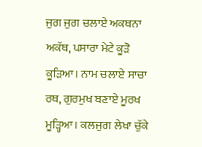ਜੁਗ ਜੁਗ ਚਲਾਏ ਅਕਥਨਾ ਅਕੱਥ, ਪਸਾਰਾ ਮੇਟੇ ਕੂੜੋ ਕੂੜਿਆ। ਨਾਮ ਚਲਾਏ ਸਾਚਾ ਰਥ, ਗੁਰਮੁਖ ਬਣਾਏ ਮੂਰਖ ਮੂੜ੍ਹਿਆ। ਕਲਜੁਗ ਲੇਖਾ ਚੁੱਕੇ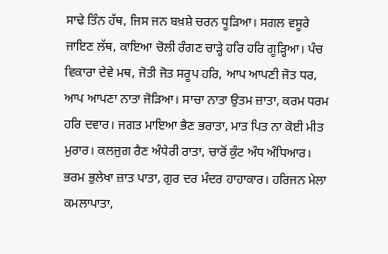ਸਾਢੇ ਤਿੰਨ ਹੱਥ, ਜਿਸ ਜਨ ਬਖ਼ਸ਼ੇ ਚਰਨ ਧੂੜਿਆ। ਸਗਲ ਵਸੂਰੇ ਜਾਇਣ ਲੱਥ, ਕਾਇਆ ਚੋਲੀ ਰੰਗਣ ਚਾੜ੍ਹੇ ਹਰਿ ਹਰਿ ਗੂੜ੍ਹਿਆ। ਪੰਚ ਵਿਕਾਰਾ ਦੇਵੇ ਮਥ, ਜੋਤੀ ਜੋਤ ਸਰੂਪ ਹਰਿ, ਆਪ ਆਪਣੀ ਜੋਤ ਧਰ, ਆਪ ਆਪਣਾ ਨਾਤਾ ਜੋੜਿਆ। ਸਾਚਾ ਨਾਤਾ ਉਤਮ ਜ਼ਾਤਾ, ਕਰਮ ਧਰਮ ਹਰਿ ਦਵਾਰ। ਜਗਤ ਮਾਇਆ ਭੈਣ ਭਰਾਤਾ, ਮਾਤ ਪਿਤ ਨਾ ਕੋਈ ਮੀਤ ਮੁਰਾਰ। ਕਲਜੁਗ ਰੈਣ ਅੰਧੇਰੀ ਰਾਤਾ, ਚਾਰੋਂ ਕੁੰਟ ਅੰਧ ਅੰਧਿਆਰ। ਭਰਮ ਭੁਲੇਖਾ ਜ਼ਾਤ ਪਾਤਾ, ਗੁਰ ਦਰ ਮੰਦਰ ਹਾਹਾਕਾਰ। ਹਰਿਜਨ ਮੇਲਾ ਕਮਲਾਪਾਤਾ,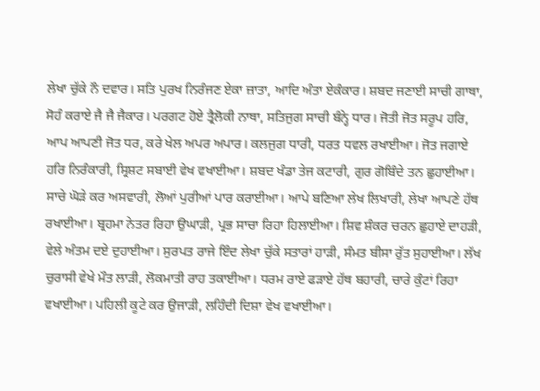ਲੇਖਾ ਚੁੱਕੇ ਨੌ ਦਵਾਰ। ਸਤਿ ਪੁਰਖ ਨਿਰੰਜਣ ਏਕਾ ਜ਼ਾਤਾ, ਆਦਿ ਅੰਤਾ ਏਕੰਕਾਰ। ਸ਼ਬਦ ਜਣਾਈ ਸਾਚੀ ਗਾਥਾ, ਸੋਹੰ ਕਰਾਏ ਜੈ ਜੈ ਜੈਕਾਰ। ਪਰਗਟ ਹੋਏ ਤ੍ਰੈਲੋਕੀ ਨਾਥਾ, ਸਤਿਜੁਗ ਸਾਚੀ ਬੰਨ੍ਹੇ ਧਾਰ। ਜੋਤੀ ਜੋਤ ਸਰੂਪ ਹਰਿ, ਆਪ ਆਪਣੀ ਜੋਤ ਧਰ, ਕਰੇ ਖੇਲ ਅਪਰ ਅਪਾਰ। ਕਲਜੁਗ ਧਾਰੀ, ਧਰਤ ਧਵਲ ਰਖਾਈਆ। ਜੋਤ ਜਗਾਏ ਹਰਿ ਨਿਰੰਕਾਰੀ, ਸ੍ਰਿਸ਼ਟ ਸਬਾਈ ਵੇਖ ਵਖਾਈਆ। ਸ਼ਬਦ ਖੰਡਾ ਤੇਜ ਕਟਾਰੀ, ਗੁਰ ਗੋਬਿੰਦੇ ਤਨ ਛੁਹਾਈਆ। ਸਾਚੇ ਘੋੜੇ ਕਰ ਅਸਵਾਰੀ, ਲੋਆਂ ਪੁਰੀਆਂ ਪਾਰ ਕਰਾਈਆ। ਆਪੇ ਬਣਿਆ ਲੇਖ ਲਿਖਾਰੀ, ਲੇਖਾ ਆਪਣੇ ਹੱਥ ਰਖਾਈਆ। ਬ੍ਰਹਮਾ ਨੇਤਰ ਰਿਹਾ ਉਘਾੜੀ, ਪ੍ਰਭ ਸਾਚਾ ਰਿਹਾ ਹਿਲਾਈਆ। ਸ਼ਿਵ ਸ਼ੰਕਰ ਚਰਨ ਛੁਹਾਏ ਦਾਹੜੀ, ਵੇਲੇ ਅੰਤਮ ਦਏ ਦੁਹਾਈਆ। ਸੁਰਪਤ ਰਾਜੇ ਇੰਦ ਲੇਖਾ ਚੁੱਕੇ ਸਤਾਰਾਂ ਹਾੜੀ, ਸੰਮਤ ਬੀਸਾ ਰੁੱਤ ਸੁਹਾਈਆ। ਲੱਖ ਚੁਰਾਸੀ ਵੇਖੇ ਮੌਤ ਲਾੜੀ, ਲੋਕਮਾਤੀ ਰਾਹ ਤਕਾਈਆ। ਧਰਮ ਰਾਏ ਫੜਾਏ ਹੱਥ ਬਹਾਰੀ, ਚਾਰੇ ਕੁੰਟਾਂ ਰਿਹਾ ਵਖਾਈਆ। ਪਹਿਲੀ ਕੂਟੇ ਕਰ ਉਜਾੜੀ, ਲਹਿੰਦੀ ਦਿਸ਼ਾ ਵੇਖ ਵਖਾਈਆ।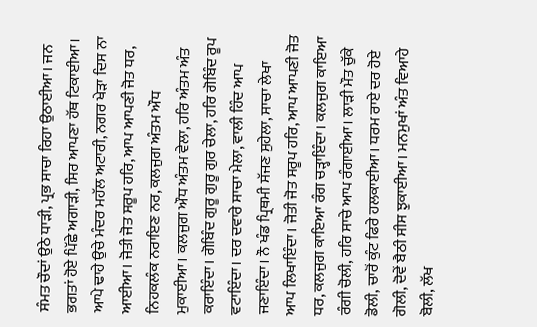ਸੰਮਤ ਚੌਦਾਂ ਉਠੇ ਧਾੜੀ, ਪ੍ਰਭ ਸਾਚਾ ਰਿਹਾ ਉਠਾਈਆ। ਜਨ ਭਗਤਾਂ ਹੋਏ ਪਿੱਛੇ ਅਗਾੜੀ, ਸਿਰ ਆਪਣਾ ਹੱਥ ਟਿਕਾਈਆ। ਆਪੇ ਢਾਹੇ ਉਚੇ ਮੰਦਰ ਮਹੱਲ ਅਟਾਰੀ, ਨਗਰ ਖੇੜਾ ਦਿਸ ਨਾ ਆਈਆ। ਜੋਤੀ ਜੋਤ ਸਰੂਪ ਹਰਿ, ਆਪ ਆਪਣੀ ਜੋਤ ਧਰ, ਨਿਹਕਲੰਕ ਨਰਾਇਣ ਨਰ, ਕਲਜੁਗ ਅੰਤਮ ਔਧ ਮੁਕਾਈਆ। ਕਲਜੁਗ ਔਧ ਅੰਤਮ ਵੇਲਾ, ਹਰਿ ਅੰਤਮ ਅੰਤ ਕਰਾਇੰਦਾ। ਗੋਬਿੰਦ ਗੁਰੂ ਗੁਰੂ ਗੁਰ ਚੇਲਾ, ਹਰਿ ਗੋਬਿੰਦ ਰੂਪ ਵਟਾਇੰਦਾ। ਦਰ ਦਵਾਰੇ ਸਾਚਾ ਮੇਲਾ, ਵਾਲੀ ਹਿੰਦ ਆਪ ਜਣਾਇੰਦਾ। ਨੌ ਖੰਡ ਪ੍ਰਿਥਮੀ ਸੱਜਣ ਸੁਹੇਲਾ, ਸਾਚਾ ਲੇਖਾ ਆਪ ਲਿਖਾਇੰਦਾ। ਜੋਤੀ ਜੋਤ ਸਰੂਪ ਹਰਿ, ਆਪ ਆਪਣੀ ਜੋਤ ਧਰ, ਕਲਜੁਗ ਕਾਇਆ ਰੰਗ ਚੜ੍ਹਾਇੰਦਾ। ਕਲਜੁਗ ਕਾਇਆ ਰੰਗੀ ਚੋਲੀ, ਹਰਿ ਸਾਚੇ ਆਪ ਰੰਗਾਈਆ। ਲਾੜੀ ਮੌਤ ਚੁੱਕੇ ਡੋਲੀ, ਚਾਰੋਂ ਕੁੰਟ ਫਿਰੇ ਹਲਕਾਈਆ। ਧਰਮ ਰਾਏ ਦਰ ਹੋਏ ਗੋਲੀ, ਦੋਵੇਂ ਬੈਠੀ ਸੀਸ ਝੁਕਾਈਆ। ਮਨਮੁਖਾਂ ਅੰਤ ਵਿਆਹੇ ਬੋਲੀ, ਲੱਖ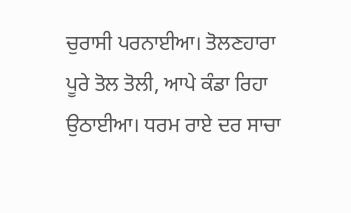ਚੁਰਾਸੀ ਪਰਨਾਈਆ। ਤੋਲਣਹਾਰਾ ਪੂਰੇ ਤੋਲ ਤੋਲੀ, ਆਪੇ ਕੰਡਾ ਰਿਹਾ ਉਠਾਈਆ। ਧਰਮ ਰਾਏ ਦਰ ਸਾਚਾ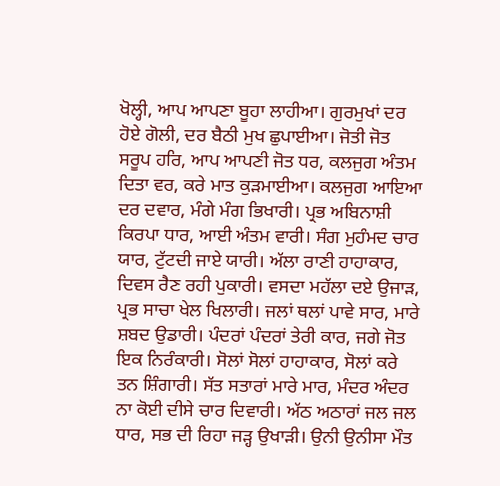ਖੋਲ੍ਹੀ, ਆਪ ਆਪਣਾ ਬੂਹਾ ਲਾਹੀਆ। ਗੁਰਮੁਖਾਂ ਦਰ ਹੋਏ ਗੋਲੀ, ਦਰ ਬੈਠੀ ਮੁਖ ਛੁਪਾਈਆ। ਜੋਤੀ ਜੋਤ ਸਰੂਪ ਹਰਿ, ਆਪ ਆਪਣੀ ਜੋਤ ਧਰ, ਕਲਜੁਗ ਅੰਤਮ ਦਿਤਾ ਵਰ, ਕਰੇ ਮਾਤ ਕੁੜਮਾਈਆ। ਕਲਜੁਗ ਆਇਆ ਦਰ ਦਵਾਰ, ਮੰਗੇ ਮੰਗ ਭਿਖਾਰੀ। ਪ੍ਰਭ ਅਬਿਨਾਸ਼ੀ ਕਿਰਪਾ ਧਾਰ, ਆਈ ਅੰਤਮ ਵਾਰੀ। ਸੰਗ ਮੁਹੰਮਦ ਚਾਰ ਯਾਰ, ਟੁੱਟਦੀ ਜਾਏ ਯਾਰੀ। ਅੱਲਾ ਰਾਣੀ ਹਾਹਾਕਾਰ, ਦਿਵਸ ਰੈਣ ਰਹੀ ਪੁਕਾਰੀ। ਵਸਦਾ ਮਹੱਲਾ ਦਏ ਉਜਾੜ, ਪ੍ਰਭ ਸਾਚਾ ਖੇਲ ਖਿਲਾਰੀ। ਜਲਾਂ ਥਲਾਂ ਪਾਵੇ ਸਾਰ, ਮਾਰੇ ਸ਼ਬਦ ਉਡਾਰੀ। ਪੰਦਰਾਂ ਪੰਦਰਾਂ ਤੇਰੀ ਕਾਰ, ਜਗੇ ਜੋਤ ਇਕ ਨਿਰੰਕਾਰੀ। ਸੋਲਾਂ ਸੋਲਾਂ ਹਾਹਾਕਾਰ, ਸੋਲਾਂ ਕਰੇ ਤਨ ਸ਼ਿੰਗਾਰੀ। ਸੱਤ ਸਤਾਰਾਂ ਮਾਰੇ ਮਾਰ, ਮੰਦਰ ਅੰਦਰ ਨਾ ਕੋਈ ਦੀਸੇ ਚਾਰ ਦਿਵਾਰੀ। ਅੱਠ ਅਠਾਰਾਂ ਜਲ ਜਲ ਧਾਰ, ਸਭ ਦੀ ਰਿਹਾ ਜੜ੍ਹ ਉਖਾੜੀ। ਉਨੀ ਉਨੀਸਾ ਮੌਤ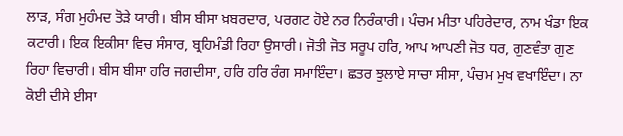ਲਾੜ, ਸੰਗ ਮੁਹੰਮਦ ਤੋੜੇ ਯਾਰੀ। ਬੀਸ ਬੀਸਾ ਖ਼ਬਰਦਾਰ, ਪਰਗਟ ਹੋਏ ਨਰ ਨਿਰੰਕਾਰੀ। ਪੰਚਮ ਮੀਤਾ ਪਹਿਰੇਦਾਰ, ਨਾਮ ਖੰਡਾ ਇਕ ਕਟਾਰੀ। ਇਕ ਇਕੀਸਾ ਵਿਚ ਸੰਸਾਰ, ਬ੍ਰਹਿਮੰਡੀ ਰਿਹਾ ਉਸਾਰੀ। ਜੋਤੀ ਜੋਤ ਸਰੂਪ ਹਰਿ, ਆਪ ਆਪਣੀ ਜੋਤ ਧਰ, ਗੁਣਵੰਤਾ ਗੁਣ ਰਿਹਾ ਵਿਚਾਰੀ। ਬੀਸ ਬੀਸਾ ਹਰਿ ਜਗਦੀਸਾ, ਹਰਿ ਹਰਿ ਰੰਗ ਸਮਾਇੰਦਾ। ਛਤਰ ਝੁਲਾਏ ਸਾਚਾ ਸੀਸਾ, ਪੰਚਮ ਮੁਖ ਵਖਾਇੰਦਾ। ਨਾ ਕੋਈ ਦੀਸੇ ਈਸਾ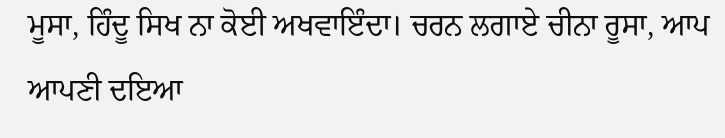ਮੂਸਾ, ਹਿੰਦੂ ਸਿਖ ਨਾ ਕੋਈ ਅਖਵਾਇੰਦਾ। ਚਰਨ ਲਗਾਏ ਚੀਨਾ ਰੂਸਾ, ਆਪ ਆਪਣੀ ਦਇਆ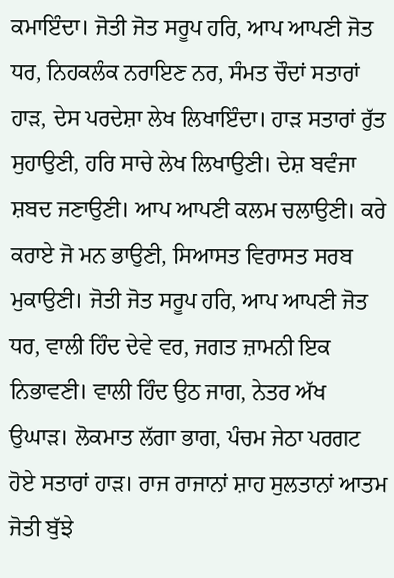ਕਮਾਇੰਦਾ। ਜੋਤੀ ਜੋਤ ਸਰੂਪ ਹਰਿ, ਆਪ ਆਪਣੀ ਜੋਤ ਧਰ, ਨਿਹਕਲੰਕ ਨਰਾਇਣ ਨਰ, ਸੰਮਤ ਚੌਦਾਂ ਸਤਾਰਾਂ ਹਾੜ, ਦੇਸ ਪਰਦੇਸ਼ਾ ਲੇਖ ਲਿਖਾਇੰਦਾ। ਹਾੜ ਸਤਾਰਾਂ ਰੁੱਤ ਸੁਹਾਉਣੀ, ਹਰਿ ਸਾਚੇ ਲੇਖ ਲਿਖਾਉਣੀ। ਦੇਸ਼ ਬਵੰਜਾ ਸ਼ਬਦ ਜਣਾਉਣੀ। ਆਪ ਆਪਣੀ ਕਲਮ ਚਲਾਉਣੀ। ਕਰੇ ਕਰਾਏ ਜੋ ਮਨ ਭਾਉਣੀ, ਸਿਆਸਤ ਵਿਰਾਸਤ ਸਰਬ ਮੁਕਾਉਣੀ। ਜੋਤੀ ਜੋਤ ਸਰੂਪ ਹਰਿ, ਆਪ ਆਪਣੀ ਜੋਤ ਧਰ, ਵਾਲੀ ਹਿੰਦ ਦੇਵੇ ਵਰ, ਜਗਤ ਜ਼ਾਮਨੀ ਇਕ ਨਿਭਾਵਣੀ। ਵਾਲੀ ਹਿੰਦ ਉਠ ਜਾਗ, ਨੇਤਰ ਅੱਖ ਉਘਾੜ। ਲੋਕਮਾਤ ਲੱਗਾ ਭਾਗ, ਪੰਚਮ ਜੇਠਾ ਪਰਗਟ ਹੋਏ ਸਤਾਰਾਂ ਹਾੜ। ਰਾਜ ਰਾਜਾਨਾਂ ਸ਼ਾਹ ਸੁਲਤਾਨਾਂ ਆਤਮ ਜੋਤੀ ਬੁੱਝੇ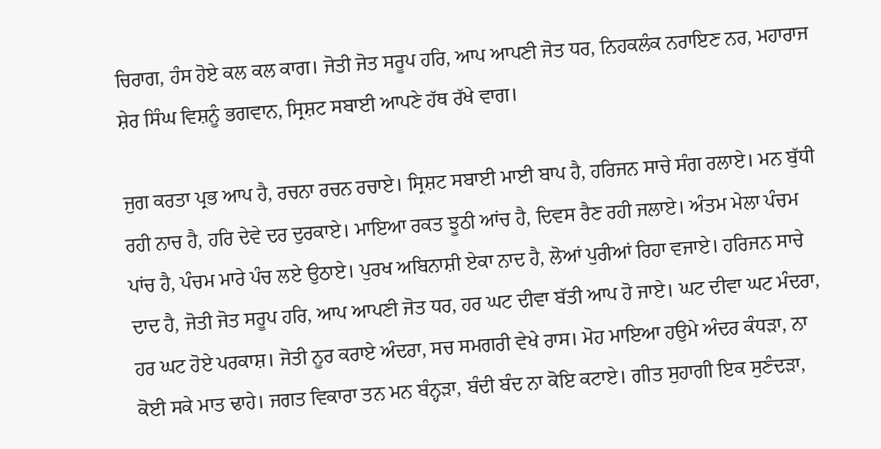ਚਿਰਾਗ, ਹੰਸ ਹੋਏ ਕਲ ਕਲ ਕਾਗ। ਜੋਤੀ ਜੋਤ ਸਰੂਪ ਹਰਿ, ਆਪ ਆਪਣੀ ਜੋਤ ਧਰ, ਨਿਹਕਲੰਕ ਨਰਾਇਣ ਨਰ, ਮਹਾਰਾਜ ਸ਼ੇਰ ਸਿੰਘ ਵਿਸ਼ਨੂੰ ਭਗਵਾਨ, ਸ੍ਰਿਸ਼ਟ ਸਬਾਈ ਆਪਣੇ ਹੱਥ ਰੱਖੇ ਵਾਗ।

ਜੁਗ ਕਰਤਾ ਪ੍ਰਭ ਆਪ ਹੈ, ਰਚਨਾ ਰਚਨ ਰਚਾਏ। ਸ੍ਰਿਸ਼ਟ ਸਬਾਈ ਮਾਈ ਬਾਪ ਹੈ, ਹਰਿਜਨ ਸਾਚੇ ਸੰਗ ਰਲਾਏ। ਮਨ ਬੁੱਧੀ ਰਹੀ ਨਾਚ ਹੈ, ਹਰਿ ਦੇਵੇ ਦਰ ਦੁਰਕਾਏ। ਮਾਇਆ ਰਕਤ ਝੂਠੀ ਆਂਚ ਹੈ, ਦਿਵਸ ਰੈਣ ਰਹੀ ਜਲਾਏ। ਅੰਤਮ ਮੇਲਾ ਪੰਚਮ ਪਾਂਚ ਹੈ, ਪੰਚਮ ਮਾਰੇ ਪੰਚ ਲਏ ਉਠਾਏ। ਪੁਰਖ ਅਬਿਨਾਸ਼ੀ ਏਕਾ ਨਾਦ ਹੈ, ਲੋਆਂ ਪੁਰੀਆਂ ਰਿਹਾ ਵਜਾਏ। ਹਰਿਜਨ ਸਾਚੇ ਦਾਦ ਹੈ, ਜੋਤੀ ਜੋਤ ਸਰੂਪ ਹਰਿ, ਆਪ ਆਪਣੀ ਜੋਤ ਧਰ, ਹਰ ਘਟ ਦੀਵਾ ਬੱਤੀ ਆਪ ਹੋ ਜਾਏ। ਘਟ ਦੀਵਾ ਘਟ ਮੰਦਰਾ, ਹਰ ਘਟ ਹੋਏ ਪਰਕਾਸ਼। ਜੋਤੀ ਨੂਰ ਕਰਾਏ ਅੰਦਰਾ, ਸਚ ਸਮਗਰੀ ਵੇਖੇ ਰਾਸ। ਮੋਹ ਮਾਇਆ ਹਉਮੇ ਅੰਦਰ ਕੰਧੜਾ, ਨਾ ਕੋਈ ਸਕੇ ਮਾਤ ਢਾਹੇ। ਜਗਤ ਵਿਕਾਰਾ ਤਨ ਮਨ ਬੰਨ੍ਹੜਾ, ਬੰਦੀ ਬੰਦ ਨਾ ਕੋਇ ਕਟਾਏ। ਗੀਤ ਸੁਹਾਗੀ ਇਕ ਸੁਣੰਦੜਾ,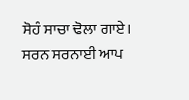ਸੋਹੰ ਸਾਚਾ ਢੋਲਾ ਗਾਏ। ਸਰਨ ਸਰਨਾਈ ਆਪ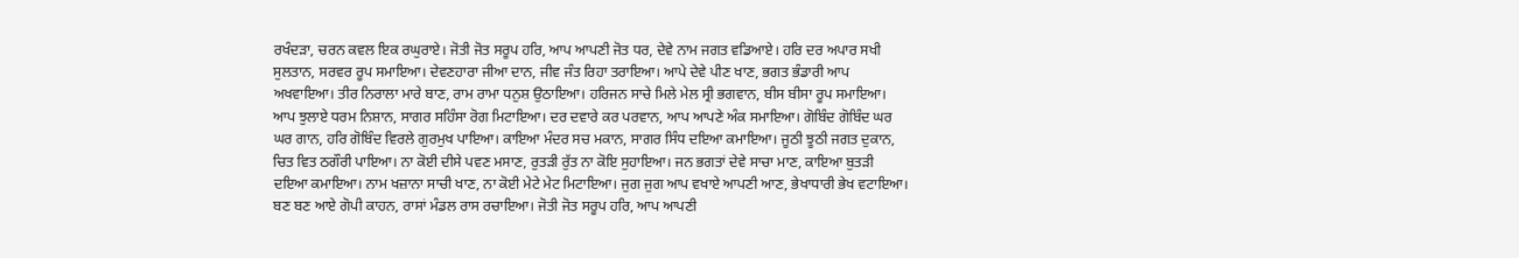ਰਖੰਦੜਾ, ਚਰਨ ਕਵਲ ਇਕ ਰਘੁਰਾਏ। ਜੋਤੀ ਜੋਤ ਸਰੂਪ ਹਰਿ, ਆਪ ਆਪਣੀ ਜੋਤ ਧਰ, ਦੇਵੇ ਨਾਮ ਜਗਤ ਵਡਿਆਏ। ਹਰਿ ਦਰ ਅਪਾਰ ਸਖੀ ਸੁਲਤਾਨ, ਸਰਵਰ ਰੂਪ ਸਮਾਇਆ। ਦੇਵਣਹਾਰਾ ਜੀਆ ਦਾਨ, ਜੀਵ ਜੰਤ ਰਿਹਾ ਤਰਾਇਆ। ਆਪੇ ਦੇਵੇ ਪੀਣ ਖਾਣ, ਭਗਤ ਭੰਡਾਰੀ ਆਪ ਅਖਵਾਇਆ। ਤੀਰ ਨਿਰਾਲਾ ਮਾਰੇ ਬਾਣ, ਰਾਮ ਰਾਮਾ ਧਨੁਸ਼ ਉਠਾਇਆ। ਹਰਿਜਨ ਸਾਚੇ ਮਿਲੇ ਮੇਲ ਸ੍ਰੀ ਭਗਵਾਨ, ਬੀਸ ਬੀਸਾ ਰੂਪ ਸਮਾਇਆ। ਆਪ ਝੁਲਾਏ ਧਰਮ ਨਿਸ਼ਾਨ, ਸਾਗਰ ਸਹਿੰਸਾ ਰੋਗ ਮਿਟਾਇਆ। ਦਰ ਦਵਾਰੇ ਕਰ ਪਰਵਾਨ, ਆਪ ਆਪਣੇ ਅੰਕ ਸਮਾਇਆ। ਗੋਬਿੰਦ ਗੋਬਿੰਦ ਘਰ ਘਰ ਗਾਨ, ਹਰਿ ਗੋਬਿੰਦ ਵਿਰਲੇ ਗੁਰਮੁਖ ਪਾਇਆ। ਕਾਇਆ ਮੰਦਰ ਸਚ ਮਕਾਨ, ਸਾਗਰ ਸਿੰਧ ਦਇਆ ਕਮਾਇਆ। ਜੂਠੀ ਝੂਠੀ ਜਗਤ ਦੁਕਾਨ, ਚਿਤ ਵਿਤ ਠਗੌਰੀ ਪਾਇਆ। ਨਾ ਕੋਈ ਦੀਸੇ ਪਵਣ ਮਸਾਣ, ਰੁਤੜੀ ਰੁੱਤ ਨਾ ਕੋਇ ਸੁਹਾਇਆ। ਜਨ ਭਗਤਾਂ ਦੇਵੇ ਸਾਚਾ ਮਾਣ, ਕਾਇਆ ਬੁਤੜੀ ਦਇਆ ਕਮਾਇਆ। ਨਾਮ ਖਜ਼ਾਨਾ ਸਾਚੀ ਖਾਣ, ਨਾ ਕੋਈ ਮੇਟੇ ਮੇਟ ਮਿਟਾਇਆ। ਜੁਗ ਜੁਗ ਆਪ ਵਖਾਏ ਆਪਣੀ ਆਣ, ਭੇਖਾਧਾਰੀ ਭੇਖ ਵਟਾਇਆ। ਬਣ ਬਣ ਆਏ ਗੋਪੀ ਕਾਹਨ, ਰਾਸਾਂ ਮੰਡਲ ਰਾਸ ਰਚਾਇਆ। ਜੋਤੀ ਜੋਤ ਸਰੂਪ ਹਰਿ, ਆਪ ਆਪਣੀ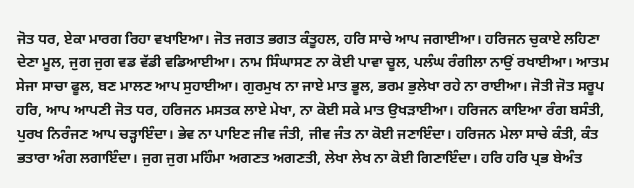ਜੋਤ ਧਰ, ਏਕਾ ਮਾਰਗ ਰਿਹਾ ਵਖਾਇਆ। ਜੋਤ ਜਗਤ ਭਗਤ ਕੰਤੂਹਲ, ਹਰਿ ਸਾਚੇ ਆਪ ਜਗਾਈਆ। ਹਰਿਜਨ ਚੁਕਾਏ ਲਹਿਣਾ ਦੇਣਾ ਮੂਲ, ਜੁਗ ਜੁਗ ਵਡ ਵੱਡੀ ਵਡਿਆਈਆ। ਨਾਮ ਸਿੰਘਾਸਣ ਨਾ ਕੋਈ ਪਾਵਾ ਚੂਲ, ਪਲੰਘ ਰੰਗੀਲਾ ਨਾਉਂ ਰਖਾਈਆ। ਆਤਮ ਸੇਜਾ ਸਾਚਾ ਫੂਲ, ਬਣ ਮਾਲਣ ਆਪ ਸੁਹਾਈਆ। ਗੁਰਮੁਖ ਨਾ ਜਾਏ ਮਾਤ ਭੂਲ, ਭਰਮ ਭੁਲੇਖਾ ਰਹੇ ਨਾ ਰਾਈਆ। ਜੋਤੀ ਜੋਤ ਸਰੂਪ ਹਰਿ, ਆਪ ਆਪਣੀ ਜੋਤ ਧਰ, ਹਰਿਜਨ ਮਸਤਕ ਲਾਏ ਮੇਖਾ, ਨਾ ਕੋਈ ਸਕੇ ਮਾਤ ਉਖੜਾਈਆ। ਹਰਿਜਨ ਕਾਇਆ ਰੰਗ ਬਸੰਤੀ, ਪੁਰਖ ਨਿਰੰਜਣ ਆਪ ਚੜ੍ਹਾਇੰਦਾ। ਭੇਵ ਨਾ ਪਾਇਣ ਜੀਵ ਜੰਤੀ, ਜੀਵ ਜੰਤ ਨਾ ਕੋਈ ਜਣਾਇੰਦਾ। ਹਰਿਜਨ ਮੇਲਾ ਸਾਚੇ ਕੰਤੀ, ਕੰਤ ਭਤਾਰਾ ਅੰਗ ਲਗਾਇੰਦਾ। ਜੁਗ ਜੁਗ ਮਹਿੰਮਾ ਅਗਣਤ ਅਗਣਤੀ, ਲੇਖਾ ਲੇਖ ਨਾ ਕੋਈ ਗਿਣਾਇੰਦਾ। ਹਰਿ ਹਰਿ ਪ੍ਰਭ ਬੇਅੰਤ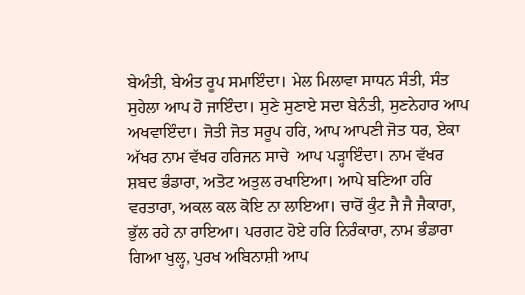ਬੇਅੰਤੀ, ਬੇਅੰਤ ਰੂਪ ਸਮਾਇੰਦਾ। ਮੇਲ ਮਿਲਾਵਾ ਸਾਧਨ ਸੰਤੀ, ਸੰਤ ਸੁਹੇਲਾ ਆਪ ਹੋ ਜਾਇੰਦਾ। ਸੁਣੇ ਸੁਣਾਏ ਸਦਾ ਬੇਨੰਤੀ, ਸੁਣਨੇਹਾਰ ਆਪ ਅਖਵਾਇੰਦਾ। ਜੋਤੀ ਜੋਤ ਸਰੂਪ ਹਰਿ, ਆਪ ਆਪਣੀ ਜੋਤ ਧਰ, ਏਕਾ ਅੱਖਰ ਨਾਮ ਵੱਖਰ ਹਰਿਜਨ ਸਾਚੇ  ਆਪ ਪੜ੍ਹਾਇੰਦਾ। ਨਾਮ ਵੱਖਰ ਸ਼ਬਦ ਭੰਡਾਰਾ, ਅਤੋਟ ਅਤੁਲ ਰਖਾਇਆ। ਆਪੇ ਬਣਿਆ ਹਰਿ ਵਰਤਾਰਾ, ਅਕਲ ਕਲ ਕੋਇ ਨਾ ਲਾਇਆ। ਚਾਰੋਂ ਕੁੰਟ ਜੈ ਜੈ ਜੈਕਾਰਾ, ਭੁੱਲ ਰਹੇ ਨਾ ਰਾਇਆ। ਪਰਗਟ ਹੋਏ ਹਰਿ ਨਿਰੰਕਾਰਾ, ਨਾਮ ਭੰਡਾਰਾ ਗਿਆ ਖੁਲ੍ਹ, ਪੁਰਖ ਅਬਿਨਾਸ਼ੀ ਆਪ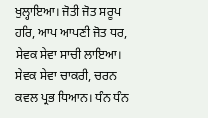ਖੁਲ੍ਹਾਇਆ। ਜੋਤੀ ਜੋਤ ਸਰੂਪ ਹਰਿ, ਆਪ ਆਪਣੀ ਜੋਤ ਧਰ, ਸੇਵਕ ਸੇਵਾ ਸਾਚੀ ਲਾਇਆ। ਸੇਵਕ ਸੇਵਾ ਚਾਕਰੀ, ਚਰਨ ਕਵਲ ਪ੍ਰਭ ਧਿਆਨ। ਧੰਨ ਧੰਨ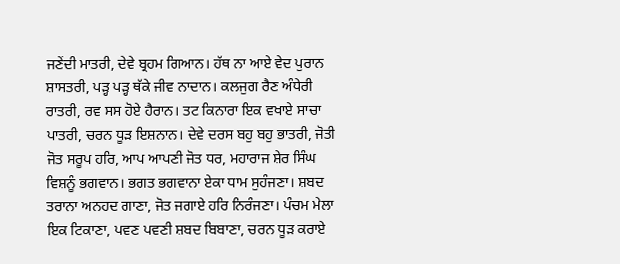ਜਣੇਂਦੀ ਮਾਤਰੀ, ਦੇਵੇ ਬ੍ਰਹਮ ਗਿਆਨ। ਹੱਥ ਨਾ ਆਏ ਵੇਦ ਪੁਰਾਨ ਸ਼ਾਸਤਰੀ, ਪੜ੍ਹ ਪੜ੍ਹ ਥੱਕੇ ਜੀਵ ਨਾਦਾਨ। ਕਲਜੁਗ ਰੈਣ ਅੰਧੇਰੀ ਰਾਤਰੀ, ਰਵ ਸਸ ਹੋਏ ਹੈਰਾਨ। ਤਟ ਕਿਨਾਰਾ ਇਕ ਵਖਾਏ ਸਾਚਾ ਪਾਤਰੀ, ਚਰਨ ਧੂੜ ਇਸ਼ਨਾਨ। ਦੇਵੇ ਦਰਸ ਬਹੁ ਬਹੁ ਭਾਤਰੀ, ਜੋਤੀ ਜੋਤ ਸਰੂਪ ਹਰਿ, ਆਪ ਆਪਣੀ ਜੋਤ ਧਰ, ਮਹਾਰਾਜ ਸ਼ੇਰ ਸਿੰਘ ਵਿਸ਼ਨੂੰ ਭਗਵਾਨ। ਭਗਤ ਭਗਵਾਨਾ ਏਕਾ ਧਾਮ ਸੁਹੰਜਣਾ। ਸ਼ਬਦ ਤਰਾਨਾ ਅਨਹਦ ਗਾਣਾ, ਜੋਤ ਜਗਾਏ ਹਰਿ ਨਿਰੰਜਣਾ। ਪੰਚਮ ਮੇਲਾ ਇਕ ਟਿਕਾਣਾ, ਪਵਣ ਪਵਣੀ ਸ਼ਬਦ ਬਿਬਾਣਾ, ਚਰਨ ਧੂੜ ਕਰਾਏ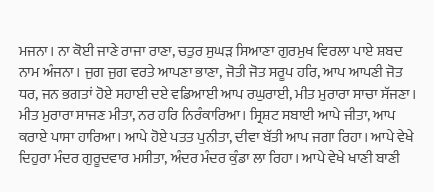ਮਜਨਾ। ਨਾ ਕੋਈ ਜਾਣੇ ਰਾਜਾ ਰਾਣਾ, ਚਤੁਰ ਸੁਘੜ ਸਿਆਣਾ ਗੁਰਮੁਖ ਵਿਰਲਾ ਪਾਏ ਸ਼ਬਦ ਨਾਮ ਅੰਜਨਾ। ਜੁਗ ਜੁਗ ਵਰਤੇ ਆਪਣਾ ਭਾਣਾ, ਜੋਤੀ ਜੋਤ ਸਰੂਪ ਹਰਿ, ਆਪ ਆਪਣੀ ਜੋਤ ਧਰ, ਜਨ ਭਗਤਾਂ ਹੋਏ ਸਹਾਈ ਦਏ ਵਡਿਆਈ ਆਪ ਰਘੁਰਾਈ, ਮੀਤ ਮੁਰਾਰਾ ਸਾਚਾ ਸੱਜਣਾ। ਮੀਤ ਮੁਰਾਰਾ ਸਾਜਣ ਮੀਤਾ, ਨਰ ਹਰਿ ਨਿਰੰਕਾਰਿਆ। ਸ੍ਰਿਸ਼ਟ ਸਬਾਈ ਆਪੇ ਜੀਤਾ, ਆਪ ਕਰਾਏ ਪਾਸਾ ਹਾਰਿਆ। ਆਪੇ ਹੋਏ ਪਤਤ ਪੁਨੀਤਾ, ਦੀਵਾ ਬੱਤੀ ਆਪ ਜਗਾ ਰਿਹਾ। ਆਪੇ ਵੇਖੇ ਦਿਹੁਰਾ ਮੰਦਰ ਗੁਰੂਦਵਾਰ ਮਸੀਤਾ, ਅੰਦਰ ਮੰਦਰ ਕੁੰਡਾ ਲਾ ਰਿਹਾ। ਆਪੇ ਵੇਖੇ ਖਾਣੀ ਬਾਣੀ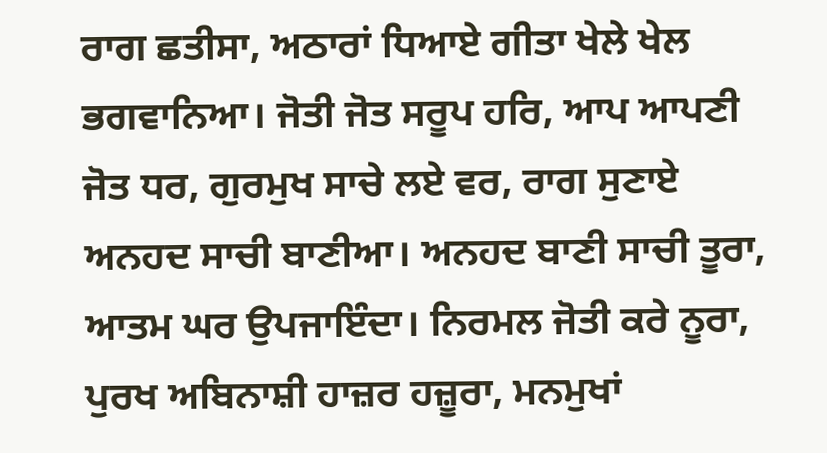ਰਾਗ ਛਤੀਸਾ, ਅਠਾਰਾਂ ਧਿਆਏ ਗੀਤਾ ਖੇਲੇ ਖੇਲ ਭਗਵਾਨਿਆ। ਜੋਤੀ ਜੋਤ ਸਰੂਪ ਹਰਿ, ਆਪ ਆਪਣੀ ਜੋਤ ਧਰ, ਗੁਰਮੁਖ ਸਾਚੇ ਲਏ ਵਰ, ਰਾਗ ਸੁਣਾਏ ਅਨਹਦ ਸਾਚੀ ਬਾਣੀਆ। ਅਨਹਦ ਬਾਣੀ ਸਾਚੀ ਤੂਰਾ, ਆਤਮ ਘਰ ਉਪਜਾਇੰਦਾ। ਨਿਰਮਲ ਜੋਤੀ ਕਰੇ ਨੂਰਾ, ਪੁਰਖ ਅਬਿਨਾਸ਼ੀ ਹਾਜ਼ਰ ਹਜ਼ੂਰਾ, ਮਨਮੁਖਾਂ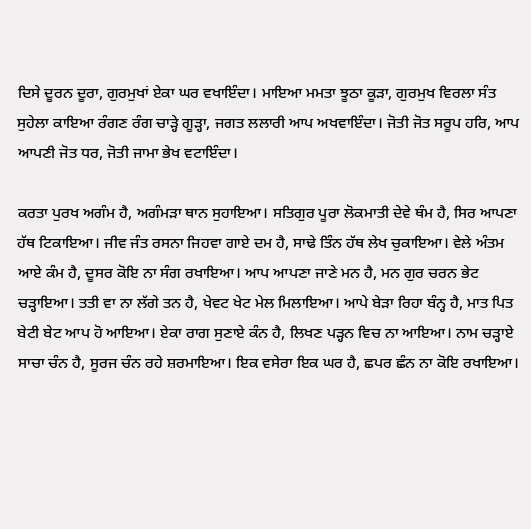ਦਿਸੇ ਦੂਰਨ ਦੂਰਾ, ਗੁਰਮੁਖਾਂ ਏਕਾ ਘਰ ਵਖਾਇੰਦਾ। ਮਾਇਆ ਮਮਤਾ ਝੂਠਾ ਕੂੜਾ, ਗੁਰਮੁਖ ਵਿਰਲਾ ਸੰਤ ਸੁਹੇਲਾ ਕਾਇਆ ਰੰਗਣ ਰੰਗ ਚਾੜ੍ਹੇ ਗੂੜ੍ਹਾ, ਜਗਤ ਲਲਾਰੀ ਆਪ ਅਖਵਾਇੰਦਾ। ਜੋਤੀ ਜੋਤ ਸਰੂਪ ਹਰਿ, ਆਪ ਆਪਣੀ ਜੋਤ ਧਰ, ਜੋਤੀ ਜਾਮਾ ਭੇਖ ਵਟਾਇੰਦਾ।

ਕਰਤਾ ਪੁਰਖ ਅਗੰਮ ਹੈ, ਅਗੰਮੜਾ ਥਾਨ ਸੁਹਾਇਆ। ਸਤਿਗੁਰ ਪੂਰਾ ਲੋਕਮਾਤੀ ਦੇਵੇ ਥੰਮ ਹੈ, ਸਿਰ ਆਪਣਾ ਹੱਥ ਟਿਕਾਇਆ। ਜੀਵ ਜੰਤ ਰਸਨਾ ਜਿਹਵਾ ਗਾਏ ਦਮ ਹੈ, ਸਾਢੇ ਤਿੰਨ ਹੱਥ ਲੇਖ ਚੁਕਾਇਆ। ਵੇਲੇ ਅੰਤਮ ਆਏ ਕੰਮ ਹੈ, ਦੂਸਰ ਕੋਇ ਨਾ ਸੰਗ ਰਖਾਇਆ। ਆਪ ਆਪਣਾ ਜਾਣੇ ਮਨ ਹੈ, ਮਨ ਗੁਰ ਚਰਨ ਭੇਟ ਚੜ੍ਹਾਇਆ। ਤਤੀ ਵਾ ਨਾ ਲੱਗੇ ਤਨ ਹੈ, ਖੇਵਟ ਖੇਟ ਮੇਲ ਮਿਲਾਇਆ। ਆਪੇ ਬੇੜਾ ਰਿਹਾ ਬੰਨ੍ਹ ਹੈ, ਮਾਤ ਪਿਤ ਬੇਟੀ ਬੇਟ ਆਪ ਹੋ ਆਇਆ। ਏਕਾ ਰਾਗ ਸੁਣਾਏ ਕੰਨ ਹੈ, ਲਿਖਣ ਪੜ੍ਹਨ ਵਿਚ ਨਾ ਆਇਆ। ਨਾਮ ਚੜ੍ਹਾਏ ਸਾਚਾ ਚੰਨ ਹੈ, ਸੂਰਜ ਚੰਨ ਰਹੇ ਸ਼ਰਮਾਇਆ। ਇਕ ਵਸੇਰਾ ਇਕ ਘਰ ਹੈ, ਛਪਰ ਛੰਨ ਨਾ ਕੋਇ ਰਖਾਇਆ।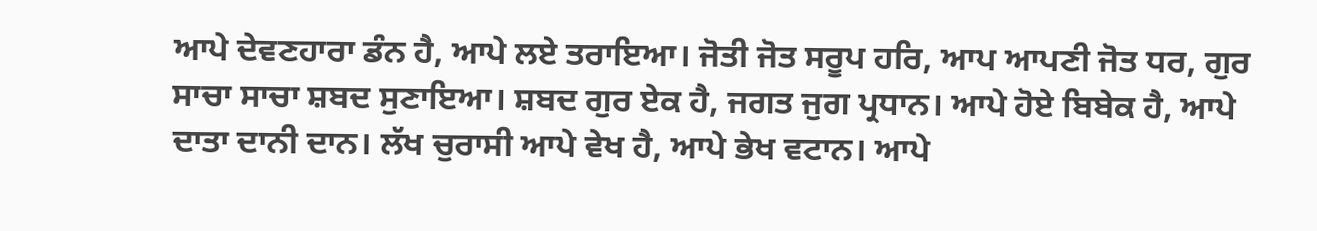ਆਪੇ ਦੇਵਣਹਾਰਾ ਡੰਨ ਹੈ, ਆਪੇ ਲਏ ਤਰਾਇਆ। ਜੋਤੀ ਜੋਤ ਸਰੂਪ ਹਰਿ, ਆਪ ਆਪਣੀ ਜੋਤ ਧਰ, ਗੁਰ ਸਾਚਾ ਸਾਚਾ ਸ਼ਬਦ ਸੁਣਾਇਆ। ਸ਼ਬਦ ਗੁਰ ਏਕ ਹੈ, ਜਗਤ ਜੁਗ ਪ੍ਰਧਾਨ। ਆਪੇ ਹੋਏ ਬਿਬੇਕ ਹੈ, ਆਪੇ ਦਾਤਾ ਦਾਨੀ ਦਾਨ। ਲੱਖ ਚੁਰਾਸੀ ਆਪੇ ਵੇਖ ਹੈ, ਆਪੇ ਭੇਖ ਵਟਾਨ। ਆਪੇ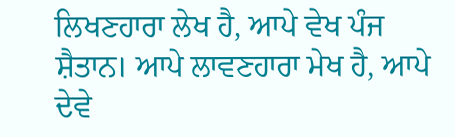ਲਿਖਣਹਾਰਾ ਲੇਖ ਹੈ, ਆਪੇ ਵੇਖ ਪੰਜ ਸ਼ੈਤਾਨ। ਆਪੇ ਲਾਵਣਹਾਰਾ ਮੇਖ ਹੈ, ਆਪੇ ਦੇਵੇ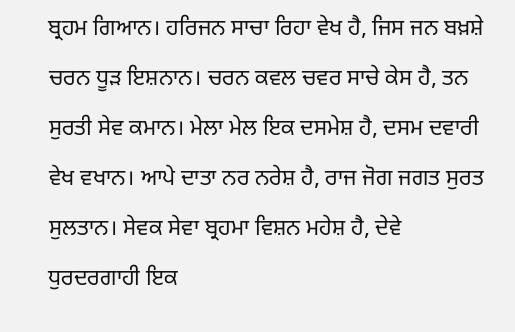ਬ੍ਰਹਮ ਗਿਆਨ। ਹਰਿਜਨ ਸਾਚਾ ਰਿਹਾ ਵੇਖ ਹੈ, ਜਿਸ ਜਨ ਬਖ਼ਸ਼ੇ ਚਰਨ ਧੂੜ ਇਸ਼ਨਾਨ। ਚਰਨ ਕਵਲ ਚਵਰ ਸਾਚੇ ਕੇਸ ਹੈ, ਤਨ ਸੁਰਤੀ ਸੇਵ ਕਮਾਨ। ਮੇਲਾ ਮੇਲ ਇਕ ਦਸਮੇਸ਼ ਹੈ, ਦਸਮ ਦਵਾਰੀ ਵੇਖ ਵਖਾਨ। ਆਪੇ ਦਾਤਾ ਨਰ ਨਰੇਸ਼ ਹੈ, ਰਾਜ ਜੋਗ ਜਗਤ ਸੁਰਤ ਸੁਲਤਾਨ। ਸੇਵਕ ਸੇਵਾ ਬ੍ਰਹਮਾ ਵਿਸ਼ਨ ਮਹੇਸ਼ ਹੈ, ਦੇਵੇ ਧੁਰਦਰਗਾਹੀ ਇਕ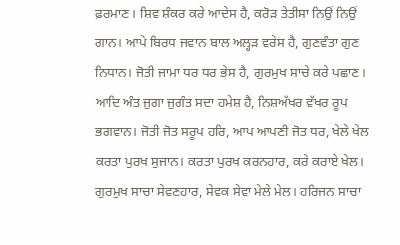ਫ਼ਰਮਾਣ। ਸ਼ਿਵ ਸ਼ੰਕਰ ਕਰੇ ਆਦੇਸ ਹੈ, ਕਰੋੜ ਤੇਤੀਸਾ ਨਿਉਂ ਨਿਉਂ ਗਾਨ। ਆਪੇ ਬਿਰਧ ਜਵਾਨ ਬਾਲ ਅਲ੍ਹੜ ਵਰੇਸ ਹੈ, ਗੁਣਵੰਤਾ ਗੁਣ ਨਿਧਾਨ। ਜੋਤੀ ਜਾਮਾ ਧਰ ਧਰ ਭੇਸ ਹੈ, ਗੁਰਮੁਖ ਸਾਚੇ ਕਰੇ ਪਛਾਣ। ਆਦਿ ਅੰਤ ਜੁਗਾ ਜੁਗੰਤ ਸਦਾ ਹਮੇਸ਼ ਹੈ, ਨਿਸ਼ਅੱਖਰ ਵੱਖਰ ਰੂਪ ਭਗਵਾਨ। ਜੋਤੀ ਜੋਤ ਸਰੂਪ ਹਰਿ, ਆਪ ਆਪਣੀ ਜੋਤ ਧਰ, ਖੇਲੇ ਖੇਲ ਕਰਤਾ ਪੁਰਖ ਸੁਜਾਨ। ਕਰਤਾ ਪੁਰਖ ਕਰਨਹਾਰ, ਕਰੇ ਕਰਾਏ ਖੇਲ। ਗੁਰਮੁਖ ਸਾਚਾ ਸੇਵਣਹਾਰ, ਸੇਵਕ ਸੇਵਾ ਮੇਲੇ ਮੇਲ। ਹਰਿਜਨ ਸਾਚਾ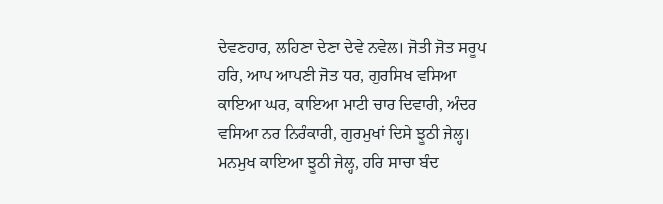ਦੇਵਣਹਾਰ, ਲਹਿਣਾ ਦੇਣਾ ਦੇਵੇ ਨਵੇਲ। ਜੋਤੀ ਜੋਤ ਸਰੂਪ ਹਰਿ, ਆਪ ਆਪਣੀ ਜੋਤ ਧਰ, ਗੁਰਸਿਖ ਵਸਿਆ ਕਾਇਆ ਘਰ, ਕਾਇਆ ਮਾਟੀ ਚਾਰ ਦਿਵਾਰੀ, ਅੰਦਰ ਵਸਿਆ ਨਰ ਨਿਰੰਕਾਰੀ, ਗੁਰਮੁਖਾਂ ਦਿਸੇ ਝੂਠੀ ਜੇਲ੍ਹ। ਮਨਮੁਖ ਕਾਇਆ ਝੂਠੀ ਜੇਲ੍ਹ, ਹਰਿ ਸਾਚਾ ਬੰਦ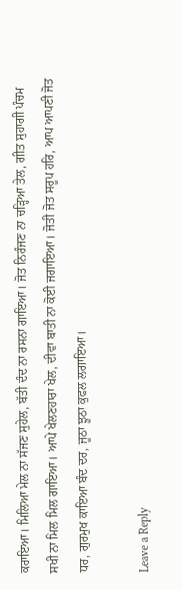ਕਰਾਇਆ। ਮਿਲਿਆ ਮੇਲ ਨਾ ਸੱਜਣ ਸੁਹੇਲ, ਬੱਤੀ ਦੰਦ ਨਾ ਰਸਨਾ ਗਾਇਆ। ਜੋਤ ਨਿਰੰਜਣ ਨਾ ਚੜ੍ਹਿਆ ਤੇਲ, ਗੀਤ ਸੁਹਾਗੀ ਪੰਚਮ ਸਖੀ ਨਾ ਮਿਲ ਮਿਲ ਗਾਇਆ। ਆਪੇ ਖੇਲਣਹਾਰਾ ਖੇਲ, ਦੀਵਾ ਬਾਤੀ ਨਾ ਕੋਈ ਜਗਾਇਆ। ਜੋਤੀ ਜੋਤ ਸਰੂਪ ਹਰਿ, ਆਪ ਆਪਣੀ ਜੋਤ ਧਰ, ਗੁਰਮੁਖ ਕਾਇਆ ਬੰਦ ਦਰ, ਜੂਠਾ ਝੂਠਾ ਕੁਫਲ ਲਗਾਇਆ।

Leave a Reply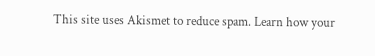This site uses Akismet to reduce spam. Learn how your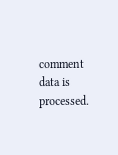comment data is processed.